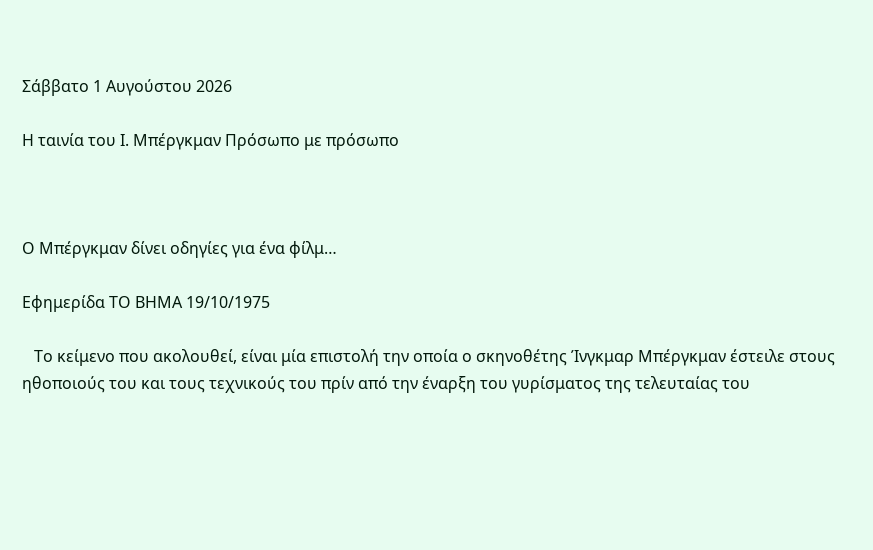Σάββατο 1 Αυγούστου 2026

Η ταινία του Ι. Μπέργκμαν Πρόσωπο με πρόσωπο



Ο Μπέργκμαν δίνει οδηγίες για ένα φίλμ…

Εφημερίδα ΤΟ ΒΗΜΑ 19/10/1975

   Το κείμενο που ακολουθεί, είναι μία επιστολή την οποία ο σκηνοθέτης Ίνγκμαρ Μπέργκμαν έστειλε στους ηθοποιούς του και τους τεχνικούς του πρίν από την έναρξη του γυρίσματος της τελευταίας του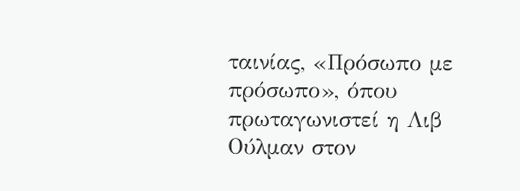ταινίας, «Πρόσωπο με πρόσωπο», όπου πρωταγωνιστεί η Λιβ Ούλμαν στον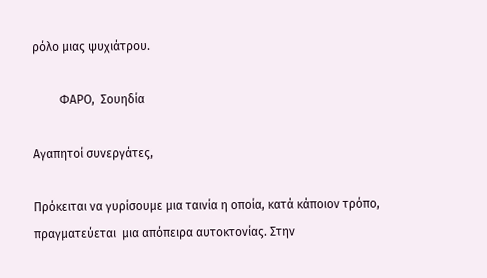ρόλο μιας ψυχιάτρου.

         ΦΑΡΟ,  Σουηδία

Αγαπητοί συνεργάτες,

Πρόκειται να γυρίσουμε μια ταινία η οποία, κατά κάποιον τρόπο, πραγματεύεται  μια απόπειρα αυτοκτονίας. Στην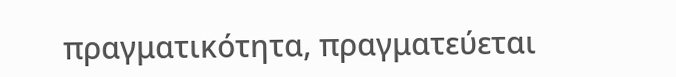πραγματικότητα, πραγματεύεται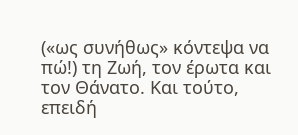(«ως συνήθως» κόντεψα να πώ!) τη Ζωή, τον έρωτα και τον Θάνατο. Και τούτο, επειδή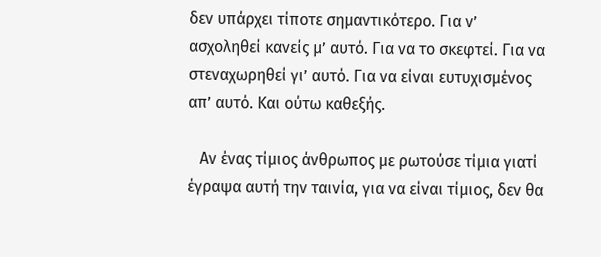δεν υπάρχει τίποτε σημαντικότερο. Για ν’ ασχοληθεί κανείς μ’ αυτό. Για να το σκεφτεί. Για να στεναχωρηθεί γι’ αυτό. Για να είναι ευτυχισμένος απ’ αυτό. Και ούτω καθεξής.

   Αν ένας τίμιος άνθρωπος με ρωτούσε τίμια γιατί έγραψα αυτή την ταινία, για να είναι τίμιος, δεν θα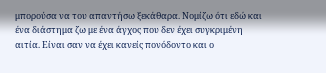μπορούσα να του απαντήσω ξεκάθαρα. Νομίζω ότι εδώ και ένα διάστημα ζω με ένα άγχος που δεν έχει συγκριμένη αιτία. Είναι σαν να έχει κανείς πονόδοντο και ο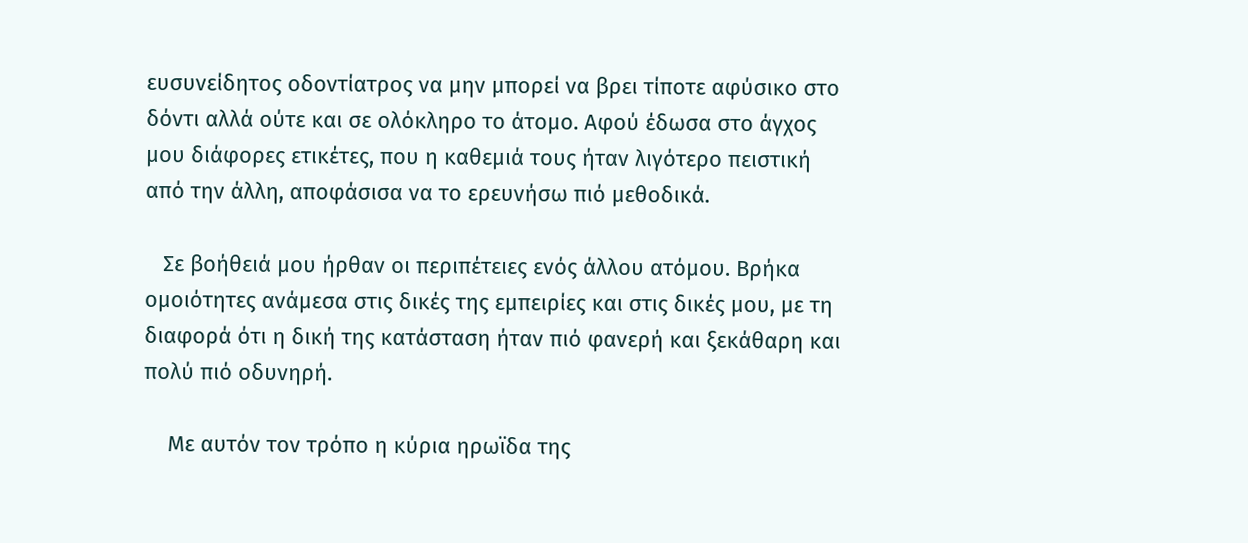ευσυνείδητος οδοντίατρος να μην μπορεί να βρει τίποτε αφύσικο στο δόντι αλλά ούτε και σε ολόκληρο το άτομο. Αφού έδωσα στο άγχος μου διάφορες ετικέτες, που η καθεμιά τους ήταν λιγότερο πειστική από την άλλη, αποφάσισα να το ερευνήσω πιό μεθοδικά.

   Σε βοήθειά μου ήρθαν οι περιπέτειες ενός άλλου ατόμου. Βρήκα ομοιότητες ανάμεσα στις δικές της εμπειρίες και στις δικές μου, με τη διαφορά ότι η δική της κατάσταση ήταν πιό φανερή και ξεκάθαρη και πολύ πιό οδυνηρή.

    Με αυτόν τον τρόπο η κύρια ηρωϊδα της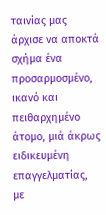ταινίας μας άρχισε να αποκτά σχήμα ένα προσαρμοσμένο, ικανό και πειθαρχημένο άτομο, μιά άκρως ειδικευμένη επαγγελματίας, με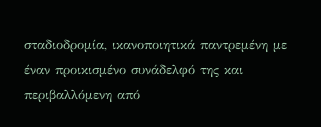σταδιοδρομία, ικανοποιητικά παντρεμένη με έναν προικισμένο συνάδελφό της και περιβαλλόμενη από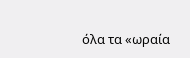όλα τα «ωραία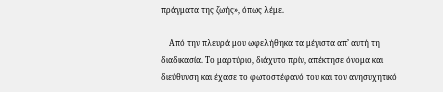πράγματα της ζωής», όπως λέμε.

    Από την πλευρά μου ωφελήθηκα τα μέγιστα απ’ αυτή τη διαδικασία. Το μαρτύριο, διάχυτο πρίν, απέκτησε όνομα και διεύθυνση και έχασε το φωτοστέφανό του και τον ανησυχητικό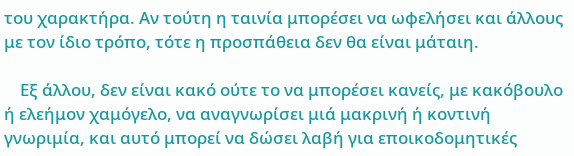του χαρακτήρα. Αν τούτη η ταινία μπορέσει να ωφελήσει και άλλους με τον ίδιο τρόπο, τότε η προσπάθεια δεν θα είναι μάταιη.

    Εξ άλλου, δεν είναι κακό ούτε το να μπορέσει κανείς, με κακόβουλο ή ελεήμον χαμόγελο, να αναγνωρίσει μιά μακρινή ή κοντινή γνωριμία, και αυτό μπορεί να δώσει λαβή για εποικοδομητικές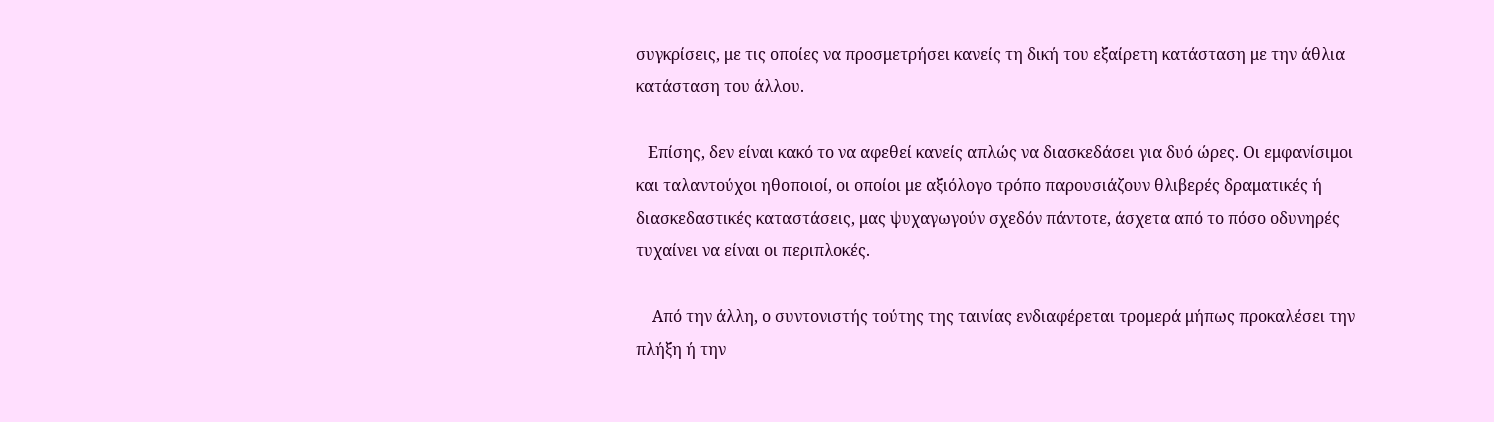συγκρίσεις, με τις οποίες να προσμετρήσει κανείς τη δική του εξαίρετη κατάσταση με την άθλια κατάσταση του άλλου.

   Επίσης, δεν είναι κακό το να αφεθεί κανείς απλώς να διασκεδάσει για δυό ώρες. Οι εμφανίσιμοι και ταλαντούχοι ηθοποιοί, οι οποίοι με αξιόλογο τρόπο παρουσιάζουν θλιβερές δραματικές ή διασκεδαστικές καταστάσεις, μας ψυχαγωγούν σχεδόν πάντοτε, άσχετα από το πόσο οδυνηρές τυχαίνει να είναι οι περιπλοκές.

    Από την άλλη, ο συντονιστής τούτης της ταινίας ενδιαφέρεται τρομερά μήπως προκαλέσει την πλήξη ή την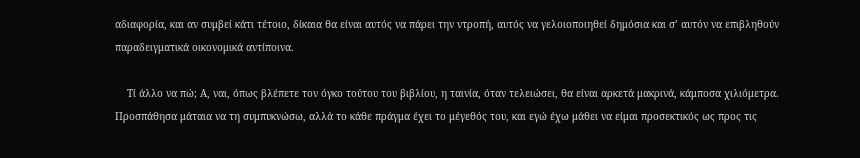αδιαφορία, και αν συμβεί κάτι τέτοιο, δίκαια θα είναι αυτός να πάρει την ντροπή, αυτός να γελοιοποιηθεί δημόσια και σ’ αυτόν να επιβληθούν παραδειγματικά οικονομικά αντίποινα.

    Τί άλλο να πώ; Α, ναι, όπως βλέπετε τον όγκο τούτου του βιβλίου, η ταινία, όταν τελειώσει, θα είναι αρκετά μακρινά, κάμποσα χιλιόμετρα. Προσπάθησα μάταια να τη συμπυκνώσω, αλλά το κάθε πράγμα έχει το μέγεθός του, και εγώ έχω μάθει να είμαι προσεκτικός ως προς τις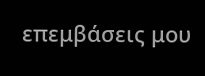επεμβάσεις μου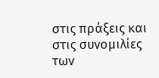στις πράξεις και στις συνομιλίες των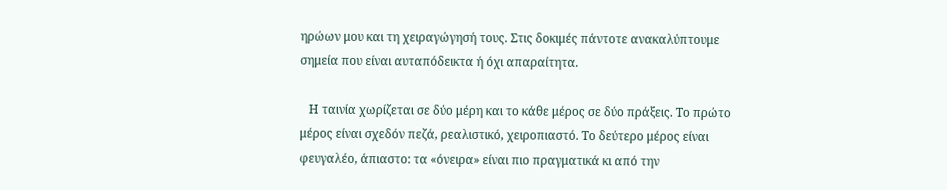ηρώων μου και τη χειραγώγησή τους. Στις δοκιμές πάντοτε ανακαλύπτουμε σημεία που είναι αυταπόδεικτα ή όχι απαραίτητα.

   Η ταινία χωρίζεται σε δύο μέρη και το κάθε μέρος σε δύο πράξεις. Το πρώτο μέρος είναι σχεδόν πεζά, ρεαλιστικό, χειροπιαστό. Το δεύτερο μέρος είναι φευγαλέο, άπιαστο: τα «όνειρα» είναι πιο πραγματικά κι από την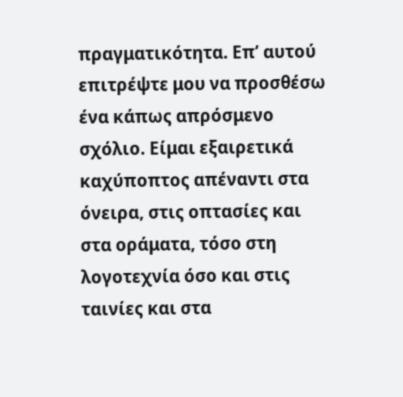πραγματικότητα. Επ’ αυτού επιτρέψτε μου να προσθέσω ένα κάπως απρόσμενο σχόλιο. Είμαι εξαιρετικά καχύποπτος απέναντι στα όνειρα, στις οπτασίες και στα οράματα, τόσο στη λογοτεχνία όσο και στις ταινίες και στα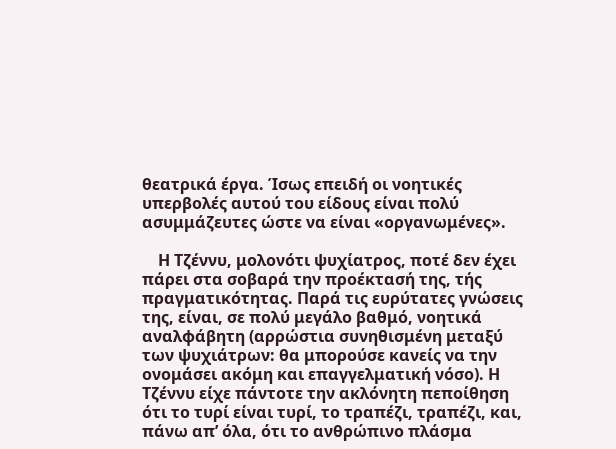θεατρικά έργα. Ίσως επειδή οι νοητικές υπερβολές αυτού του είδους είναι πολύ ασυμμάζευτες ώστε να είναι «οργανωμένες».

    Η Τζέννυ, μολονότι ψυχίατρος, ποτέ δεν έχει πάρει στα σοβαρά την προέκτασή της, τής πραγματικότητας. Παρά τις ευρύτατες γνώσεις της, είναι, σε πολύ μεγάλο βαθμό, νοητικά αναλφάβητη (αρρώστια συνηθισμένη μεταξύ των ψυχιάτρων: θα μπορούσε κανείς να την ονομάσει ακόμη και επαγγελματική νόσο). Η Τζέννυ είχε πάντοτε την ακλόνητη πεποίθηση ότι το τυρί είναι τυρί, το τραπέζι, τραπέζι, και, πάνω απ’ όλα, ότι το ανθρώπινο πλάσμα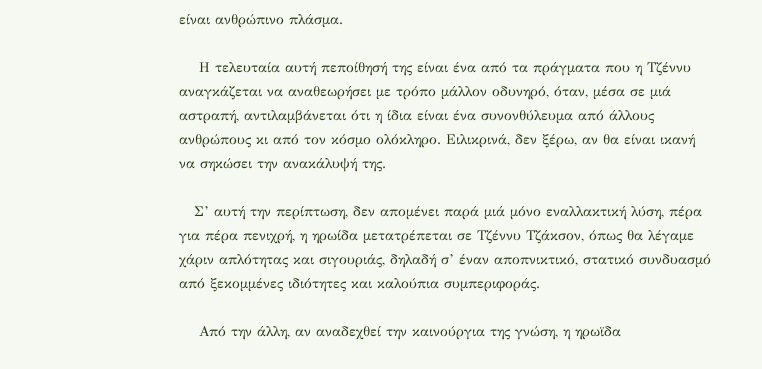είναι ανθρώπινο πλάσμα.

    Η τελευταία αυτή πεποίθησή της είναι ένα από τα πράγματα που η Τζέννυ αναγκάζεται να αναθεωρήσει με τρόπο μάλλον οδυνηρό, όταν, μέσα σε μιά αστραπή, αντιλαμβάνεται ότι η ίδια είναι ένα συνονθύλευμα από άλλους ανθρώπους κι από τον κόσμο ολόκληρο. Ειλικρινά, δεν ξέρω, αν θα είναι ικανή να σηκώσει την ανακάλυψή της.

   Σ’ αυτή την περίπτωση, δεν απομένει παρά μιά μόνο εναλλακτική λύση, πέρα για πέρα πενιχρή, η ηρωίδα μετατρέπεται σε Τζέννυ Τζάκσον, όπως θα λέγαμε χάριν απλότητας και σιγουριάς, δηλαδή σ’ έναν αποπνικτικό, στατικό συνδυασμό από ξεκομμένες ιδιότητες και καλούπια συμπεριφοράς.

    Από την άλλη, αν αναδεχθεί την καινούργια της γνώση, η ηρωϊδα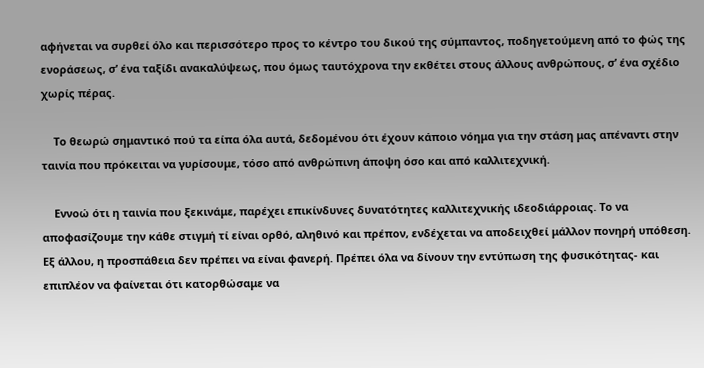αφήνεται να συρθεί όλο και περισσότερο προς το κέντρο του δικού της σύμπαντος, ποδηγετούμενη από το φώς της ενοράσεως, σ’ ένα ταξίδι ανακαλύψεως, που όμως ταυτόχρονα την εκθέτει στους άλλους ανθρώπους, σ’ ένα σχέδιο χωρίς πέρας.

    Το θεωρώ σημαντικό πού τα είπα όλα αυτά, δεδομένου ότι έχουν κάποιο νόημα για την στάση μας απέναντι στην ταινία που πρόκειται να γυρίσουμε, τόσο από ανθρώπινη άποψη όσο και από καλλιτεχνική.

    Εννοώ ότι η ταινία που ξεκινάμε, παρέχει επικίνδυνες δυνατότητες καλλιτεχνικής ιδεοδιάρροιας. Το να αποφασίζουμε την κάθε στιγμή τί είναι ορθό, αληθινό και πρέπον, ενδέχεται να αποδειχθεί μάλλον πονηρή υπόθεση. Εξ άλλου, η προσπάθεια δεν πρέπει να είναι φανερή. Πρέπει όλα να δίνουν την εντύπωση της φυσικότητας- και επιπλέον να φαίνεται ότι κατορθώσαμε να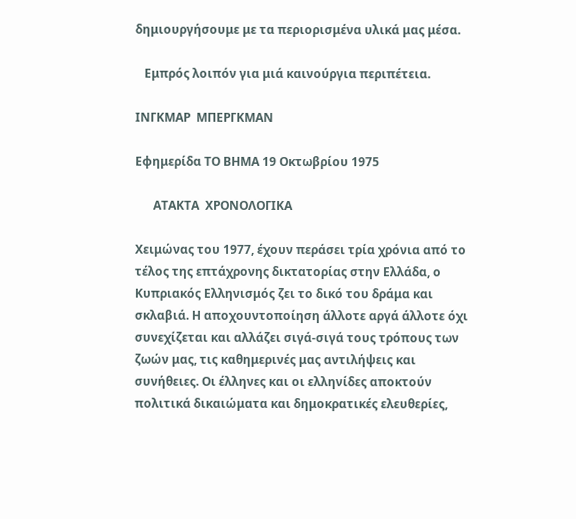δημιουργήσουμε με τα περιορισμένα υλικά μας μέσα.

   Εμπρός λοιπόν για μιά καινούργια περιπέτεια.

ΙΝΓΚΜΑΡ  ΜΠΕΡΓΚΜΑΝ

Εφημερίδα ΤΟ ΒΗΜΑ 19 Οκτωβρίου 1975

      ΑΤΑΚΤΑ  ΧΡΟΝΟΛΟΓΙΚΑ

Χειμώνας του 1977, έχουν περάσει τρία χρόνια από το τέλος της επτάχρονης δικτατορίας στην Ελλάδα, ο Κυπριακός Ελληνισμός ζει το δικό του δράμα και σκλαβιά. Η αποχουντοποίηση άλλοτε αργά άλλοτε όχι συνεχίζεται και αλλάζει σιγά-σιγά τους τρόπους των ζωών μας, τις καθημερινές μας αντιλήψεις και συνήθειες. Οι έλληνες και οι ελληνίδες αποκτούν πολιτικά δικαιώματα και δημοκρατικές ελευθερίες,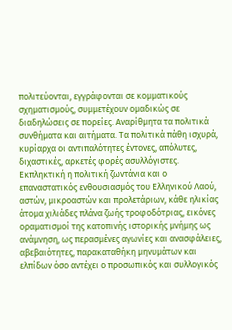πολιτεύονται, εγγράφονται σε κομματικούς σχηματισμούς, συμμετέχουν ομαδικώς σε διαδηλώσεις σε πορείες. Αναρίθμητα τα πολιτικά συνθήματα και αιτήματα. Τα πολιτικά πάθη ισχυρά, κυρίαρχα οι αντιπαλότητες έντονες, απόλυτες, διχαστικές, αρκετές φορές ασυλλόγιστες. Εκπληκτική η πολιτική ζωντάνια και ο επαναστατικός ενθουσιασμός του Ελληνικού Λαού, αστών, μικροαστών και προλετάριων, κάθε ηλικίας άτομα χιλιάδες πλάνα ζωής τροφοδότριας, εικόνες οραματισμοί της κατοπινής ιστορικής μνήμης ως ανάμνηση, ως περασμένες αγωνίες και ανασφάλειες, αβεβαιότητες, παρακαταθήκη μηνυμάτων και ελπίδων όσο αντέχει ο προσωπικός και συλλογικός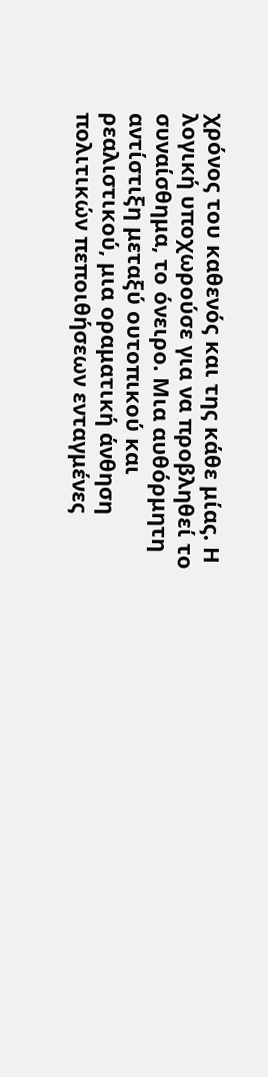χρόνος του καθενός και της κάθε μίας. Η λογική υποχωρούσε για να προβληθεί το συναίσθημα, το όνειρο. Μια αυθόρμητη αντίστιξη μεταξύ ουτοπικού και ρεαλιστικού, μια οραματική άνθηση πολιτικών πεποιθήσεων ενταγμένες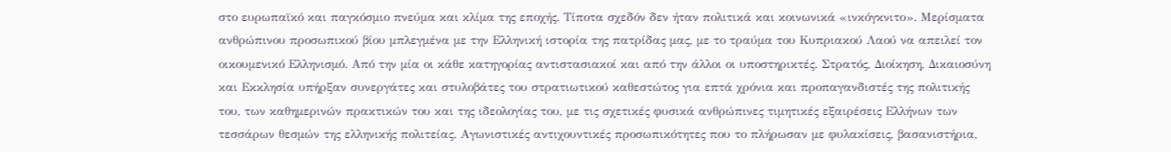στο ευρωπαϊκό και παγκόσμιο πνεύμα και κλίμα της εποχής. Τίποτα σχεδόν δεν ήταν πολιτικά και κοινωνικά «ινκόγκνιτο». Μερίσματα ανθρώπινου προσωπικού βίου μπλεγμένα με την Ελληνική ιστορία της πατρίδας μας, με το τραύμα του Κυπριακού Λαού να απειλεί τον οικουμενικό Ελληνισμό. Από την μία οι κάθε κατηγορίας αντιστασιακοί και από την άλλοι οι υποστηρικτές. Στρατός, Διοίκηση, Δικαιοσύνη και Εκκλησία υπήρξαν συνεργάτες και στυλοβάτες του στρατιωτικού καθεστώτος για επτά χρόνια και προπαγανδιστές της πολιτικής του, των καθημερινών πρακτικών του και της ιδεολογίας του, με τις σχετικές φυσικά ανθρώπινες τιμητικές εξαιρέσεις Ελλήνων των τεσσάρων θεσμών της ελληνικής πολιτείας. Αγωνιστικές αντιχουντικές προσωπικότητες που το πλήρωσαν με φυλακίσεις, βασανιστήρια,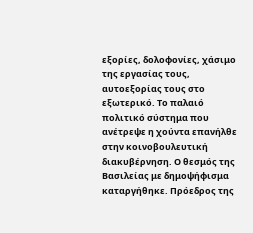εξορίες, δολοφονίες, χάσιμο της εργασίας τους, αυτοεξορίας τους στο εξωτερικό. Το παλαιό πολιτικό σύστημα που ανέτρεψε η χούντα επανήλθε στην κοινοβουλευτική διακυβέρνηση. Ο θεσμός της Βασιλείας με δημοψήφισμα καταργήθηκε. Πρόεδρος της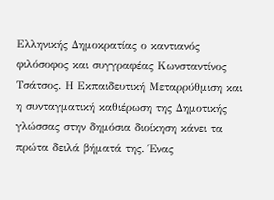Ελληνικής Δημοκρατίας ο καντιανός φιλόσοφος και συγγραφέας Κωνσταντίνος Τσάτσος. Η Εκπαιδευτική Μεταρρύθμιση και η συνταγματική καθιέρωση της Δημοτικής γλώσσας στην δημόσια διοίκηση κάνει τα πρώτα δειλά βήματά της. Ένας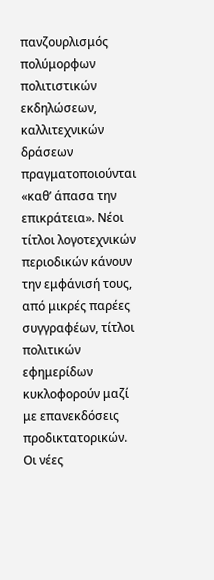πανζουρλισμός πολύμορφων πολιτιστικών εκδηλώσεων, καλλιτεχνικών δράσεων πραγματοποιούνται «καθ’ άπασα την επικράτεια». Νέοι τίτλοι λογοτεχνικών περιοδικών κάνουν την εμφάνισή τους, από μικρές παρέες συγγραφέων, τίτλοι πολιτικών εφημερίδων κυκλοφορούν μαζί με επανεκδόσεις προδικτατορικών. Οι νέες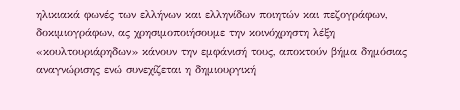ηλικιακά φωνές των ελλήνων και ελληνίδων ποιητών και πεζογράφων, δοκιμιογράφων, ας χρησιμοποιήσουμε την κοινόχρηστη λέξη «κουλτουριάρηδων» κάνουν την εμφάνισή τους, αποκτούν βήμα δημόσιας αναγνώρισης ενώ συνεχίζεται η δημιουργική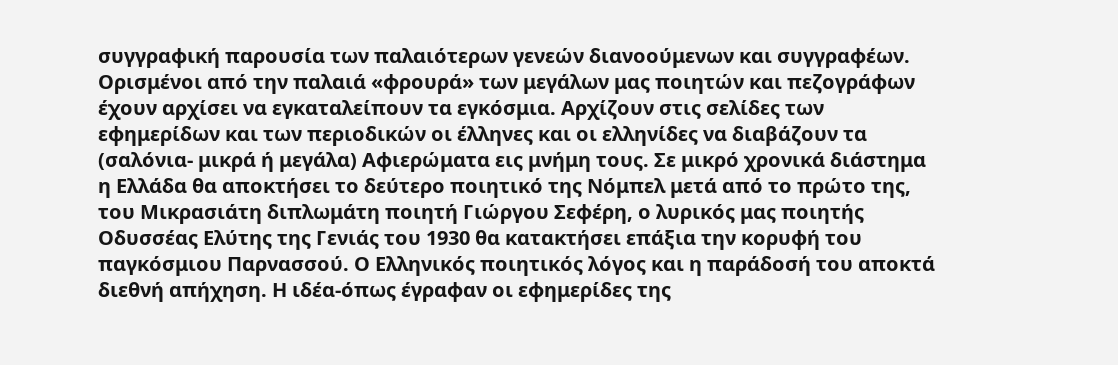συγγραφική παρουσία των παλαιότερων γενεών διανοούμενων και συγγραφέων. Ορισμένοι από την παλαιά «φρουρά» των μεγάλων μας ποιητών και πεζογράφων έχουν αρχίσει να εγκαταλείπουν τα εγκόσμια. Αρχίζουν στις σελίδες των εφημερίδων και των περιοδικών οι έλληνες και οι ελληνίδες να διαβάζουν τα (σαλόνια- μικρά ή μεγάλα) Αφιερώματα εις μνήμη τους. Σε μικρό χρονικά διάστημα η Ελλάδα θα αποκτήσει το δεύτερο ποιητικό της Νόμπελ μετά από το πρώτο της, του Μικρασιάτη διπλωμάτη ποιητή Γιώργου Σεφέρη, ο λυρικός μας ποιητής Οδυσσέας Ελύτης της Γενιάς του 1930 θα κατακτήσει επάξια την κορυφή του παγκόσμιου Παρνασσού. Ο Ελληνικός ποιητικός λόγος και η παράδοσή του αποκτά διεθνή απήχηση. Η ιδέα-όπως έγραφαν οι εφημερίδες της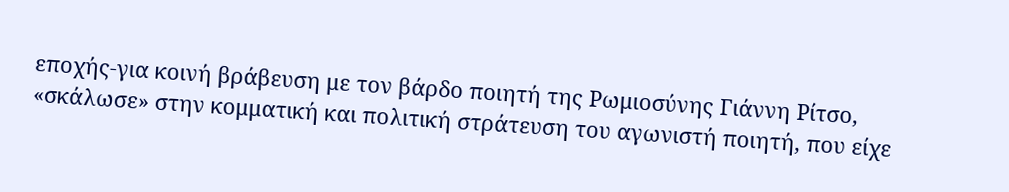εποχής-για κοινή βράβευση με τον βάρδο ποιητή της Ρωμιοσύνης Γιάννη Ρίτσο, «σκάλωσε» στην κομματική και πολιτική στράτευση του αγωνιστή ποιητή, που είχε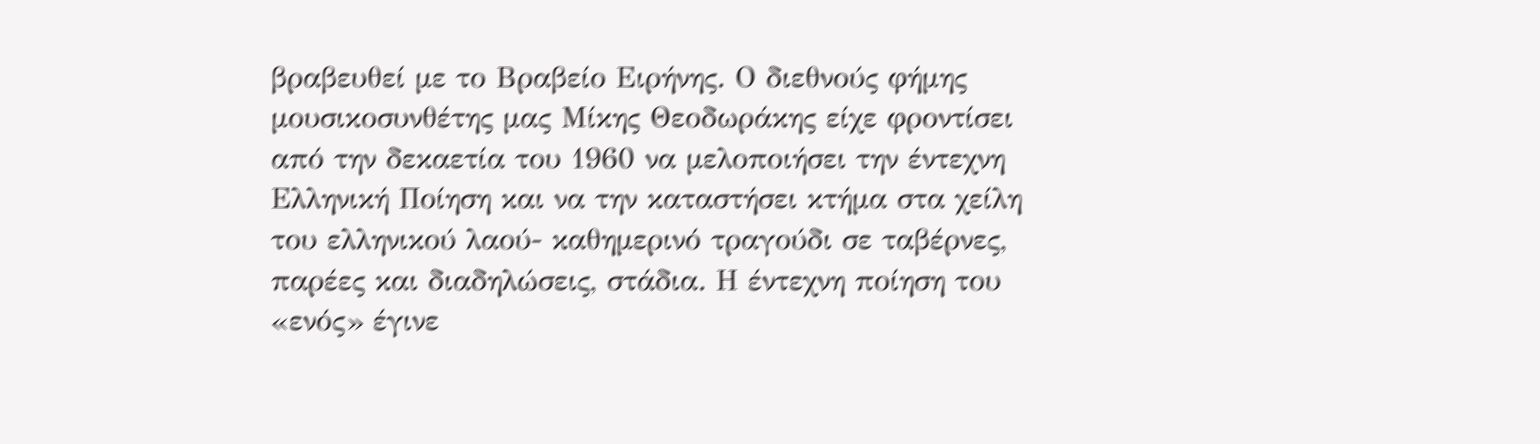βραβευθεί με το Βραβείο Ειρήνης. Ο διεθνούς φήμης μουσικοσυνθέτης μας Μίκης Θεοδωράκης είχε φροντίσει από την δεκαετία του 1960 να μελοποιήσει την έντεχνη Ελληνική Ποίηση και να την καταστήσει κτήμα στα χείλη του ελληνικού λαού- καθημερινό τραγούδι σε ταβέρνες, παρέες και διαδηλώσεις, στάδια. Η έντεχνη ποίηση του «ενός» έγινε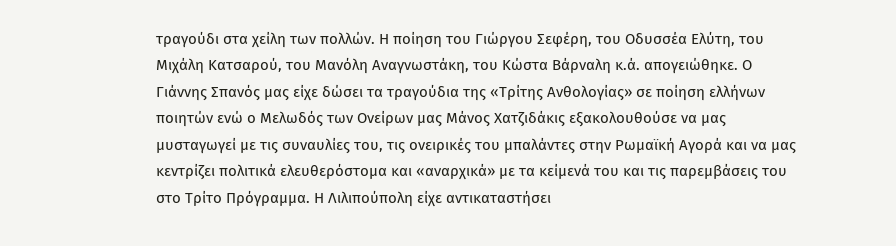τραγούδι στα χείλη των πολλών. Η ποίηση του Γιώργου Σεφέρη, του Οδυσσέα Ελύτη, του Μιχάλη Κατσαρού, του Μανόλη Αναγνωστάκη, του Κώστα Βάρναλη κ.ά. απογειώθηκε. Ο Γιάννης Σπανός μας είχε δώσει τα τραγούδια της «Τρίτης Ανθολογίας» σε ποίηση ελλήνων ποιητών ενώ ο Μελωδός των Ονείρων μας Μάνος Χατζιδάκις εξακολουθούσε να μας μυσταγωγεί με τις συναυλίες του, τις ονειρικές του μπαλάντες στην Ρωμαϊκή Αγορά και να μας κεντρίζει πολιτικά ελευθερόστομα και «αναρχικά» με τα κείμενά του και τις παρεμβάσεις του στο Τρίτο Πρόγραμμα. Η Λιλιπούπολη είχε αντικαταστήσει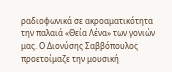ραδιοφωνικά σε ακροαματικότητα την παλαιά «Θεία Λένα» των γονιών μας. Ο Διονύσης Σαββόπουλος προετοίμαζε την μουσική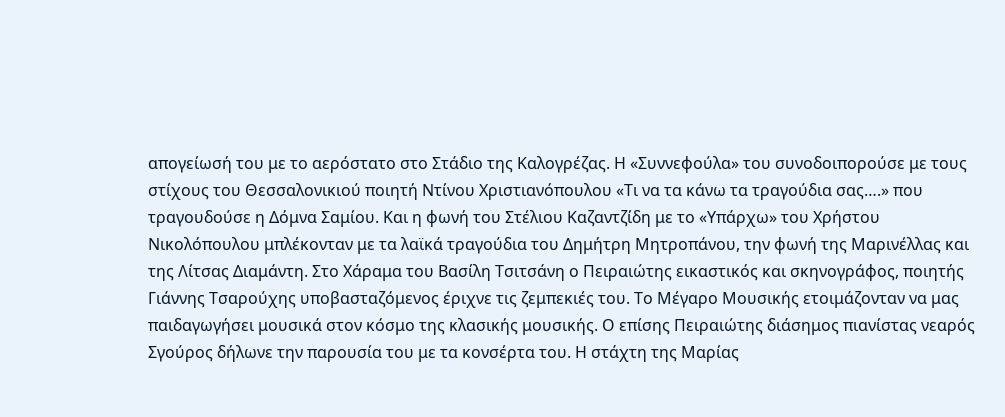απογείωσή του με το αερόστατο στο Στάδιο της Καλογρέζας. Η «Συννεφούλα» του συνοδοιπορούσε με τους στίχους του Θεσσαλονικιού ποιητή Ντίνου Χριστιανόπουλου «Τι να τα κάνω τα τραγούδια σας….» που τραγουδούσε η Δόμνα Σαμίου. Και η φωνή του Στέλιου Καζαντζίδη με το «Υπάρχω» του Χρήστου Νικολόπουλου μπλέκονταν με τα λαϊκά τραγούδια του Δημήτρη Μητροπάνου, την φωνή της Μαρινέλλας και της Λίτσας Διαμάντη. Στο Χάραμα του Βασίλη Τσιτσάνη ο Πειραιώτης εικαστικός και σκηνογράφος, ποιητής Γιάννης Τσαρούχης υποβασταζόμενος έριχνε τις ζεμπεκιές του. Το Μέγαρο Μουσικής ετοιμάζονταν να μας παιδαγωγήσει μουσικά στον κόσμο της κλασικής μουσικής. Ο επίσης Πειραιώτης διάσημος πιανίστας νεαρός Σγούρος δήλωνε την παρουσία του με τα κονσέρτα του. Η στάχτη της Μαρίας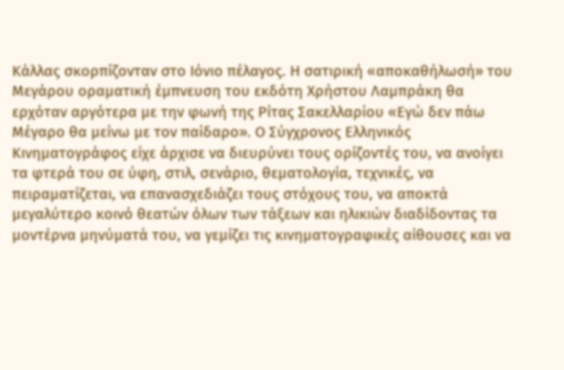Κάλλας σκορπίζονταν στο Ιόνιο πέλαγος. Η σατιρική «αποκαθήλωσή» του Μεγάρου οραματική έμπνευση του εκδότη Χρήστου Λαμπράκη θα ερχόταν αργότερα με την φωνή της Ρίτας Σακελλαρίου «Εγώ δεν πάω Μέγαρο θα μείνω με τον παίδαρο». Ο Σύγχρονος Ελληνικός Κινηματογράφος είχε άρχισε να διευρύνει τους ορίζοντές του, να ανοίγει τα φτερά του σε ύφη, στιλ, σενάριο, θεματολογία, τεχνικές, να πειραματίζεται, να επανασχεδιάζει τους στόχους του, να αποκτά μεγαλύτερο κοινό θεατών όλων των τάξεων και ηλικιών διαδίδοντας τα μοντέρνα μηνύματά του, να γεμίζει τις κινηματογραφικές αίθουσες και να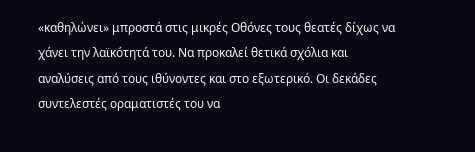«καθηλώνει» μπροστά στις μικρές Οθόνες τους θεατές δίχως να χάνει την λαϊκότητά του. Να προκαλεί θετικά σχόλια και αναλύσεις από τους ιθύνοντες και στο εξωτερικό. Οι δεκάδες συντελεστές οραματιστές του να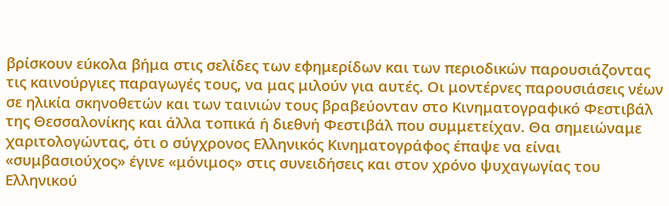βρίσκουν εύκολα βήμα στις σελίδες των εφημερίδων και των περιοδικών παρουσιάζοντας τις καινούργιες παραγωγές τους, να μας μιλούν για αυτές. Οι μοντέρνες παρουσιάσεις νέων σε ηλικία σκηνοθετών και των ταινιών τους βραβεύονταν στο Κινηματογραφικό Φεστιβάλ της Θεσσαλονίκης και άλλα τοπικά ή διεθνή Φεστιβάλ που συμμετείχαν. Θα σημειώναμε χαριτολογώντας, ότι ο σύγχρονος Ελληνικός Κινηματογράφος έπαψε να είναι «συμβασιούχος» έγινε «μόνιμος» στις συνειδήσεις και στον χρόνο ψυχαγωγίας του Ελληνικού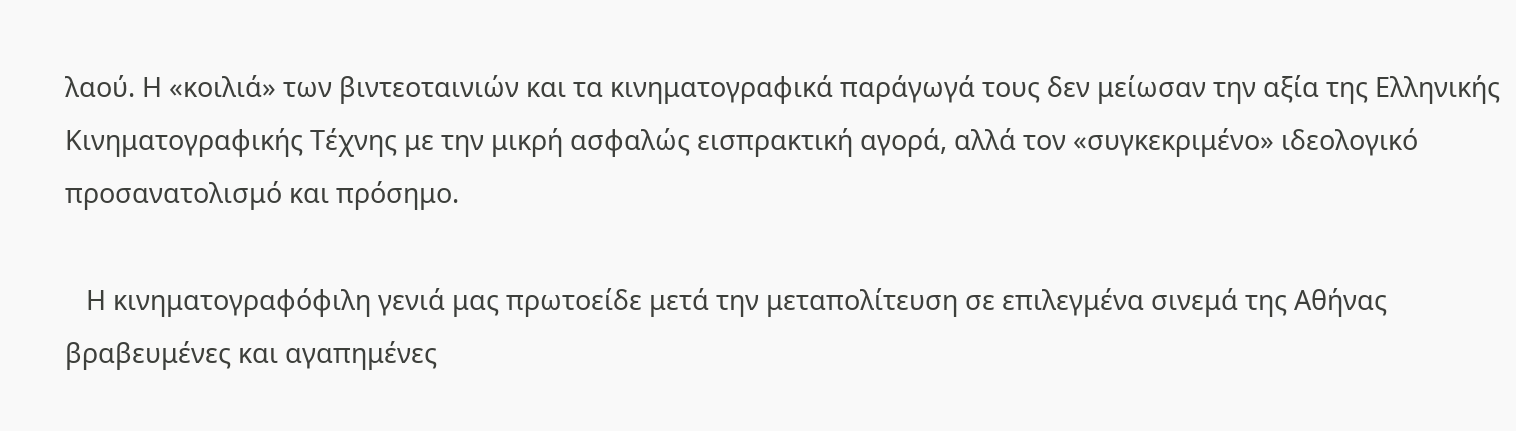λαού. Η «κοιλιά» των βιντεοταινιών και τα κινηματογραφικά παράγωγά τους δεν μείωσαν την αξία της Ελληνικής Κινηματογραφικής Τέχνης με την μικρή ασφαλώς εισπρακτική αγορά, αλλά τον «συγκεκριμένο» ιδεολογικό προσανατολισμό και πρόσημο.

   Η κινηματογραφόφιλη γενιά μας πρωτοείδε μετά την μεταπολίτευση σε επιλεγμένα σινεμά της Αθήνας βραβευμένες και αγαπημένες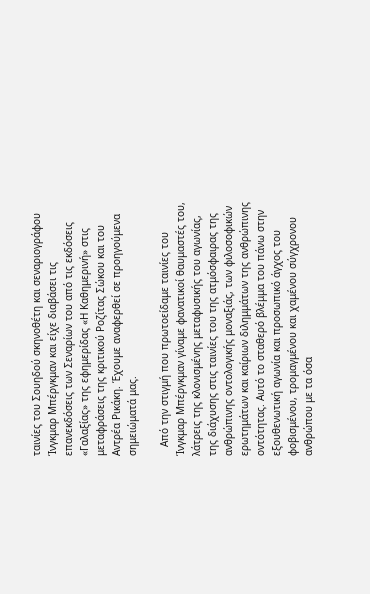ταινίες του Σουηδού σκηνοθέτη και σεναριογράφου Ίνγκμαρ Μπέργκμαν και είχε διαβάσει τις επανεκδόσεις των Σεναρίων του από τις εκδόσεις «Γαλαξίας» της εφημερίδας «Η Καθημερινή» στις μεταφράσεις της κριτικού Ροζίτας Σώκου και του Αντρέα Ρικάκη. Έχουμε αναφερθεί σε προηγούμενα σημειώματά μας.

   Από την στιγμή που πρωτοείδαμε ταινίες του Ίνγκμαρ Μπέργκμαν γίναμε φανατικοί θαυμαστές του, λάτρεις της κλονισμένης μεταφυσικής του αγωνίας, της διάχυσης στις ταινίες του της ατμόσφαιρας της ανθρώπινης οντολογικής μοναξιάς, των φιλοσοφικών ερωτημάτων και καίριων διλημμάτων της ανθρώπινης οντότητας. Αυτό το σταθερό βλέμμα του πάνω στην εξουθενωτική αγωνία και προσωπικό άγχος του φοβισμένου, τρομαγμένου και χαμένου σύγχρονου ανθρώπου με τα όσα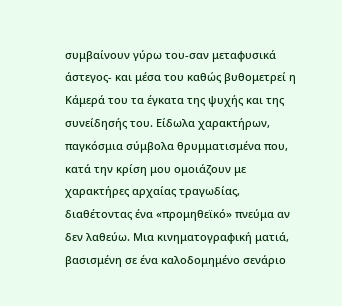συμβαίνουν γύρω του-σαν μεταφυσικά άστεγος- και μέσα του καθώς βυθομετρεί η Κάμερά του τα έγκατα της ψυχής και της συνείδησής του. Είδωλα χαρακτήρων, παγκόσμια σύμβολα θρυμματισμένα που, κατά την κρίση μου ομοιάζουν με χαρακτήρες αρχαίας τραγωδίας, διαθέτοντας ένα «προμηθεϊκό» πνεύμα αν δεν λαθεύω. Μια κινηματογραφική ματιά, βασισμένη σε ένα καλοδομημένο σενάριο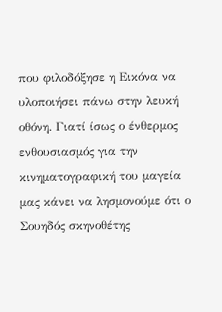που φιλοδόξησε η Εικόνα να υλοποιήσει πάνω στην λευκή οθόνη. Γιατί ίσως ο ένθερμος ενθουσιασμός για την κινηματογραφική του μαγεία μας κάνει να λησμονούμε ότι ο Σουηδός σκηνοθέτης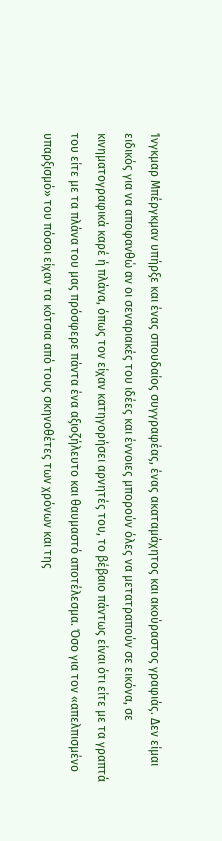Ίνγκμαρ Μπέργκμαν υπήρξε και ένας σπουδαίος συγγραφέας, ένας ακαταμάχητος και ακούραστος γραφιάς. Δεν είμαι ειδικός για να αποφανθώ αν οι σεναριακές του ιδέες και έννοιες μπορούν όλες να μετατραπούν σε εικόνα, σε κινηματογραφικά καρέ ή πλάνα, όπως τον είχαν κατηγορήσει αρνητές του, το βέβαιο πάντως είναι ότι είτε με τα γραπτά του είτε με τα πλάνα του μας πρόσφερε πάντα ένα αξιοζήλευτο και θαυμαστό αποτέλεσμα. Όσο για τον «απελπισμένο υπαρξισμό» του πόσοι είχαν τα κότσια από τους σκηνοθέτες των χρόνων και της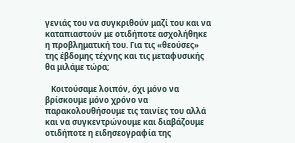γενιάς του να συγκριθούν μαζί του και να καταπιαστούν με οτιδήποτε ασχολήθηκε η προβληματική του. Για τις «θεούσες» της έβδομης τέχνης και τις μεταφυσικής θα μιλάμε τώρα;

   Κοιτούσαμε λοιπόν, όχι μόνο να βρίσκουμε μόνο χρόνο να παρακολουθήσουμε τις ταινίες του αλλά και να συγκεντρώνουμε και διαβάζουμε οτιδήποτε η ειδησεογραφία της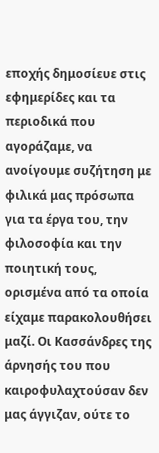εποχής δημοσίευε στις εφημερίδες και τα περιοδικά που αγοράζαμε, να ανοίγουμε συζήτηση με φιλικά μας πρόσωπα για τα έργα του, την φιλοσοφία και την ποιητική τους, ορισμένα από τα οποία είχαμε παρακολουθήσει μαζί. Οι Κασσάνδρες της άρνησής του που καιροφυλαχτούσαν δεν μας άγγιζαν, ούτε το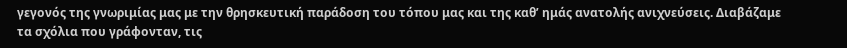γεγονός της γνωριμίας μας με την θρησκευτική παράδοση του τόπου μας και της καθ’ ημάς ανατολής ανιχνεύσεις. Διαβάζαμε τα σχόλια που γράφονταν, τις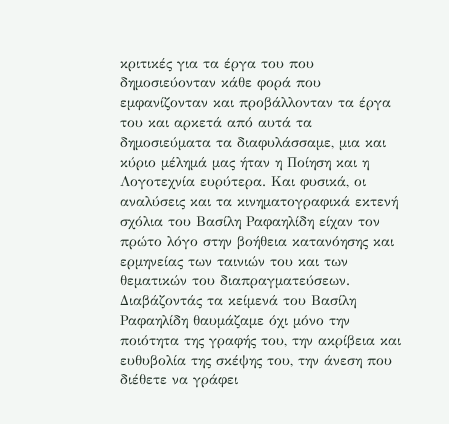κριτικές για τα έργα του που δημοσιεύονταν κάθε φορά που εμφανίζονταν και προβάλλονταν τα έργα του και αρκετά από αυτά τα δημοσιεύματα τα διαφυλάσσαμε, μια και κύριο μέλημά μας ήταν η Ποίηση και η Λογοτεχνία ευρύτερα. Και φυσικά, οι αναλύσεις και τα κινηματογραφικά εκτενή σχόλια του Βασίλη Ραφαηλίδη είχαν τον πρώτο λόγο στην βοήθεια κατανόησης και ερμηνείας των ταινιών του και των θεματικών του διαπραγματεύσεων. Διαβάζοντάς τα κείμενά του Βασίλη Ραφαηλίδη θαυμάζαμε όχι μόνο την ποιότητα της γραφής του, την ακρίβεια και ευθυβολία της σκέψης του, την άνεση που διέθετε να γράφει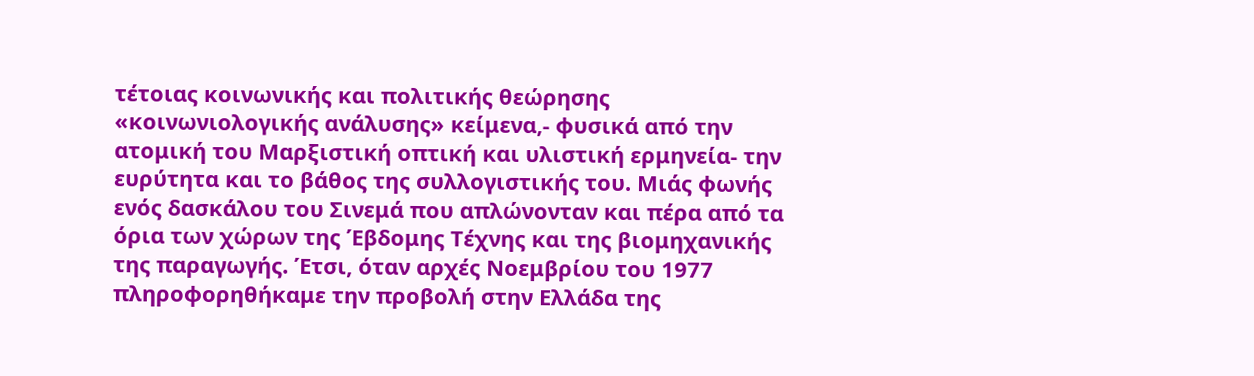τέτοιας κοινωνικής και πολιτικής θεώρησης «κοινωνιολογικής ανάλυσης» κείμενα,- φυσικά από την ατομική του Μαρξιστική οπτική και υλιστική ερμηνεία- την ευρύτητα και το βάθος της συλλογιστικής του. Μιάς φωνής ενός δασκάλου του Σινεμά που απλώνονταν και πέρα από τα όρια των χώρων της Έβδομης Τέχνης και της βιομηχανικής της παραγωγής. Έτσι, όταν αρχές Νοεμβρίου του 1977 πληροφορηθήκαμε την προβολή στην Ελλάδα της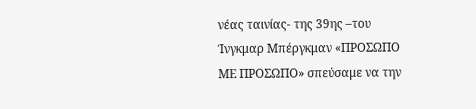νέας ταινίας- της 39ης –του Ίνγκμαρ Μπέργκμαν «ΠΡΟΣΩΠΟ ΜΕ ΠΡΟΣΩΠΟ» σπεύσαμε να την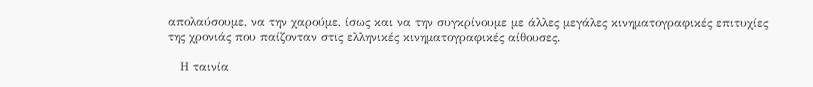απολαύσουμε, να την χαρούμε, ίσως και να την συγκρίνουμε με άλλες μεγάλες κινηματογραφικές επιτυχίες της χρονιάς που παίζονταν στις ελληνικές κινηματογραφικές αίθουσες.

   Η ταινία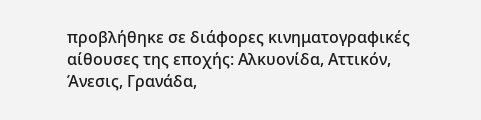προβλήθηκε σε διάφορες κινηματογραφικές αίθουσες της εποχής: Αλκυονίδα, Αττικόν, Άνεσις, Γρανάδα,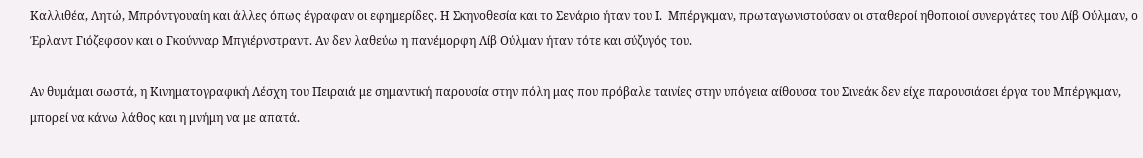Καλλιθέα, Λητώ, Μπρόντγουαίη και άλλες όπως έγραφαν οι εφημερίδες. Η Σκηνοθεσία και το Σενάριο ήταν του Ι.  Μπέργκμαν, πρωταγωνιστούσαν οι σταθεροί ηθοποιοί συνεργάτες του Λίβ Ούλμαν, ο Έρλαντ Γιόζεφσον και ο Γκούνναρ Μπγιέρνστραντ. Αν δεν λαθεύω η πανέμορφη Λίβ Ούλμαν ήταν τότε και σύζυγός του.

Αν θυμάμαι σωστά, η Κινηματογραφική Λέσχη του Πειραιά με σημαντική παρουσία στην πόλη μας που πρόβαλε ταινίες στην υπόγεια αίθουσα του Σινεάκ δεν είχε παρουσιάσει έργα του Μπέργκμαν, μπορεί να κάνω λάθος και η μνήμη να με απατά.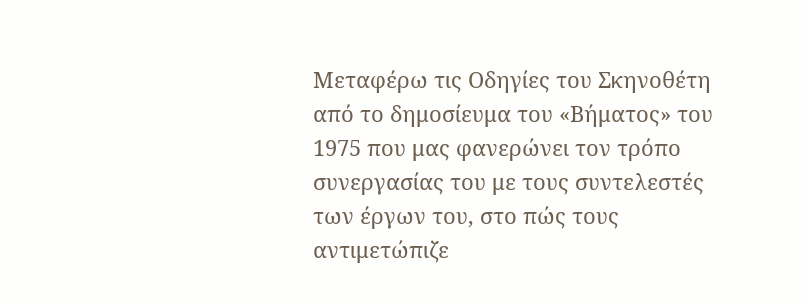Μεταφέρω τις Οδηγίες του Σκηνοθέτη από το δημοσίευμα του «Βήματος» του 1975 που μας φανερώνει τον τρόπο συνεργασίας του με τους συντελεστές των έργων του, στο πώς τους αντιμετώπιζε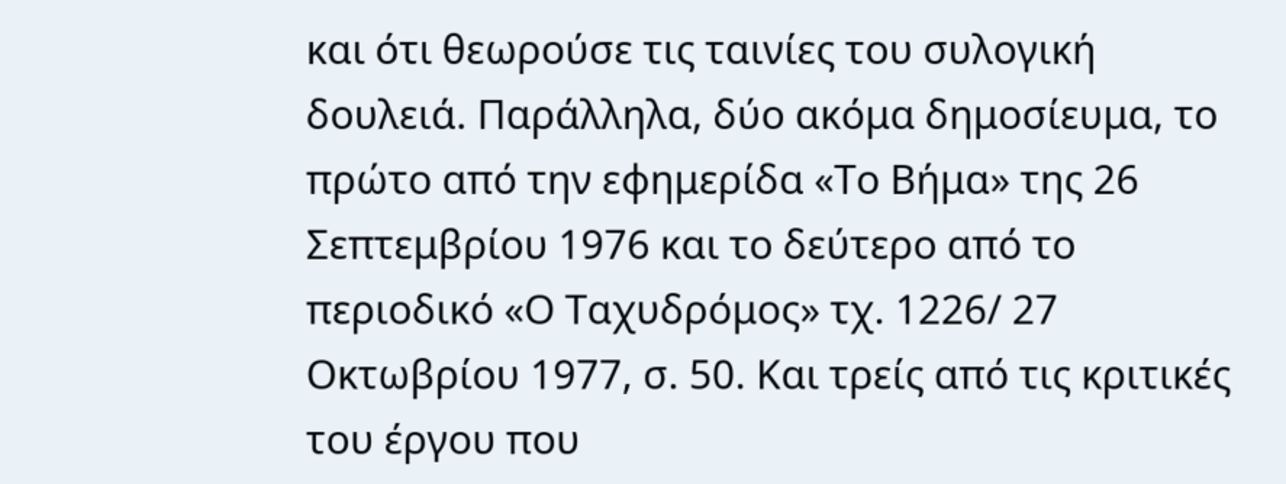και ότι θεωρούσε τις ταινίες του συλογική δουλειά. Παράλληλα, δύο ακόμα δημοσίευμα, το πρώτο από την εφημερίδα «Το Βήμα» της 26 Σεπτεμβρίου 1976 και το δεύτερο από το περιοδικό «Ο Ταχυδρόμος» τχ. 1226/ 27 Οκτωβρίου 1977, σ. 50. Και τρείς από τις κριτικές του έργου που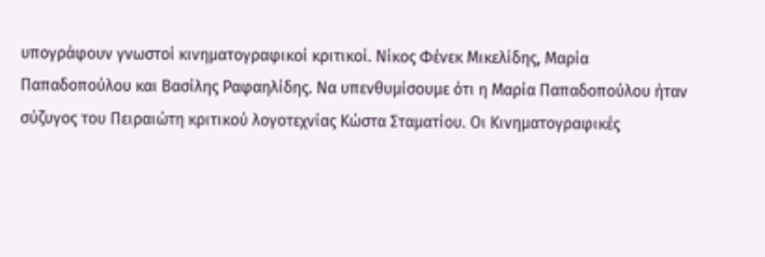υπογράφουν γνωστοί κινηματογραφικοί κριτικοί. Νίκος Φένεκ Μικελίδης, Μαρία Παπαδοπούλου και Βασίλης Ραφαηλίδης. Να υπενθυμίσουμε ότι η Μαρία Παπαδοπούλου ήταν σύζυγος του Πειραιώτη κριτικού λογοτεχνίας Κώστα Σταματίου. Οι Κινηματογραφικές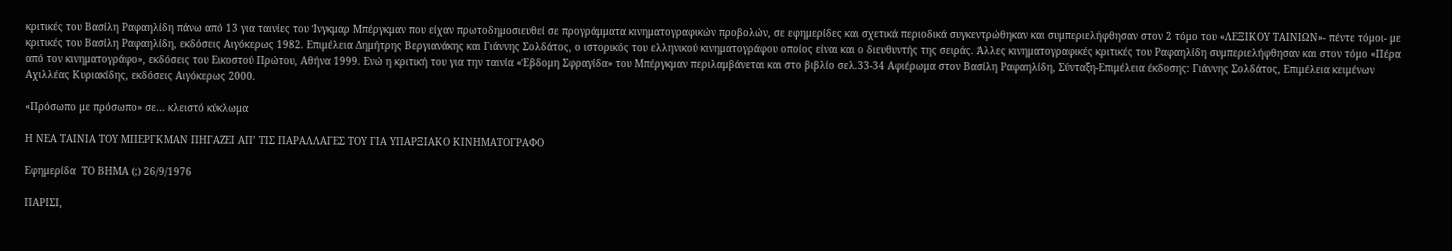κριτικές του Βασίλη Ραφαηλίδη πάνω από 13 για ταινίες του Ίνγκμαρ Μπέργκμαν που είχαν πρωτοδημοσιευθεί σε προγράμματα κινηματογραφικών προβολών, σε εφημερίδες και σχετικά περιοδικά συγκεντρώθηκαν και συμπεριελήφθησαν στον 2 τόμο του «ΛΕΞΙΚΟΥ ΤΑΙΝΙΩΝ»- πέντε τόμοι- με κριτικές του Βασίλη Ραφαηλίδη, εκδόσεις Αιγόκερως 1982. Επιμέλεια Δημήτρης Βεργιανάκης και Γιάννης Σολδάτος, ο ιστορικός του ελληνικού κινηματογράφου οποίος είναι και ο διευθυντής της σειράς. Άλλες κινηματογραφικές κριτικές του Ραφαηλίδη συμπεριελήφθησαν και στον τόμο «Πέρα από τον κινηματογράφο», εκδόσεις του Εικοστού Πρώτου, Αθήνα 1999. Ενώ η κριτική του για την ταινία «Έβδομη Σφραγίδα» του Μπέργκμαν περιλαμβάνεται και στο βιβλίο σελ.33-34 Αφιέρωμα στον Βασίλη Ραφαηλίδη, Σύνταξη-Επιμέλεια έκδοσης: Γιάννης Σολδάτος, Επιμέλεια κειμένων Αχιλλέας Κυριακίδης, εκδόσεις Αιγόκερως 2000.

«Πρόσωπο με πρόσωπο» σε… κλειστό κύκλωμα

Η ΝΕΑ ΤΑΙΝΙΑ ΤΟΥ ΜΠΕΡΓΚΜΑΝ ΠΗΓΑΖΕΙ ΑΠ’ ΤΙΣ ΠΑΡΑΛΛΑΓΕΣ ΤΟΥ ΓΙΑ ΥΠΑΡΞΙΑΚΟ ΚΙΝΗΜΑΤΟΓΡΑΦΟ

Εφημερίδα  ΤΟ ΒΗΜΑ (;) 26/9/1976

ΠΑΡΙΣΙ,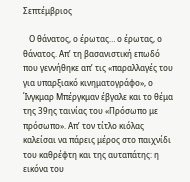Σεπτέμβριος

   Ο θάνατος, ο έρωτας… ο έρωτας, ο θάνατος. Απ’ τη βασανιστική επωδό που γεννήθηκε απ’ τις «παραλλαγές του για υπαρξιακό κινηματογράφο», ο Ίνγκμαρ Μπέργκμαν έβγαλε και το θέμα της 39ης ταινίας του «Πρόσωπο με πρόσωπο». Απ’ τον τίτλο κιόλας καλείσαι να πάρεις μέρος στο παιχνίδι του καθρέφτη και της αυταπάτης: η εικόνα του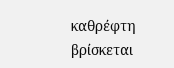καθρέφτη βρίσκεται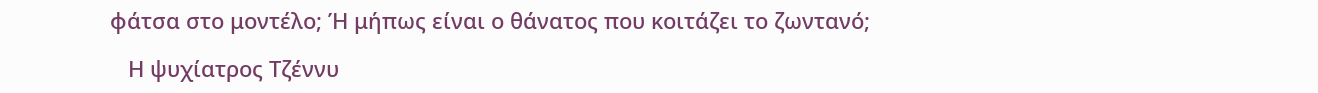φάτσα στο μοντέλο; Ή μήπως είναι ο θάνατος που κοιτάζει το ζωντανό;

   Η ψυχίατρος Τζέννυ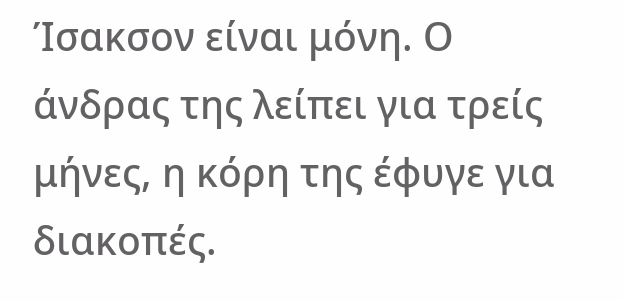Ίσακσον είναι μόνη. Ο άνδρας της λείπει για τρείς μήνες, η κόρη της έφυγε για διακοπές.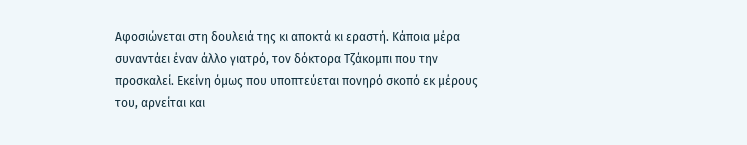Αφοσιώνεται στη δουλειά της κι αποκτά κι εραστή. Κάποια μέρα συναντάει έναν άλλο γιατρό, τον δόκτορα Τζάκομπι που την προσκαλεί. Εκείνη όμως που υποπτεύεται πονηρό σκοπό εκ μέρους του, αρνείται και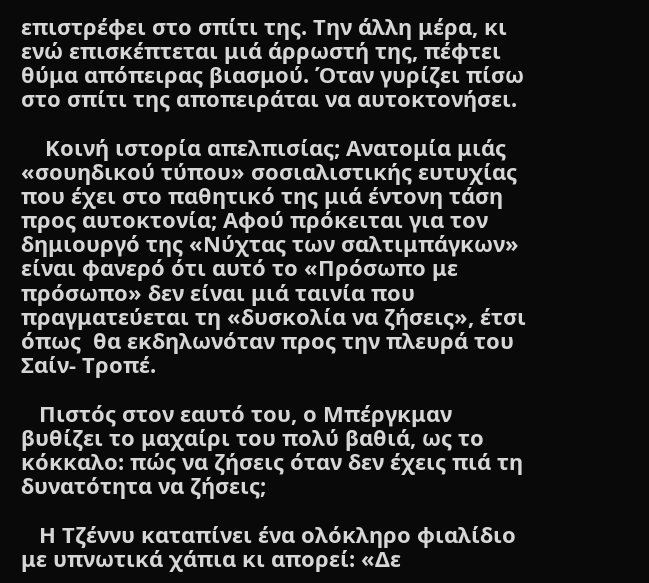επιστρέφει στο σπίτι της. Την άλλη μέρα, κι ενώ επισκέπτεται μιά άρρωστή της, πέφτει θύμα απόπειρας βιασμού. Όταν γυρίζει πίσω στο σπίτι της αποπειράται να αυτοκτονήσει.

    Κοινή ιστορία απελπισίας; Ανατομία μιάς «σουηδικού τύπου» σοσιαλιστικής ευτυχίας που έχει στο παθητικό της μιά έντονη τάση προς αυτοκτονία; Αφού πρόκειται για τον δημιουργό της «Νύχτας των σαλτιμπάγκων» είναι φανερό ότι αυτό το «Πρόσωπο με πρόσωπο» δεν είναι μιά ταινία που πραγματεύεται τη «δυσκολία να ζήσεις», έτσι όπως  θα εκδηλωνόταν προς την πλευρά του Σαίν- Τροπέ.

   Πιστός στον εαυτό του, ο Μπέργκμαν βυθίζει το μαχαίρι του πολύ βαθιά, ως το κόκκαλο: πώς να ζήσεις όταν δεν έχεις πιά τη δυνατότητα να ζήσεις;

   Η Τζέννυ καταπίνει ένα ολόκληρο φιαλίδιο με υπνωτικά χάπια κι απορεί: «Δε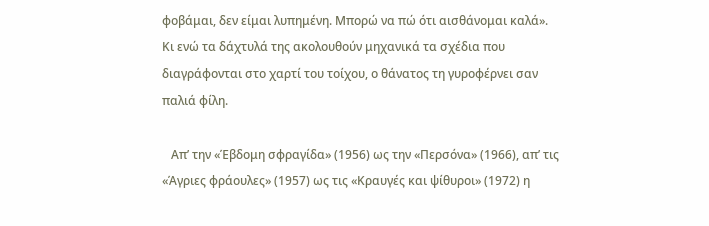φοβάμαι, δεν είμαι λυπημένη. Μπορώ να πώ ότι αισθάνομαι καλά». Κι ενώ τα δάχτυλά της ακολουθούν μηχανικά τα σχέδια που διαγράφονται στο χαρτί του τοίχου, ο θάνατος τη γυροφέρνει σαν παλιά φίλη.

   Απ’ την «Έβδομη σφραγίδα» (1956) ως την «Περσόνα» (1966), απ’ τις «Άγριες φράουλες» (1957) ως τις «Κραυγές και ψίθυροι» (1972) η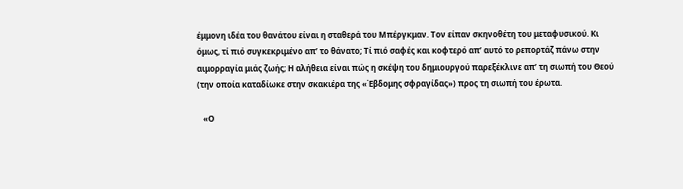έμμονη ιδέα του θανάτου είναι η σταθερά του Μπέργκμαν. Τον είπαν σκηνοθέτη του μεταφυσικού. Κι όμως, τί πιό συγκεκριμένο απ’ το θάνατο; Τί πιό σαφές και κοφτερό απ’ αυτό το ρεπορτάζ πάνω στην αιμορραγία μιάς ζωής; Η αλήθεια είναι πώς η σκέψη του δημιουργού παρεξέκλινε απ’ τη σιωπή του Θεού (την οποία καταδίωκε στην σκακιέρα της «Έβδομης σφραγίδας») προς τη σιωπή του έρωτα.

   «Ο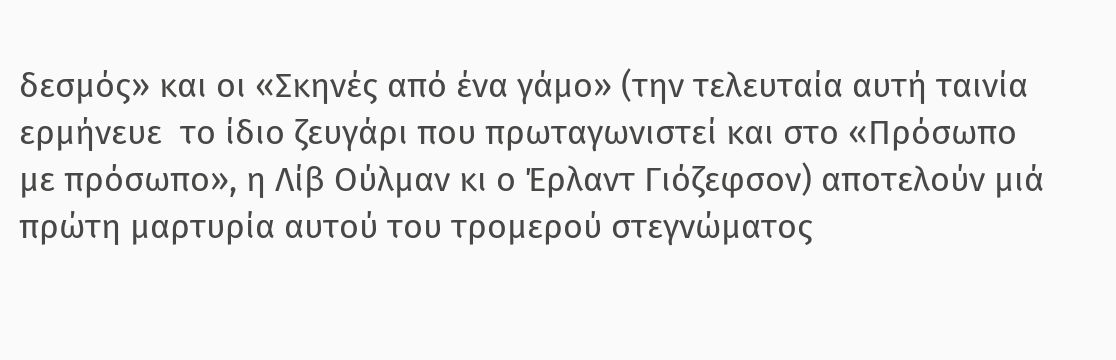δεσμός» και οι «Σκηνές από ένα γάμο» (την τελευταία αυτή ταινία ερμήνευε  το ίδιο ζευγάρι που πρωταγωνιστεί και στο «Πρόσωπο με πρόσωπο», η Λίβ Ούλμαν κι ο Έρλαντ Γιόζεφσον) αποτελούν μιά πρώτη μαρτυρία αυτού του τρομερού στεγνώματος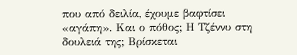που από δειλία, έχουμε βαφτίσει «αγάπη». Και ο πόθος; Η Τζέννυ στη δουλειά της; Βρίσκεται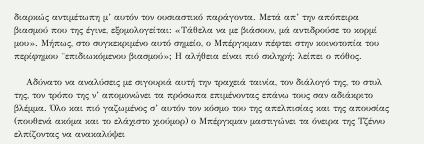διαρκώς αντιμέτωπη μ’ αυτόν τον ουσιαστικό παράγοντα. Μετά απ’ την απόπειρα βιασμού που της έγινε, εξομολογείται: «Τάθελα να με βιάσουν, μά αντιδρούσε το κορμί μου». Μήπως, στο συγκεκριμένο αυτό σημείο, ο Μπέργκμαν πέφτει στην κοινοτοπία του περίφημου ¨επιδιωκόμενου βιασμού»; Η αλήθεια είναι πιό σκληρή: λείπει ο πόθος.

    Αδύνατο να αναλύσεις με σιγουριά αυτή την τραχειά ταινία, τον διάλογό της, το στυλ της, τον τρόπο της ν’ απομονώνει τα πρόσωπα επιμένοντας επάνω τους σαν αδιάκριτο βλέμμα. Όλο και πιό γαζωμένος σ’ αυτόν τον κόσμο του της απελπισίας και της απουσίας (πουθενά ακόμα και το ελάχιστο χιούμορ) ο Μπέργκμαν μαστιγώνει τα όνειρα της Τζέννυ ελπίζοντας να ανακαλύψει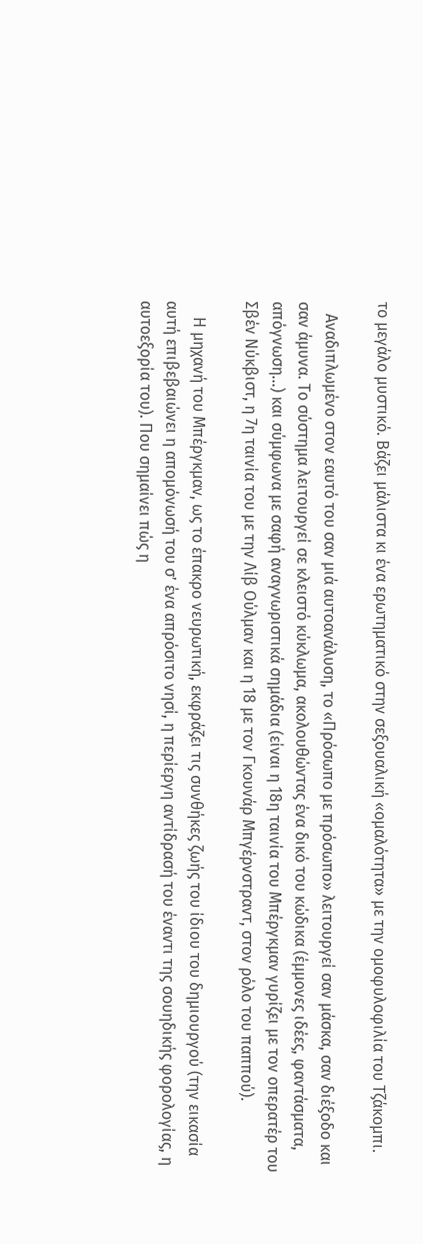το μεγάλο μυστικό. Βάζει μάλιστα κι ένα ερωτηματικό στην σεξουαλική «ομαλότητα» με την ομοφυλοφιλία του Τζάκομπι.

   Αναδιπλωμένο στον εαυτό του σαν μιά αυτοανάλυση, το «Πρόσωπο με πρόσωπο» λειτουργεί σαν μάσκα, σαν διέξοδο και σαν άμυνα. Το σύστημα λειτουργεί σε κλειστό κύκλωμα, ακολουθώντας ένα δικό του κώδικα (έμμονες ιδέες, φαντάσματα, απόγνωση…) και σύμφωνα με σαφή αναγνωριστικά σημάδια (είναι η 18η ταινία του Μπέργκμαν γυρίζει με τον οπερατέρ του Σβέν Νύκβιστ, η 7η ταινία του με την Λίβ Ούλμαν και η 18 με τον Γκουνάρ Μπγέρνστραντ, στον ρόλο του παππού).

    Η μηχανή του Μπέργκμαν, ως το έπακρο νευρωτική, εκφράζει τις συνθήκες ζωής του ίδιου του δημιουργού (την εικασία αυτή επιβεβαιώνει η απομόνωσή του σ’ ένα απρόσιτο νησί, η περίεργη αντίδρασή του έναντι της σουηδικής φορολογίας, η αυτοεξορία του). Που σημαίνει πώς η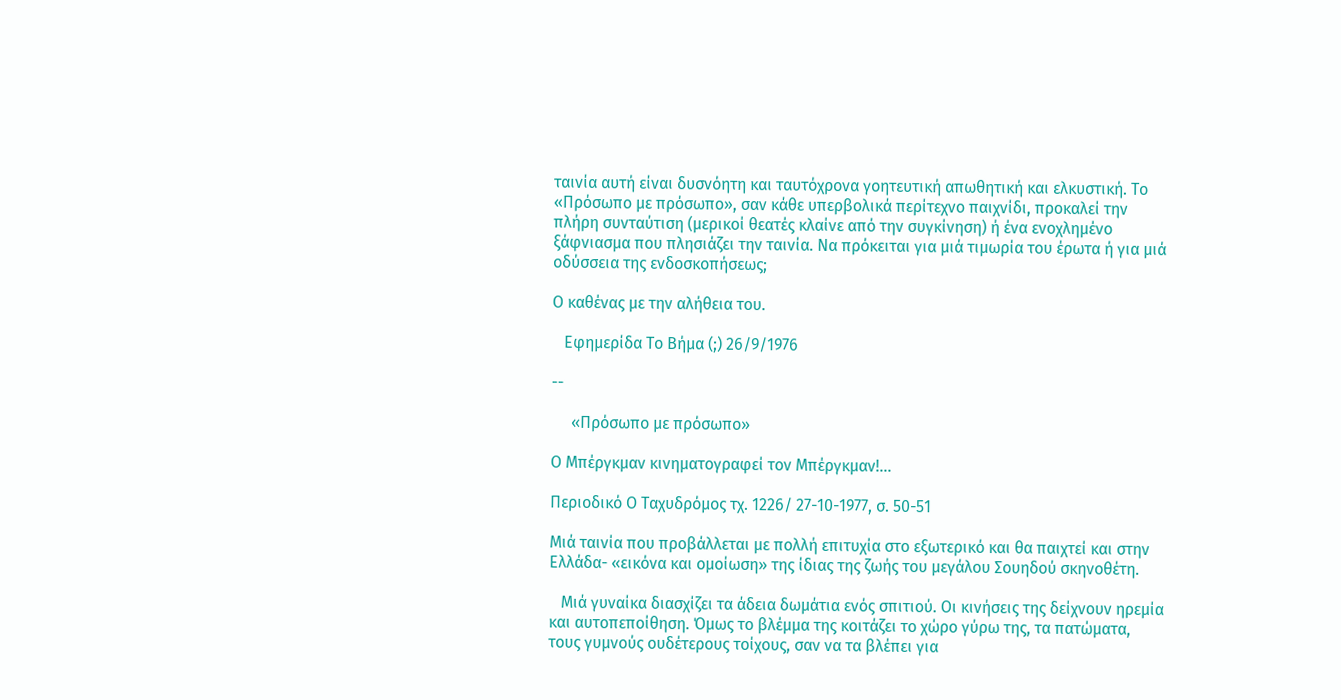ταινία αυτή είναι δυσνόητη και ταυτόχρονα γοητευτική απωθητική και ελκυστική. Το «Πρόσωπο με πρόσωπο», σαν κάθε υπερβολικά περίτεχνο παιχνίδι, προκαλεί την πλήρη συνταύτιση (μερικοί θεατές κλαίνε από την συγκίνηση) ή ένα ενοχλημένο ξάφνιασμα που πλησιάζει την ταινία. Να πρόκειται για μιά τιμωρία του έρωτα ή για μιά οδύσσεια της ενδοσκοπήσεως;

Ο καθένας με την αλήθεια του.

   Εφημερίδα Το Βήμα (;) 26/9/1976

--

     «Πρόσωπο με πρόσωπο»

Ο Μπέργκμαν κινηματογραφεί τον Μπέργκμαν!...

Περιοδικό Ο Ταχυδρόμος τχ. 1226/ 27-10-1977, σ. 50-51

Μιά ταινία που προβάλλεται με πολλή επιτυχία στο εξωτερικό και θα παιχτεί και στην Ελλάδα- «εικόνα και ομοίωση» της ίδιας της ζωής του μεγάλου Σουηδού σκηνοθέτη.

   Μιά γυναίκα διασχίζει τα άδεια δωμάτια ενός σπιτιού. Οι κινήσεις της δείχνουν ηρεμία και αυτοπεποίθηση. Όμως το βλέμμα της κοιτάζει το χώρο γύρω της, τα πατώματα, τους γυμνούς ουδέτερους τοίχους, σαν να τα βλέπει για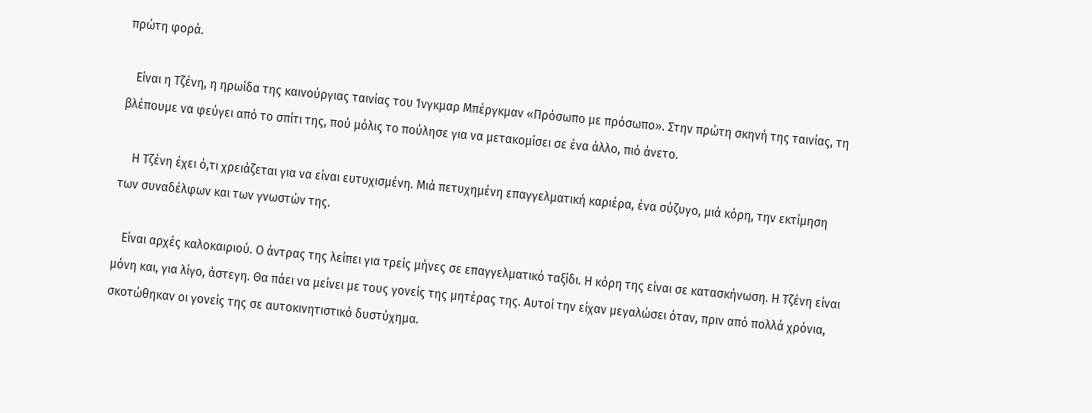πρώτη φορά.

   Είναι η Τζένη, η ηρωίδα της καινούργιας ταινίας του Ίνγκμαρ Μπέργκμαν «Πρόσωπο με πρόσωπο». Στην πρώτη σκηνή της ταινίας, τη βλέπουμε να φεύγει από το σπίτι της, πού μόλις το πούλησε για να μετακομίσει σε ένα άλλο, πιό άνετο.

    Η Τζένη έχει ό,τι χρειάζεται για να είναι ευτυχισμένη. Μιά πετυχημένη επαγγελματική καριέρα, ένα σύζυγο, μιά κόρη, την εκτίμηση των συναδέλφων και των γνωστών της.

   Είναι αρχές καλοκαιριού. Ο άντρας της λείπει για τρείς μήνες σε επαγγελματικό ταξίδι. Η κόρη της είναι σε κατασκήνωση. Η Τζένη είναι μόνη και, για λίγο, άστεγη. Θα πάει να μείνει με τους γονείς της μητέρας της. Αυτοί την είχαν μεγαλώσει όταν, πριν από πολλά χρόνια, σκοτώθηκαν οι γονείς της σε αυτοκινητιστικό δυστύχημα.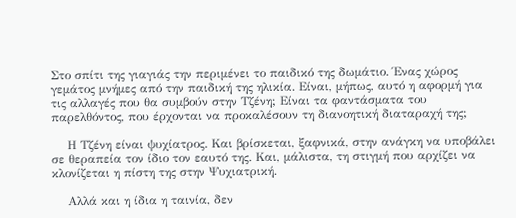Στο σπίτι της γιαγιάς την περιμένει το παιδικό της δωμάτιο. Ένας χώρος γεμάτος μνήμες από την παιδική της ηλικία. Είναι, μήπως, αυτό η αφορμή για τις αλλαγές που θα συμβούν στην Τζένη; Είναι τα φαντάσματα του παρελθόντος, που έρχονται να προκαλέσουν τη διανοητική διαταραχή της;

    Η Τζένη είναι ψυχίατρος. Και βρίσκεται, ξαφνικά, στην ανάγκη να υποβάλει σε θεραπεία τον ίδιο τον εαυτό της. Και, μάλιστα, τη στιγμή που αρχίζει να κλονίζεται η πίστη της στην Ψυχιατρική.

    Αλλά και η ίδια η ταινία, δεν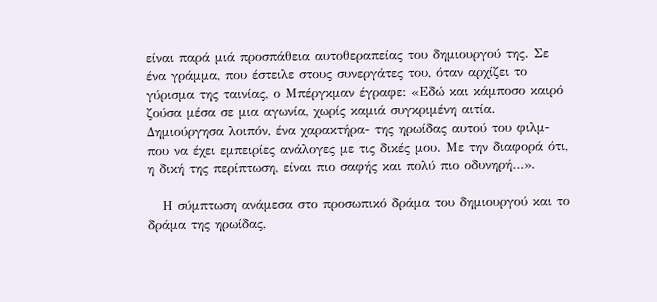είναι παρά μιά προσπάθεια αυτοθεραπείας του δημιουργού της. Σε ένα γράμμα, που έστειλε στους συνεργάτες του, όταν αρχίζει το γύρισμα της ταινίας, ο Μπέργκμαν έγραφε: «Εδώ και κάμποσο καιρό ζούσα μέσα σε μια αγωνία, χωρίς καμιά συγκριμένη αιτία. Δημιούργησα λοιπόν, ένα χαρακτήρα- της ηρωίδας αυτού του φιλμ- που να έχει εμπειρίες ανάλογες με τις δικές μου. Με την διαφορά ότι, η δική της περίπτωση, είναι πιο σαφής και πολύ πιο οδυνηρή…».

   Η σύμπτωση ανάμεσα στο προσωπικό δράμα του δημιουργού και το δράμα της ηρωίδας,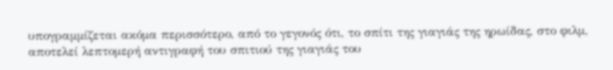υπογραμμίζεται ακόμα περισσότερο, από το γεγονός ότι, το σπίτι της γιαγιάς της ηρωίδας, στο φιλμ, αποτελεί λεπτομερή αντιγραφή του σπιτιού της γιαγιάς του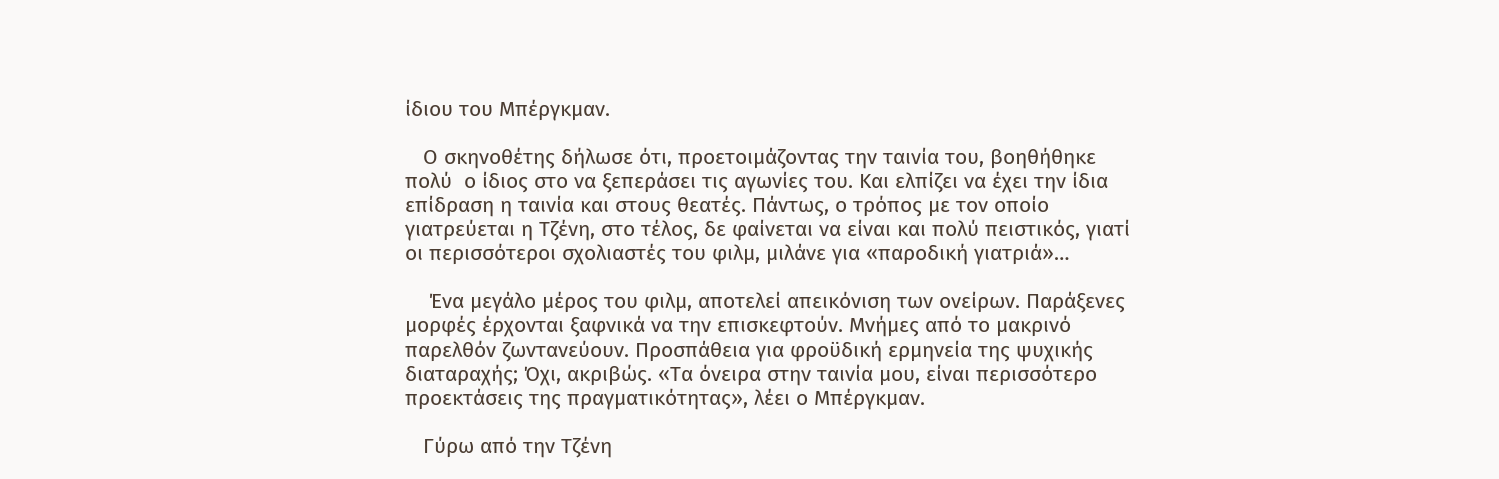ίδιου του Μπέργκμαν.

   Ο σκηνοθέτης δήλωσε ότι, προετοιμάζοντας την ταινία του, βοηθήθηκε πολύ  ο ίδιος στο να ξεπεράσει τις αγωνίες του. Και ελπίζει να έχει την ίδια επίδραση η ταινία και στους θεατές. Πάντως, ο τρόπος με τον οποίο γιατρεύεται η Τζένη, στο τέλος, δε φαίνεται να είναι και πολύ πειστικός, γιατί οι περισσότεροι σχολιαστές του φιλμ, μιλάνε για «παροδική γιατριά»…

    Ένα μεγάλο μέρος του φιλμ, αποτελεί απεικόνιση των ονείρων. Παράξενες μορφές έρχονται ξαφνικά να την επισκεφτούν. Μνήμες από το μακρινό παρελθόν ζωντανεύουν. Προσπάθεια για φροϋδική ερμηνεία της ψυχικής διαταραχής; Όχι, ακριβώς. «Τα όνειρα στην ταινία μου, είναι περισσότερο προεκτάσεις της πραγματικότητας», λέει ο Μπέργκμαν.

   Γύρω από την Τζένη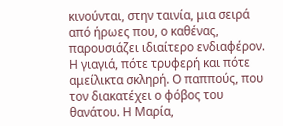κινούνται, στην ταινία, μια σειρά από ήρωες που, ο καθένας, παρουσιάζει ιδιαίτερο ενδιαφέρον. Η γιαγιά, πότε τρυφερή και πότε αμείλικτα σκληρή. Ο παππούς, που τον διακατέχει ο φόβος του θανάτου. Η Μαρία,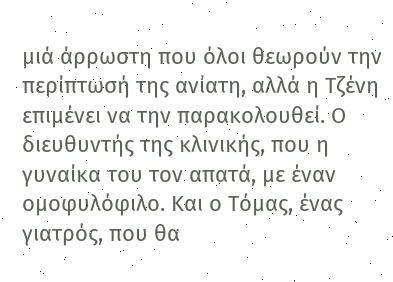μιά άρρωστη που όλοι θεωρούν την περίπτωσή της ανίατη, αλλά η Τζένη επιμένει να την παρακολουθεί. Ο διευθυντής της κλινικής, που η γυναίκα του τον απατά, με έναν ομοφυλόφιλο. Και ο Τόμας, ένας γιατρός, που θα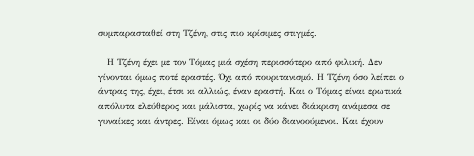συμπαρασταθεί στη Τζένη, στις πιο κρίσιμες στιγμές.

   Η Τζένη έχει με τον Τόμας μιά σχέση περισσότερο από φιλική. Δεν γίνονται όμως ποτέ εραστές. Όχι από πουριτανισμό. Η Τζένη όσο λείπει ο άντρας της, έχει, έτσι κι αλλιώς, έναν εραστή. Και ο Τόμας είναι ερωτικά απόλυτα ελεύθερος και μάλιστα, χωρίς να κάνει διάκριση ανάμεσα σε γυναίκες και άντρες. Είναι όμως και οι δύο διανοούμενοι. Και έχουν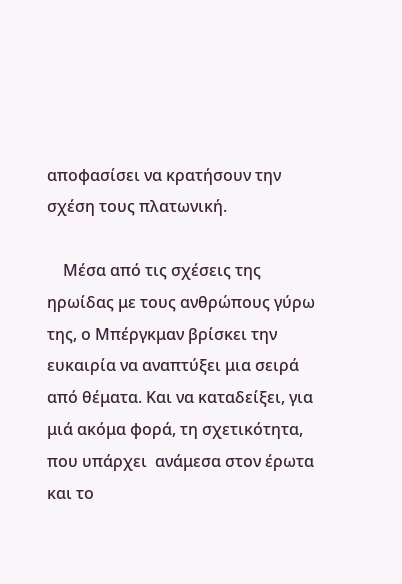αποφασίσει να κρατήσουν την σχέση τους πλατωνική.

    Μέσα από τις σχέσεις της ηρωίδας με τους ανθρώπους γύρω της, ο Μπέργκμαν βρίσκει την ευκαιρία να αναπτύξει μια σειρά από θέματα. Και να καταδείξει, για μιά ακόμα φορά, τη σχετικότητα, που υπάρχει  ανάμεσα στον έρωτα και το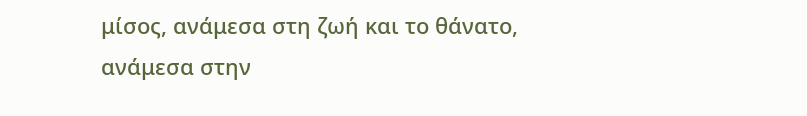μίσος, ανάμεσα στη ζωή και το θάνατο, ανάμεσα στην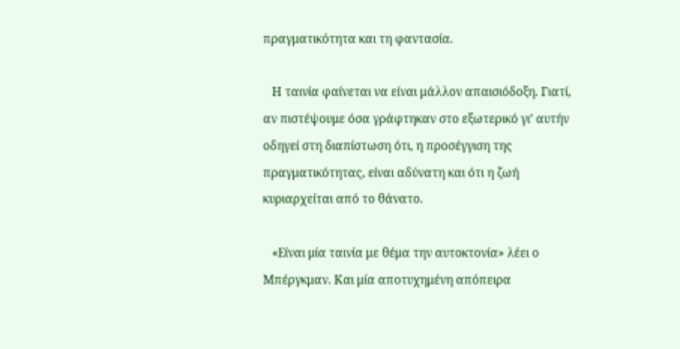πραγματικότητα και τη φαντασία.

   Η ταινία φαίνεται να είναι μάλλον απαισιόδοξη. Γιατί, αν πιστέψουμε όσα γράφτηκαν στο εξωτερικό γι’ αυτήν οδηγεί στη διαπίστωση ότι, η προσέγγιση της πραγματικότητας, είναι αδύνατη και ότι η ζωή κυριαρχείται από το θάνατο.

   «Είναι μία ταινία με θέμα την αυτοκτονία» λέει ο Μπέργκμαν. Και μία αποτυχημένη απόπειρα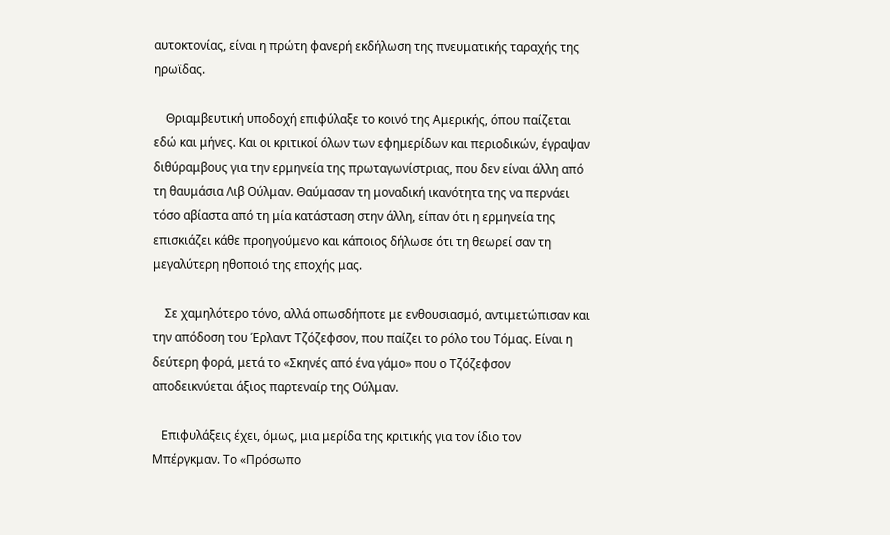αυτοκτονίας, είναι η πρώτη φανερή εκδήλωση της πνευματικής ταραχής της ηρωϊδας.

    Θριαμβευτική υποδοχή επιφύλαξε το κοινό της Αμερικής, όπου παίζεται εδώ και μήνες. Και οι κριτικοί όλων των εφημερίδων και περιοδικών, έγραψαν διθύραμβους για την ερμηνεία της πρωταγωνίστριας, που δεν είναι άλλη από τη θαυμάσια Λιβ Ούλμαν. Θαύμασαν τη μοναδική ικανότητα της να περνάει τόσο αβίαστα από τη μία κατάσταση στην άλλη, είπαν ότι η ερμηνεία της επισκιάζει κάθε προηγούμενο και κάποιος δήλωσε ότι τη θεωρεί σαν τη μεγαλύτερη ηθοποιό της εποχής μας.

    Σε χαμηλότερο τόνο, αλλά οπωσδήποτε με ενθουσιασμό, αντιμετώπισαν και την απόδοση του Έρλαντ Τζόζεφσον, που παίζει το ρόλο του Τόμας. Είναι η δεύτερη φορά, μετά το «Σκηνές από ένα γάμο» που ο Τζόζεφσον αποδεικνύεται άξιος παρτεναίρ της Ούλμαν.

   Επιφυλάξεις έχει, όμως, μια μερίδα της κριτικής για τον ίδιο τον Μπέργκμαν. Το «Πρόσωπο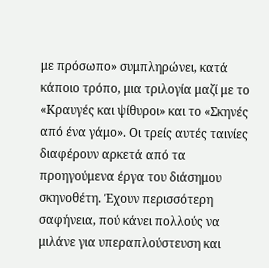με πρόσωπο» συμπληρώνει, κατά κάποιο τρόπο, μια τριλογία μαζί με το «Κραυγές και ψίθυροι» και το «Σκηνές από ένα γάμο». Οι τρείς αυτές ταινίες διαφέρουν αρκετά από τα προηγούμενα έργα του διάσημου σκηνοθέτη. Έχουν περισσότερη σαφήνεια, πού κάνει πολλούς να μιλάνε για υπεραπλούστευση και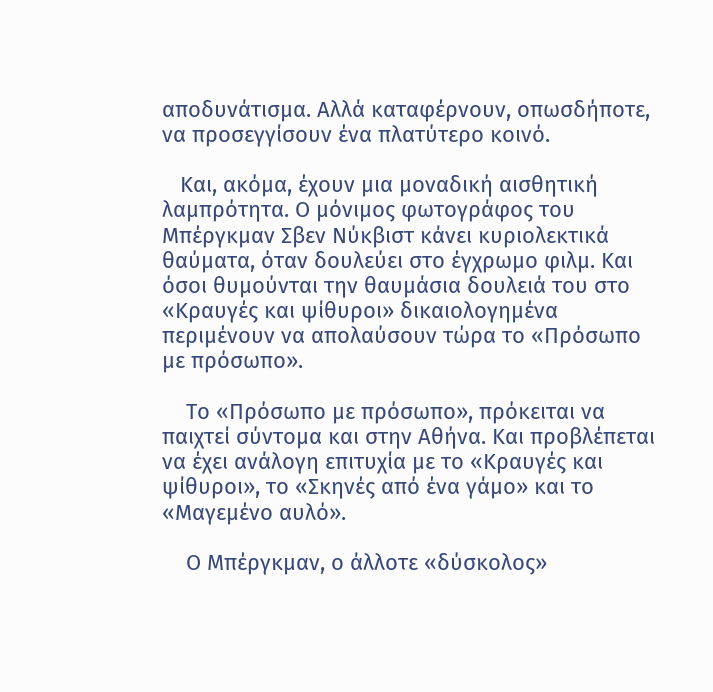αποδυνάτισμα. Αλλά καταφέρνουν, οπωσδήποτε, να προσεγγίσουν ένα πλατύτερο κοινό.

   Και, ακόμα, έχουν μια μοναδική αισθητική λαμπρότητα. Ο μόνιμος φωτογράφος του Μπέργκμαν Σβεν Νύκβιστ κάνει κυριολεκτικά θαύματα, όταν δουλεύει στο έγχρωμο φιλμ. Και όσοι θυμούνται την θαυμάσια δουλειά του στο «Κραυγές και ψίθυροι» δικαιολογημένα περιμένουν να απολαύσουν τώρα το «Πρόσωπο με πρόσωπο».

    Το «Πρόσωπο με πρόσωπο», πρόκειται να παιχτεί σύντομα και στην Αθήνα. Και προβλέπεται να έχει ανάλογη επιτυχία με το «Κραυγές και ψίθυροι», το «Σκηνές από ένα γάμο» και το «Μαγεμένο αυλό».

    Ο Μπέργκμαν, ο άλλοτε «δύσκολος»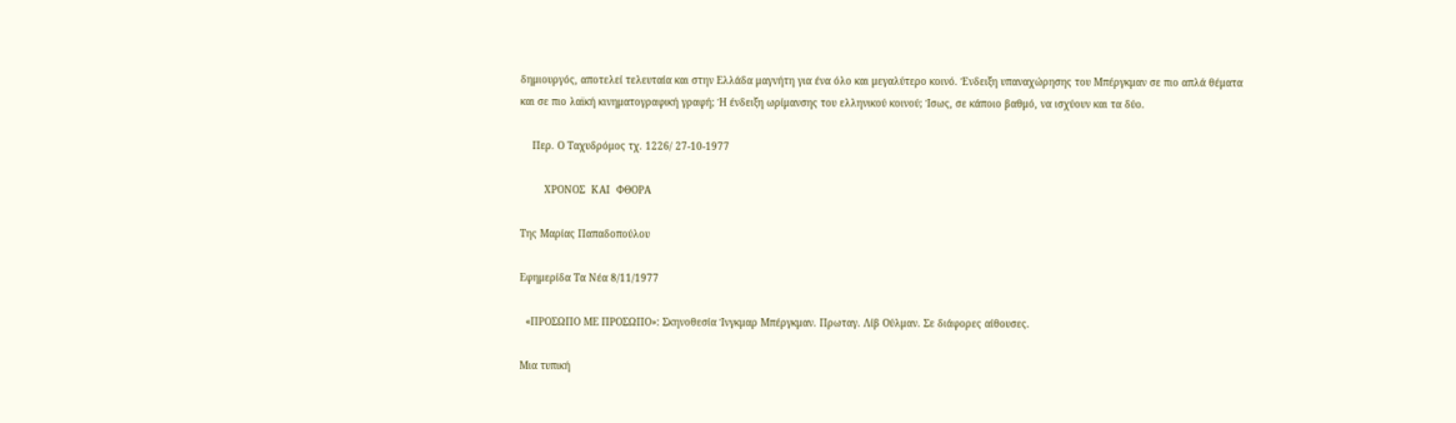δημιουργός, αποτελεί τελευταία και στην Ελλάδα μαγνήτη για ένα όλο και μεγαλύτερο κοινό. Ένδειξη υπαναχώρησης του Μπέργκμαν σε πιο απλά θέματα και σε πιο λαϊκή κινηματογραφική γραφή; Ή ένδειξη ωρίμανσης του ελληνικού κοινού; Ίσως, σε κάποιο βαθμό, να ισχύουν και τα δύο.

    Περ. Ο Ταχυδρόμος τχ. 1226/ 27-10-1977

        ΧΡΟΝΟΣ  ΚΑΙ  ΦΘΟΡΑ

Της Μαρίας Παπαδοπούλου

Εφημερίδα Τα Νέα 8/11/1977

  «ΠΡΟΣΩΠΟ ΜΕ ΠΡΟΣΩΠΟ»: Σκηνοθεσία Ίνγκμαρ Μπέργκμαν. Πρωταγ. Λίβ Ούλμαν. Σε διάφορες αίθουσες.

Μια τυπική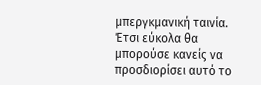μπεργκμανική ταινία. Έτσι εύκολα θα μπορούσε κανείς να προσδιορίσει αυτό το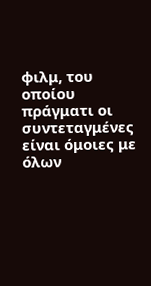φιλμ, του οποίου πράγματι οι συντεταγμένες είναι όμοιες με όλων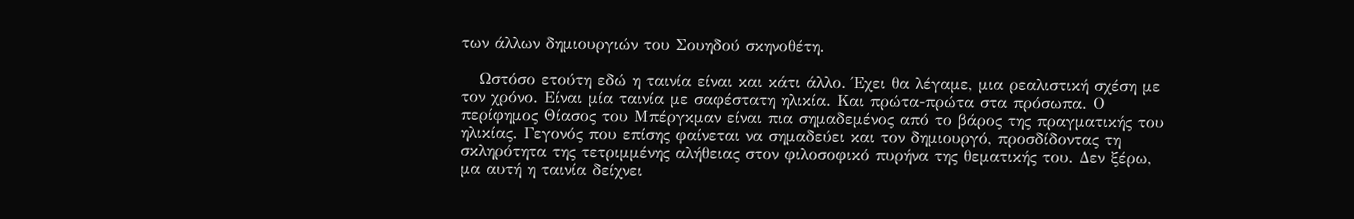των άλλων δημιουργιών του Σουηδού σκηνοθέτη.

   Ωστόσο ετούτη εδώ η ταινία είναι και κάτι άλλο. Έχει θα λέγαμε, μια ρεαλιστική σχέση με τον χρόνο. Είναι μία ταινία με σαφέστατη ηλικία. Και πρώτα-πρώτα στα πρόσωπα. Ο περίφημος Θίασος του Μπέργκμαν είναι πια σημαδεμένος από το βάρος της πραγματικής του ηλικίας. Γεγονός που επίσης φαίνεται να σημαδεύει και τον δημιουργό, προσδίδοντας τη σκληρότητα της τετριμμένης αλήθειας στον φιλοσοφικό πυρήνα της θεματικής του. Δεν ξέρω, μα αυτή η ταινία δείχνει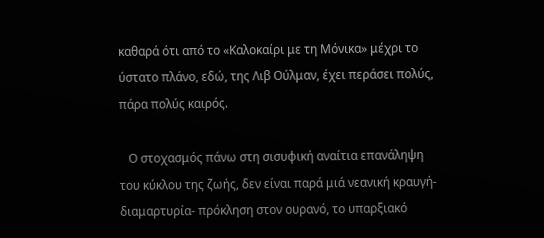καθαρά ότι από το «Καλοκαίρι με τη Μόνικα» μέχρι το ύστατο πλάνο, εδώ, της Λιβ Ούλμαν, έχει περάσει πολύς, πάρα πολύς καιρός.

   Ο στοχασμός πάνω στη σισυφική αναίτια επανάληψη του κύκλου της ζωής, δεν είναι παρά μιά νεανική κραυγή- διαμαρτυρία- πρόκληση στον ουρανό, το υπαρξιακό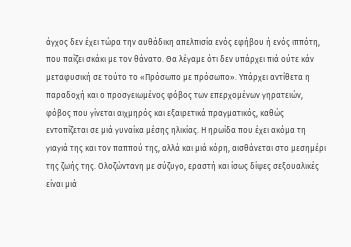άγχος δεν έχει τώρα την αυθάδικη απελπισία ενός εφήβου ή ενός ιππότη, που παίζει σκάκι με τον θάνατο. Θα λέγαμε ότι δεν υπάρχει πιά ούτε κάν μεταφυσική σε τούτο το «Πρόσωπο με πρόσωπο». Υπάρχει αντίθετα η παραδοχή και ο προσγειωμένος φόβος των επερχομένων γηρατειών, φόβος που γίνεται αιχμηρός και εξαιρετικά πραγματικός, καθώς εντοπίζεται σε μιά γυναίκα μέσης ηλικίας. Η ηρωίδα που έχει ακόμα τη γιαγιά της και τον παππού της, αλλά και μιά κόρη, αισθάνεται στο μεσημέρι της ζωής της. Ολοζώντανη με σύζυγο, εραστή και ίσως δίψες σεξουαλικές είναι μιά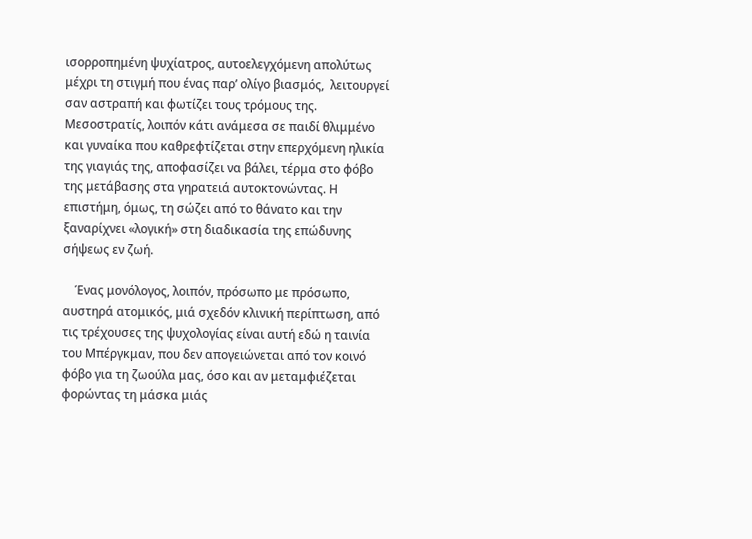ισορροπημένη ψυχίατρος, αυτοελεγχόμενη απολύτως μέχρι τη στιγμή που ένας παρ’ ολίγο βιασμός,  λειτουργεί σαν αστραπή και φωτίζει τους τρόμους της. Μεσοστρατίς, λοιπόν κάτι ανάμεσα σε παιδί θλιμμένο και γυναίκα που καθρεφτίζεται στην επερχόμενη ηλικία της γιαγιάς της, αποφασίζει να βάλει, τέρμα στο φόβο της μετάβασης στα γηρατειά αυτοκτονώντας. Η επιστήμη, όμως, τη σώζει από το θάνατο και την ξαναρίχνει «λογική» στη διαδικασία της επώδυνης σήψεως εν ζωή.

    Ένας μονόλογος, λοιπόν, πρόσωπο με πρόσωπο, αυστηρά ατομικός, μιά σχεδόν κλινική περίπτωση, από τις τρέχουσες της ψυχολογίας είναι αυτή εδώ η ταινία του Μπέργκμαν, που δεν απογειώνεται από τον κοινό φόβο για τη ζωούλα μας, όσο και αν μεταμφιέζεται φορώντας τη μάσκα μιάς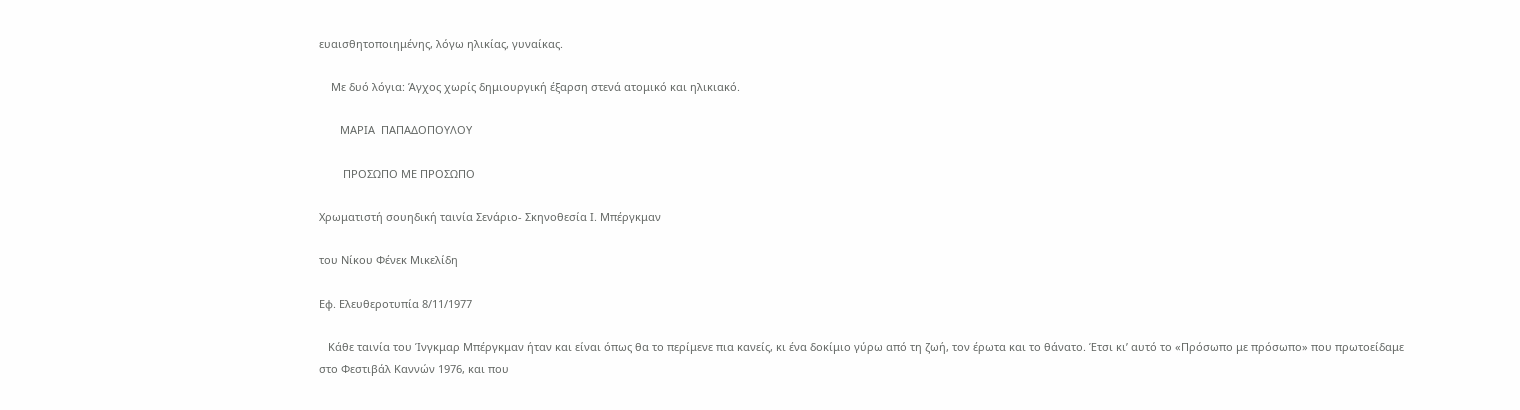ευαισθητοποιημένης, λόγω ηλικίας, γυναίκας.

    Με δυό λόγια: Άγχος χωρίς δημιουργική έξαρση στενά ατομικό και ηλικιακό.

       ΜΑΡΙΑ  ΠΑΠΑΔΟΠΟΥΛΟΥ

        ΠΡΟΣΩΠΟ ΜΕ ΠΡΟΣΩΠΟ

Χρωματιστή σουηδική ταινία Σενάριο- Σκηνοθεσία Ι. Μπέργκμαν

του Νίκου Φένεκ Μικελίδη

Εφ. Ελευθεροτυπία 8/11/1977

   Κάθε ταινία του Ίνγκμαρ Μπέργκμαν ήταν και είναι όπως θα το περίμενε πια κανείς, κι ένα δοκίμιο γύρω από τη ζωή, τον έρωτα και το θάνατο. Έτσι κι’ αυτό το «Πρόσωπο με πρόσωπο» που πρωτοείδαμε στο Φεστιβάλ Καννών 1976, και που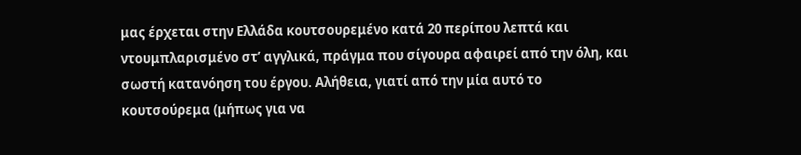μας έρχεται στην Ελλάδα κουτσουρεμένο κατά 20 περίπου λεπτά και ντουμπλαρισμένο στ’ αγγλικά, πράγμα που σίγουρα αφαιρεί από την όλη, και σωστή κατανόηση του έργου. Αλήθεια, γιατί από την μία αυτό το κουτσούρεμα (μήπως για να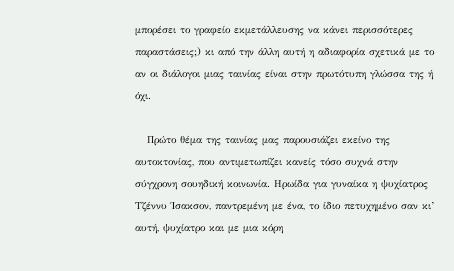μπορέσει το γραφείο εκμετάλλευσης να κάνει περισσότερες παραστάσεις;) κι από την άλλη αυτή η αδιαφορία σχετικά με το αν οι διάλογοι μιας ταινίας είναι στην πρωτότυπη γλώσσα της ή όχι.

   Πρώτο θέμα της ταινίας μας παρουσιάζει εκείνο της αυτοκτονίας, που αντιμετωπίζει κανείς τόσο συχνά στην σύγχρονη σουηδική κοινωνία. Ηρωίδα για γυναίκα η ψυχίατρος Τζέννυ Ίσακσον, παντρεμένη με ένα, το ίδιο πετυχημένο σαν κι’ αυτή, ψυχίατρο και με μια κόρη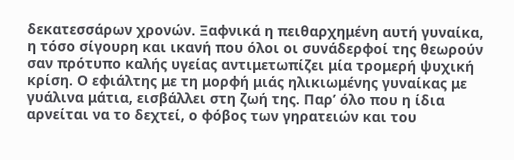δεκατεσσάρων χρονών. Ξαφνικά η πειθαρχημένη αυτή γυναίκα, η τόσο σίγουρη και ικανή που όλοι οι συνάδερφοί της θεωρούν σαν πρότυπο καλής υγείας αντιμετωπίζει μία τρομερή ψυχική κρίση. Ο εφιάλτης με τη μορφή μιάς ηλικιωμένης γυναίκας με γυάλινα μάτια, εισβάλλει στη ζωή της. Παρ’ όλο που η ίδια αρνείται να το δεχτεί, ο φόβος των γηρατειών και του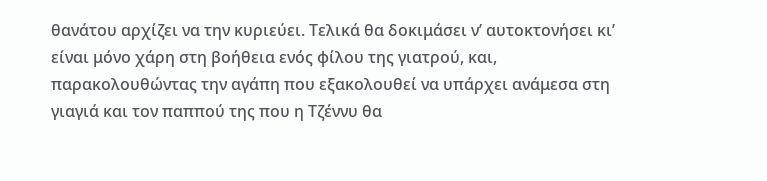θανάτου αρχίζει να την κυριεύει. Τελικά θα δοκιμάσει ν’ αυτοκτονήσει κι’ είναι μόνο χάρη στη βοήθεια ενός φίλου της γιατρού, και, παρακολουθώντας την αγάπη που εξακολουθεί να υπάρχει ανάμεσα στη γιαγιά και τον παππού της που η Τζέννυ θα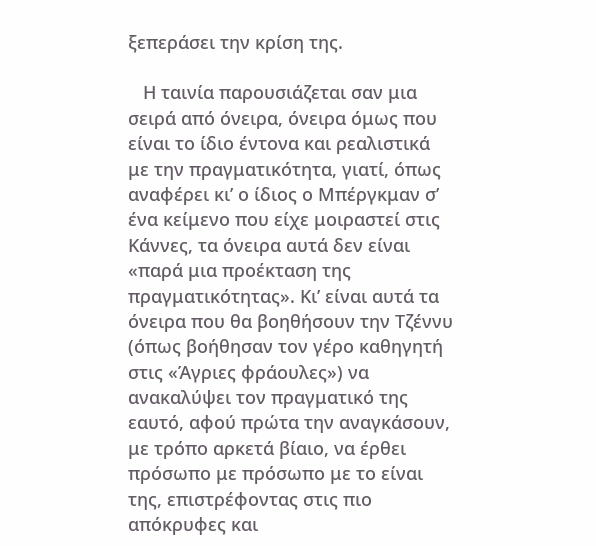ξεπεράσει την κρίση της.

   Η ταινία παρουσιάζεται σαν μια σειρά από όνειρα, όνειρα όμως που είναι το ίδιο έντονα και ρεαλιστικά με την πραγματικότητα, γιατί, όπως αναφέρει κι’ ο ίδιος ο Μπέργκμαν σ’ ένα κείμενο που είχε μοιραστεί στις Κάννες, τα όνειρα αυτά δεν είναι «παρά μια προέκταση της πραγματικότητας». Κι’ είναι αυτά τα όνειρα που θα βοηθήσουν την Τζέννυ (όπως βοήθησαν τον γέρο καθηγητή στις «Άγριες φράουλες») να ανακαλύψει τον πραγματικό της εαυτό, αφού πρώτα την αναγκάσουν, με τρόπο αρκετά βίαιο, να έρθει πρόσωπο με πρόσωπο με το είναι της, επιστρέφοντας στις πιο απόκρυφες και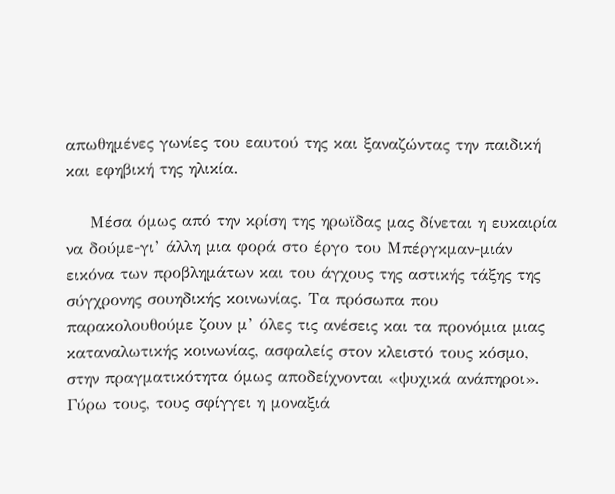απωθημένες γωνίες του εαυτού της και ξαναζώντας την παιδική και εφηβική της ηλικία.

    Μέσα όμως από την κρίση της ηρωϊδας μας δίνεται η ευκαιρία να δούμε-γι’ άλλη μια φορά στο έργο του Μπέργκμαν-μιάν εικόνα των προβλημάτων και του άγχους της αστικής τάξης της σύγχρονης σουηδικής κοινωνίας. Τα πρόσωπα που παρακολουθούμε ζουν μ’ όλες τις ανέσεις και τα προνόμια μιας καταναλωτικής κοινωνίας, ασφαλείς στον κλειστό τους κόσμο, στην πραγματικότητα όμως αποδείχνονται «ψυχικά ανάπηροι». Γύρω τους, τους σφίγγει η μοναξιά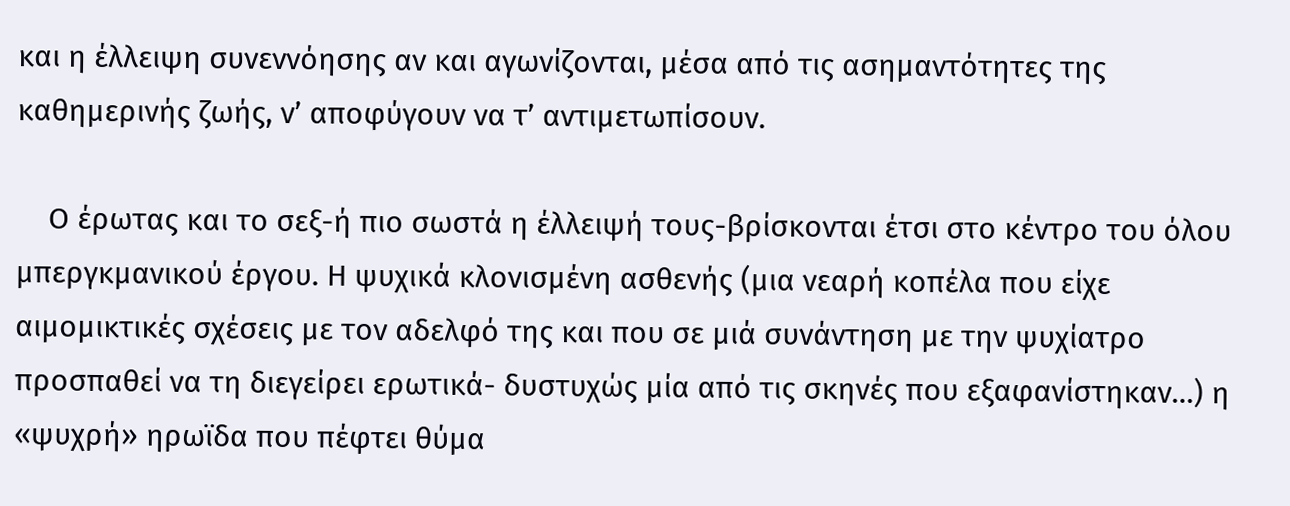και η έλλειψη συνεννόησης αν και αγωνίζονται, μέσα από τις ασημαντότητες της καθημερινής ζωής, ν’ αποφύγουν να τ’ αντιμετωπίσουν.

    Ο έρωτας και το σεξ-ή πιο σωστά η έλλειψή τους-βρίσκονται έτσι στο κέντρο του όλου μπεργκμανικού έργου. Η ψυχικά κλονισμένη ασθενής (μια νεαρή κοπέλα που είχε αιμομικτικές σχέσεις με τον αδελφό της και που σε μιά συνάντηση με την ψυχίατρο προσπαθεί να τη διεγείρει ερωτικά- δυστυχώς μία από τις σκηνές που εξαφανίστηκαν…) η «ψυχρή» ηρωϊδα που πέφτει θύμα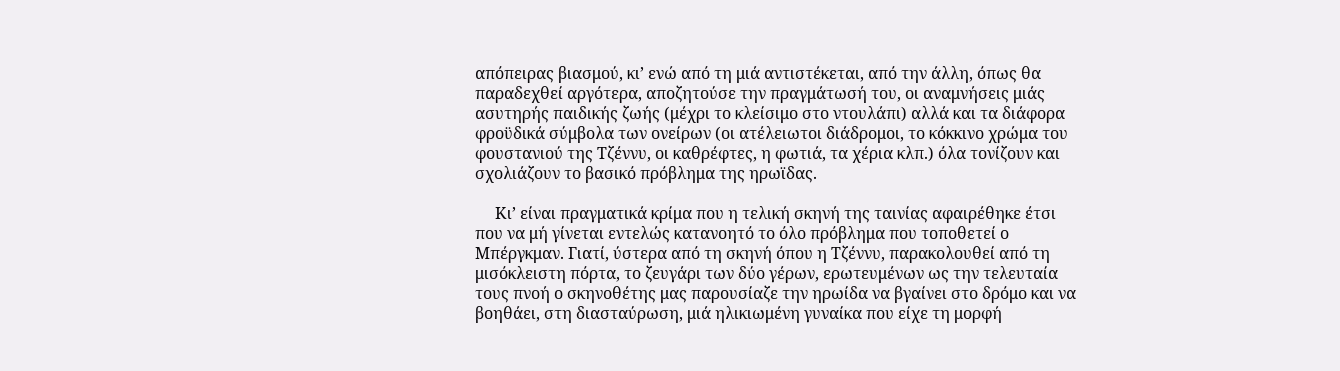απόπειρας βιασμού, κι’ ενώ από τη μιά αντιστέκεται, από την άλλη, όπως θα παραδεχθεί αργότερα, αποζητούσε την πραγμάτωσή του, οι αναμνήσεις μιάς ασυτηρής παιδικής ζωής (μέχρι το κλείσιμο στο ντουλάπι) αλλά και τα διάφορα φροϋδικά σύμβολα των ονείρων (οι ατέλειωτοι διάδρομοι, το κόκκινο χρώμα του φουστανιού της Τζέννυ, οι καθρέφτες, η φωτιά, τα χέρια κλπ.) όλα τονίζουν και σχολιάζουν το βασικό πρόβλημα της ηρωϊδας.

     Κι’ είναι πραγματικά κρίμα που η τελική σκηνή της ταινίας αφαιρέθηκε έτσι που να μή γίνεται εντελώς κατανοητό το όλο πρόβλημα που τοποθετεί ο Μπέργκμαν. Γιατί, ύστερα από τη σκηνή όπου η Τζέννυ, παρακολουθεί από τη μισόκλειστη πόρτα, το ζευγάρι των δύο γέρων, ερωτευμένων ως την τελευταία τους πνοή ο σκηνοθέτης μας παρουσίαζε την ηρωίδα να βγαίνει στο δρόμο και να βοηθάει, στη διασταύρωση, μιά ηλικιωμένη γυναίκα που είχε τη μορφή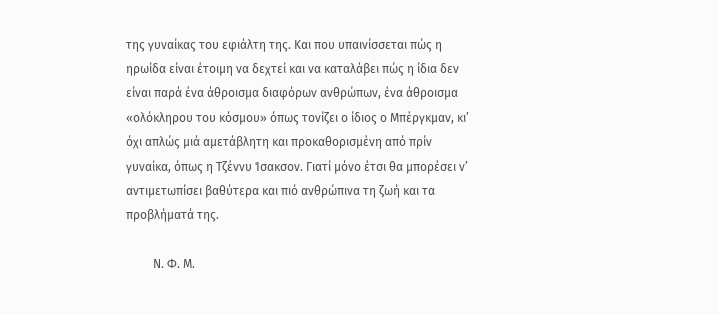της γυναίκας του εφιάλτη της. Και που υπαινίσσεται πώς η ηρωίδα είναι έτοιμη να δεχτεί και να καταλάβει πώς η ίδια δεν είναι παρά ένα άθροισμα διαφόρων ανθρώπων, ένα άθροισμα «ολόκληρου του κόσμου» όπως τονίζει ο ίδιος ο Μπέργκμαν, κι’ όχι απλώς μιά αμετάβλητη και προκαθορισμένη από πρίν γυναίκα, όπως η Τζέννυ Ίσακσον. Γιατί μόνο έτσι θα μπορέσει ν’ αντιμετωπίσει βαθύτερα και πιό ανθρώπινα τη ζωή και τα προβλήματά της.

         Ν. Φ. Μ.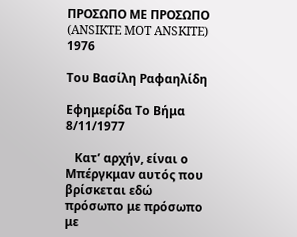ΠΡΟΣΩΠΟ ΜΕ ΠΡΟΣΩΠΟ (ANSIKTE MOT ANSKITE) 1976

Του Βασίλη Ραφαηλίδη

Εφημερίδα Το Βήμα 8/11/1977

   Κατ’ αρχήν, είναι ο Μπέργκμαν αυτός που βρίσκεται εδώ πρόσωπο με πρόσωπο με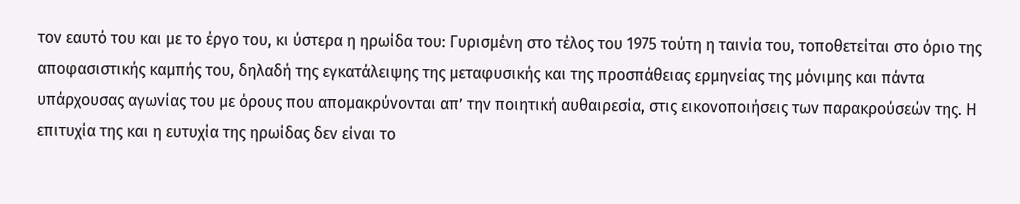τον εαυτό του και με το έργο του, κι ύστερα η ηρωίδα του: Γυρισμένη στο τέλος του 1975 τούτη η ταινία του, τοποθετείται στο όριο της αποφασιστικής καμπής του, δηλαδή της εγκατάλειψης της μεταφυσικής και της προσπάθειας ερμηνείας της μόνιμης και πάντα υπάρχουσας αγωνίας του με όρους που απομακρύνονται απ’ την ποιητική αυθαιρεσία, στις εικονοποιήσεις των παρακρούσεών της. Η επιτυχία της και η ευτυχία της ηρωίδας δεν είναι το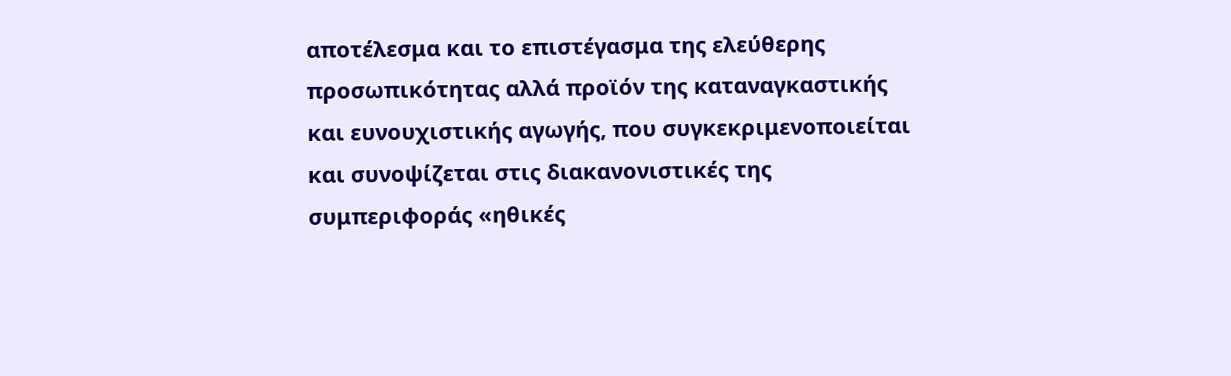αποτέλεσμα και το επιστέγασμα της ελεύθερης προσωπικότητας αλλά προϊόν της καταναγκαστικής και ευνουχιστικής αγωγής, που συγκεκριμενοποιείται και συνοψίζεται στις διακανονιστικές της συμπεριφοράς «ηθικές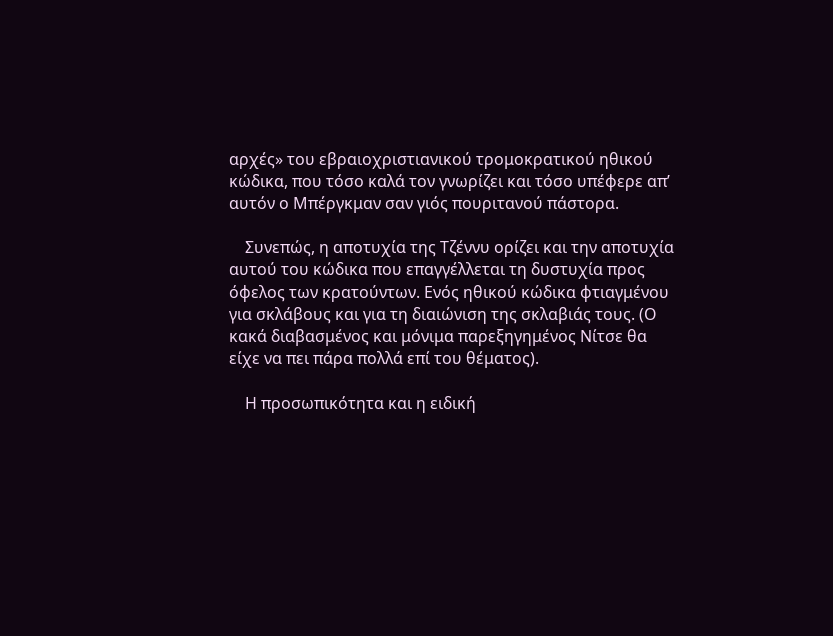αρχές» του εβραιοχριστιανικού τρομοκρατικού ηθικού κώδικα, που τόσο καλά τον γνωρίζει και τόσο υπέφερε απ’ αυτόν ο Μπέργκμαν σαν γιός πουριτανού πάστορα.

    Συνεπώς, η αποτυχία της Τζέννυ ορίζει και την αποτυχία αυτού του κώδικα που επαγγέλλεται τη δυστυχία προς όφελος των κρατούντων. Ενός ηθικού κώδικα φτιαγμένου για σκλάβους και για τη διαιώνιση της σκλαβιάς τους. (Ο κακά διαβασμένος και μόνιμα παρεξηγημένος Νίτσε θα είχε να πει πάρα πολλά επί του θέματος).

    Η προσωπικότητα και η ειδική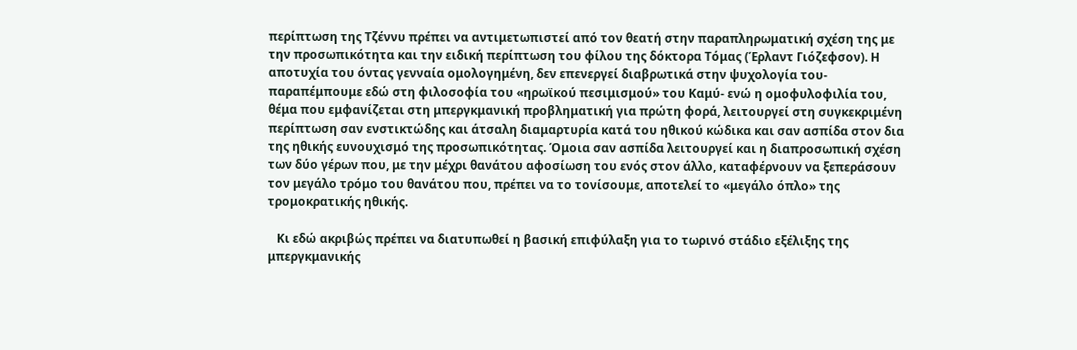περίπτωση της Τζέννυ πρέπει να αντιμετωπιστεί από τον θεατή στην παραπληρωματική σχέση της με την προσωπικότητα και την ειδική περίπτωση του φίλου της δόκτορα Τόμας (Έρλαντ Γιόζεφσον). Η αποτυχία του όντας γενναία ομολογημένη, δεν επενεργεί διαβρωτικά στην ψυχολογία του-παραπέμπουμε εδώ στη φιλοσοφία του «ηρωϊκού πεσιμισμού» του Καμύ- ενώ η ομοφυλοφιλία του, θέμα που εμφανίζεται στη μπεργκμανική προβληματική για πρώτη φορά, λειτουργεί στη συγκεκριμένη περίπτωση σαν ενστικτώδης και άτσαλη διαμαρτυρία κατά του ηθικού κώδικα και σαν ασπίδα στον δια της ηθικής ευνουχισμό της προσωπικότητας. Όμοια σαν ασπίδα λειτουργεί και η διαπροσωπική σχέση των δύο γέρων που, με την μέχρι θανάτου αφοσίωση του ενός στον άλλο, καταφέρνουν να ξεπεράσουν τον μεγάλο τρόμο του θανάτου που, πρέπει να το τονίσουμε, αποτελεί το «μεγάλο όπλο» της τρομοκρατικής ηθικής.

   Κι εδώ ακριβώς πρέπει να διατυπωθεί η βασική επιφύλαξη για το τωρινό στάδιο εξέλιξης της μπεργκμανικής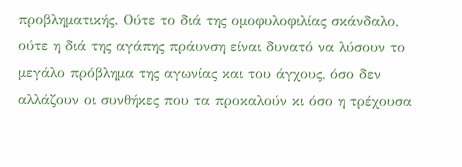προβληματικής. Ούτε το διά της ομοφυλοφιλίας σκάνδαλο, ούτε η διά της αγάπης πράυνση είναι δυνατό να λύσουν το μεγάλο πρόβλημα της αγωνίας και του άγχους, όσο δεν αλλάζουν οι συνθήκες που τα προκαλούν κι όσο η τρέχουσα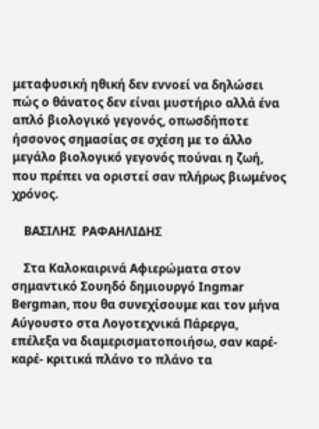μεταφυσική ηθική δεν εννοεί να δηλώσει πώς ο θάνατος δεν είναι μυστήριο αλλά ένα απλό βιολογικό γεγονός, οπωσδήποτε ήσσονος σημασίας σε σχέση με το άλλο μεγάλο βιολογικό γεγονός πούναι η ζωή, που πρέπει να οριστεί σαν πλήρως βιωμένος χρόνος.

    ΒΑΣΙΛΗΣ  ΡΑΦΑΗΛΙΔΗΣ

    Στα Καλοκαιρινά Αφιερώματα στον σημαντικό Σουηδό δημιουργό Ingmar Bergman, που θα συνεχίσουμε και τον μήνα Αύγουστο στα Λογοτεχνικά Πάρεργα, επέλεξα να διαμερισματοποιήσω, σαν καρέ-καρέ- κριτικά πλάνο το πλάνο τα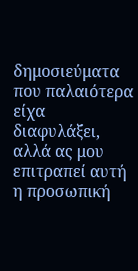δημοσιεύματα που παλαιότερα είχα διαφυλάξει, αλλά ας μου επιτραπεί αυτή η προσωπική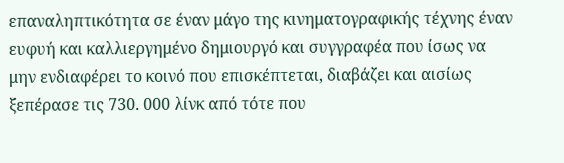επαναληπτικότητα σε έναν μάγο της κινηματογραφικής τέχνης έναν ευφυή και καλλιεργημένο δημιουργό και συγγραφέα που ίσως να μην ενδιαφέρει το κοινό που επισκέπτεται, διαβάζει και αισίως ξεπέρασε τις 730. 000 λίνκ από τότε που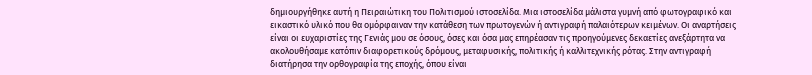δημιουργήθηκε αυτή η Πειραιώτικη του Πολιτισμού ιστοσελίδα. Μια ιστοσελίδα μάλιστα γυμνή από φωτογραφικό και εικαστικό υλικό που θα ομόρφαιναν την κατάθεση των πρωτογενών ή αντιγραφή παλαιότερων κειμένων. Οι αναρτήσεις είναι οι ευχαριστίες της Γενιάς μου σε όσους, όσες και όσα μας επηρέασαν τις προηγούμενες δεκαετίες ανεξάρτητα να ακολουθήσαμε κατόπιν διαφορετικούς δρόμους, μεταφυσικής, πολιτικής ή καλλιτεχνικής ρότας. Στην αντιγραφή διατήρησα την ορθογραφία της εποχής, όπου είναι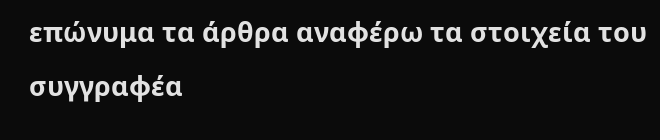επώνυμα τα άρθρα αναφέρω τα στοιχεία του συγγραφέα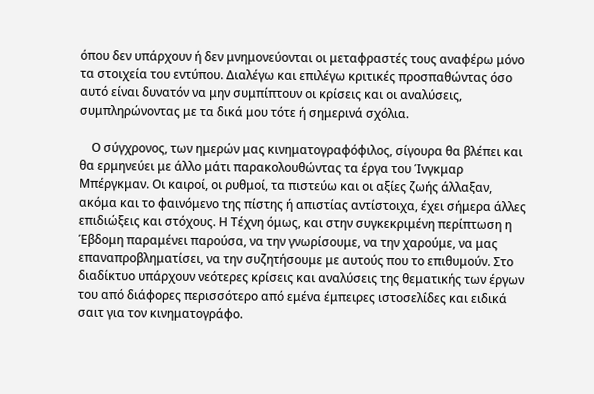όπου δεν υπάρχουν ή δεν μνημονεύονται οι μεταφραστές τους αναφέρω μόνο τα στοιχεία του εντύπου. Διαλέγω και επιλέγω κριτικές προσπαθώντας όσο αυτό είναι δυνατόν να μην συμπίπτουν οι κρίσεις και οι αναλύσεις, συμπληρώνοντας με τα δικά μου τότε ή σημερινά σχόλια.

    Ο σύγχρονος, των ημερών μας κινηματογραφόφιλος, σίγουρα θα βλέπει και θα ερμηνεύει με άλλο μάτι παρακολουθώντας τα έργα του Ίνγκμαρ Μπέργκμαν. Οι καιροί, οι ρυθμοί, τα πιστεύω και οι αξίες ζωής άλλαξαν, ακόμα και το φαινόμενο της πίστης ή απιστίας αντίστοιχα, έχει σήμερα άλλες επιδιώξεις και στόχους. Η Τέχνη όμως, και στην συγκεκριμένη περίπτωση η Έβδομη παραμένει παρούσα, να την γνωρίσουμε, να την χαρούμε, να μας επαναπροβληματίσει, να την συζητήσουμε με αυτούς που το επιθυμούν. Στο διαδίκτυο υπάρχουν νεότερες κρίσεις και αναλύσεις της θεματικής των έργων του από διάφορες περισσότερο από εμένα έμπειρες ιστοσελίδες και ειδικά σαιτ για τον κινηματογράφο.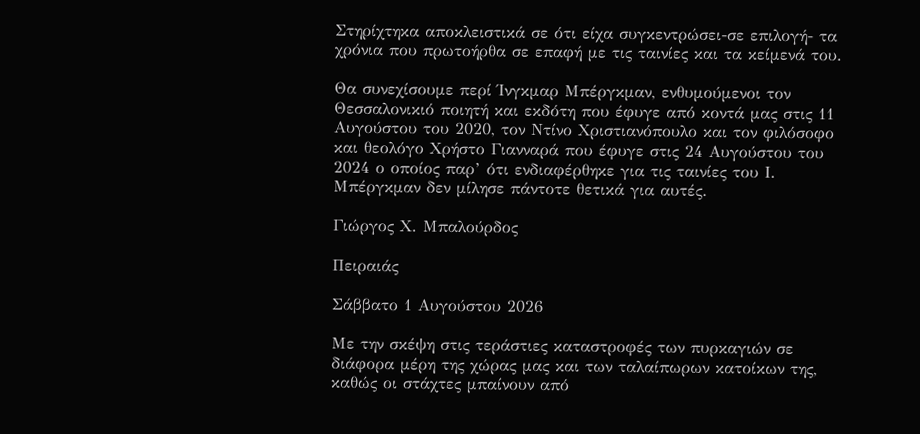Στηρίχτηκα αποκλειστικά σε ότι είχα συγκεντρώσει-σε επιλογή- τα χρόνια που πρωτοήρθα σε επαφή με τις ταινίες και τα κείμενά του.

Θα συνεχίσουμε περί Ίνγκμαρ Μπέργκμαν, ενθυμούμενοι τον Θεσσαλονικιό ποιητή και εκδότη που έφυγε από κοντά μας στις 11 Αυγούστου του 2020, τον Ντίνο Χριστιανόπουλο και τον φιλόσοφο και θεολόγο Χρήστο Γιανναρά που έφυγε στις 24 Αυγούστου του 2024 ο οποίος παρ’ ότι ενδιαφέρθηκε για τις ταινίες του Ι. Μπέργκμαν δεν μίλησε πάντοτε θετικά για αυτές.

Γιώργος Χ. Μπαλούρδος

Πειραιάς

Σάββατο 1 Αυγούστου 2026

Με την σκέψη στις τεράστιες καταστροφές των πυρκαγιών σε διάφορα μέρη της χώρας μας και των ταλαίπωρων κατοίκων της, καθώς οι στάχτες μπαίνουν από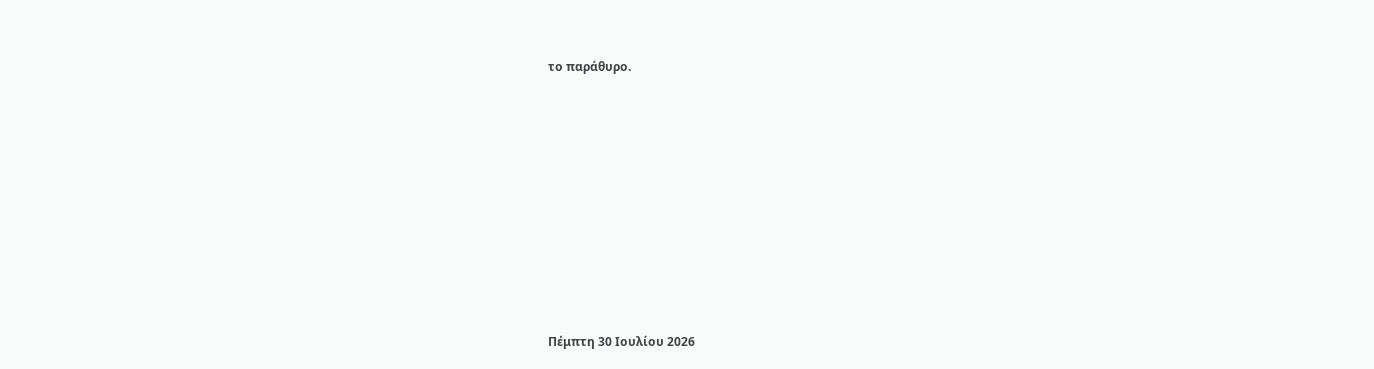το παράθυρο.















Πέμπτη 30 Ιουλίου 2026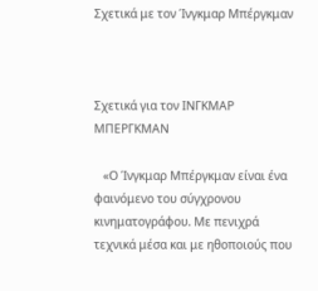Σχετικά με τον Ίνγκμαρ Μπέργκμαν



Σχετικά για τον ΙΝΓΚΜΑΡ  ΜΠΕΡΓΚΜΑΝ

   «Ο Ίνγκμαρ Μπέργκμαν είναι ένα φαινόμενο του σύγχρονου κινηματογράφου. Με πενιχρά τεχνικά μέσα και με ηθοποιούς που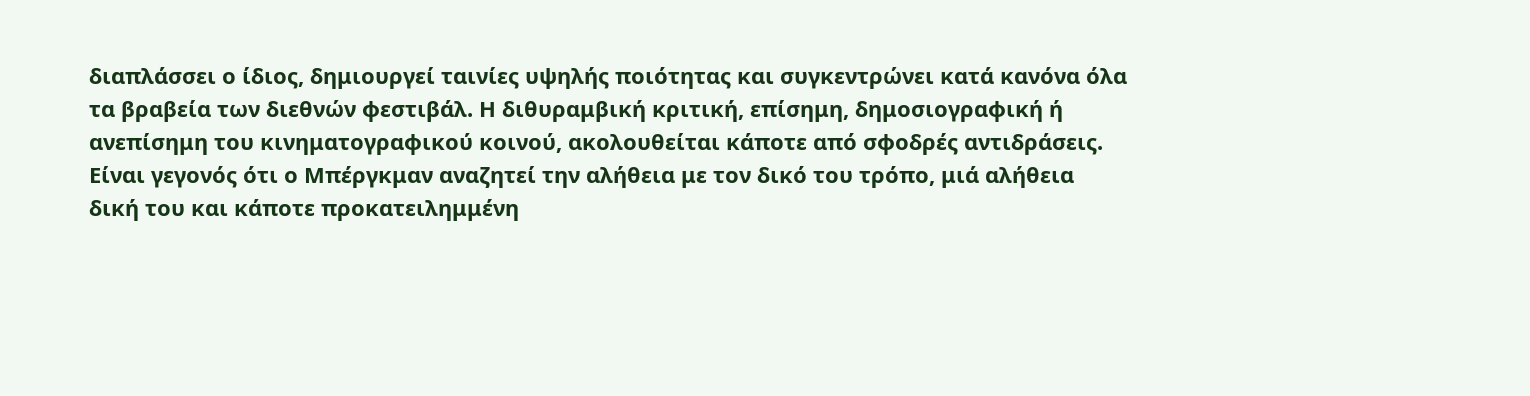διαπλάσσει ο ίδιος, δημιουργεί ταινίες υψηλής ποιότητας και συγκεντρώνει κατά κανόνα όλα τα βραβεία των διεθνών φεστιβάλ. Η διθυραμβική κριτική, επίσημη, δημοσιογραφική ή ανεπίσημη του κινηματογραφικού κοινού, ακολουθείται κάποτε από σφοδρές αντιδράσεις. Είναι γεγονός ότι ο Μπέργκμαν αναζητεί την αλήθεια με τον δικό του τρόπο, μιά αλήθεια δική του και κάποτε προκατειλημμένη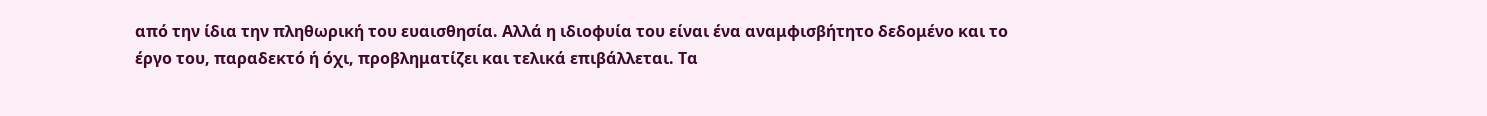από την ίδια την πληθωρική του ευαισθησία. Αλλά η ιδιοφυία του είναι ένα αναμφισβήτητο δεδομένο και το έργο του, παραδεκτό ή όχι, προβληματίζει και τελικά επιβάλλεται. Τα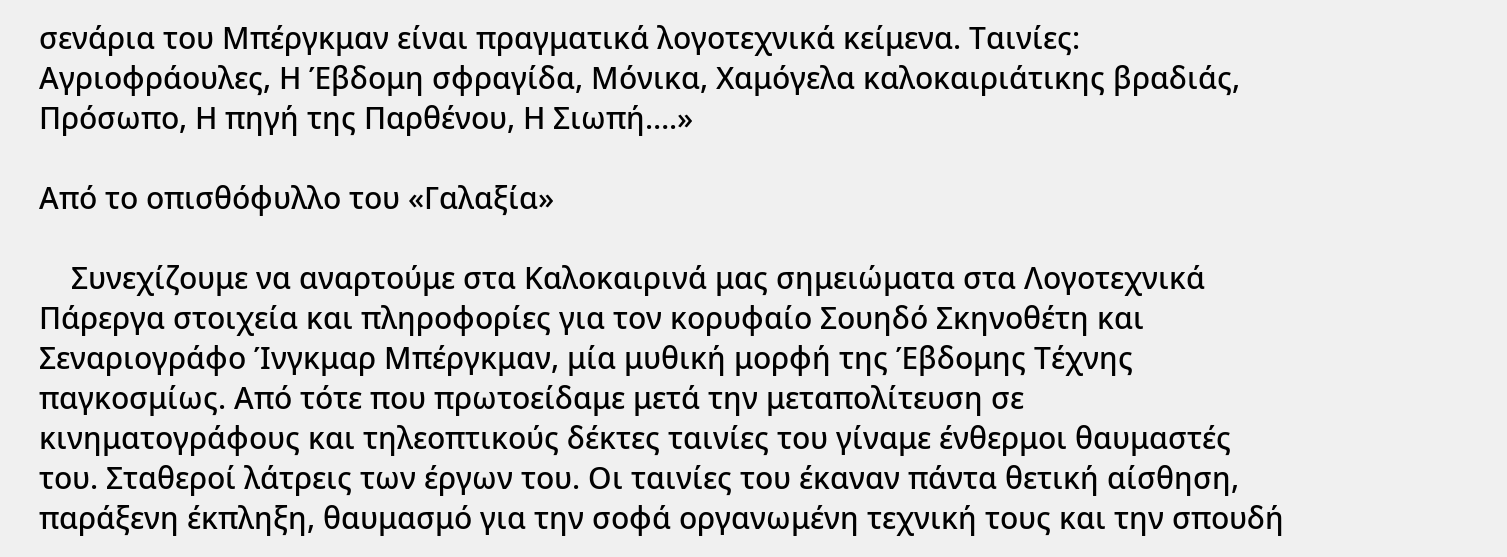σενάρια του Μπέργκμαν είναι πραγματικά λογοτεχνικά κείμενα. Ταινίες: Αγριοφράουλες, Η Έβδομη σφραγίδα, Μόνικα, Χαμόγελα καλοκαιριάτικης βραδιάς, Πρόσωπο, Η πηγή της Παρθένου, Η Σιωπή….»

Από το οπισθόφυλλο του «Γαλαξία»

    Συνεχίζουμε να αναρτούμε στα Καλοκαιρινά μας σημειώματα στα Λογοτεχνικά Πάρεργα στοιχεία και πληροφορίες για τον κορυφαίο Σουηδό Σκηνοθέτη και Σεναριογράφο Ίνγκμαρ Μπέργκμαν, μία μυθική μορφή της Έβδομης Τέχνης παγκοσμίως. Από τότε που πρωτοείδαμε μετά την μεταπολίτευση σε κινηματογράφους και τηλεοπτικούς δέκτες ταινίες του γίναμε ένθερμοι θαυμαστές του. Σταθεροί λάτρεις των έργων του. Οι ταινίες του έκαναν πάντα θετική αίσθηση, παράξενη έκπληξη, θαυμασμό για την σοφά οργανωμένη τεχνική τους και την σπουδή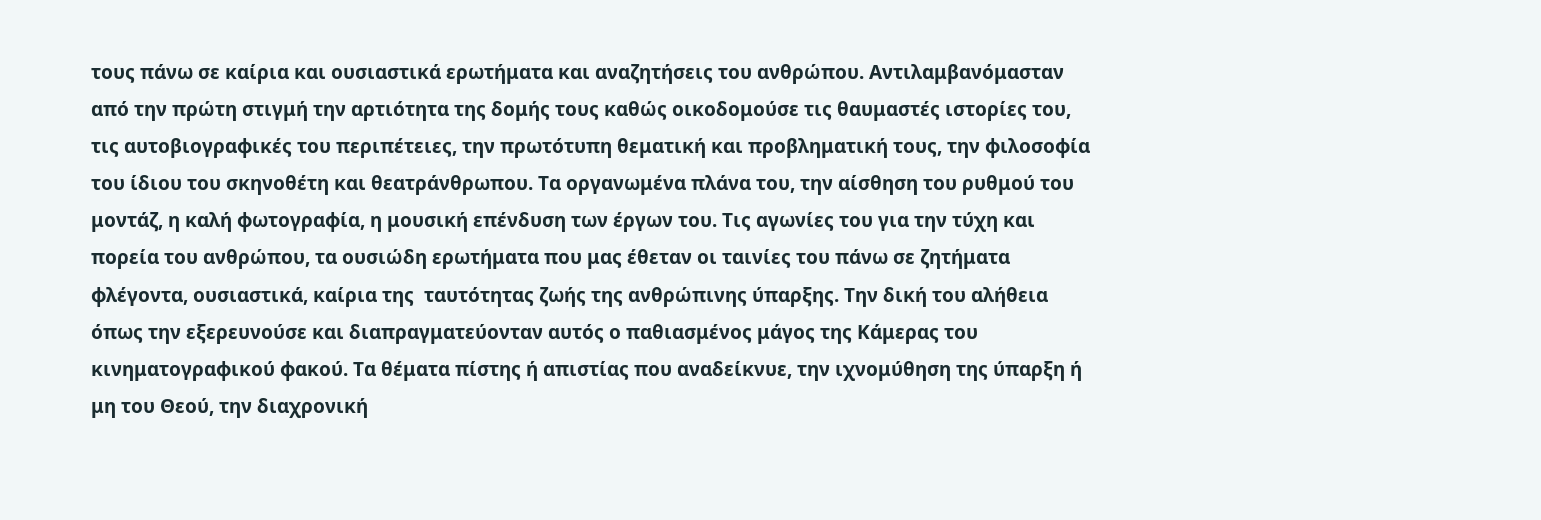τους πάνω σε καίρια και ουσιαστικά ερωτήματα και αναζητήσεις του ανθρώπου. Αντιλαμβανόμασταν από την πρώτη στιγμή την αρτιότητα της δομής τους καθώς οικοδομούσε τις θαυμαστές ιστορίες του, τις αυτοβιογραφικές του περιπέτειες, την πρωτότυπη θεματική και προβληματική τους, την φιλοσοφία του ίδιου του σκηνοθέτη και θεατράνθρωπου. Τα οργανωμένα πλάνα του, την αίσθηση του ρυθμού του μοντάζ, η καλή φωτογραφία, η μουσική επένδυση των έργων του. Τις αγωνίες του για την τύχη και πορεία του ανθρώπου, τα ουσιώδη ερωτήματα που μας έθεταν οι ταινίες του πάνω σε ζητήματα φλέγοντα, ουσιαστικά, καίρια της  ταυτότητας ζωής της ανθρώπινης ύπαρξης. Την δική του αλήθεια όπως την εξερευνούσε και διαπραγματεύονταν αυτός ο παθιασμένος μάγος της Κάμερας του κινηματογραφικού φακού. Τα θέματα πίστης ή απιστίας που αναδείκνυε, την ιχνομύθηση της ύπαρξη ή μη του Θεού, την διαχρονική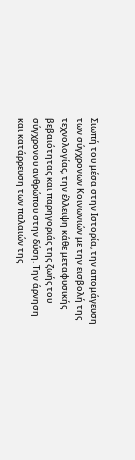Σιωπή του μέσα στην Ιστορία, την απομάγευση των σύγχρονων Κοινωνιών με την εισβολή της τεχνολογίας, την έλλειψη κάθε μεταφυσικής βεβαιότητας και παρηγοριάς της ζωής του σύγχρονου ανθρώπου στην δύση. Την άρνηση και κατάρρευση των παλαιών της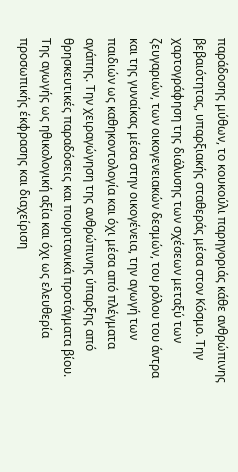παράδοσης μύθων, το κουκούλι παρηγοριάς κάθε ανθρώπινης βεβαιότητας, υπαρξιακής σταθεράς μέσα στον Κόσμο. Την χαρτογράφηση της διάλυσης των σχέσεων μεταξύ των ζευγαριών, των οικογενειακών δεσμών, του ρόλου του άντρα και της γυναίκας μέσα στην οικογένεια, την αγωγή των παιδιών ως καθηκοντολογία και όχι μέσα από πλέγματα αγάπης. Την χειραγώγηση της ανθρώπινης ύπαρξης από θρησκευτικές παραδόσεις και πουριτανικά προτάγματα βίου. Της αγωγής ως ηθικολογική αξία και όχι ως ελευθερία προσωπικής έκφρασης και διαχείριση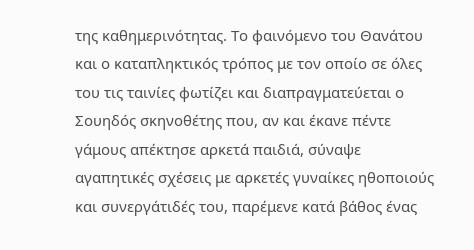της καθημερινότητας. Το φαινόμενο του Θανάτου και ο καταπληκτικός τρόπος με τον οποίο σε όλες του τις ταινίες φωτίζει και διαπραγματεύεται ο Σουηδός σκηνοθέτης που, αν και έκανε πέντε γάμους απέκτησε αρκετά παιδιά, σύναψε αγαπητικές σχέσεις με αρκετές γυναίκες ηθοποιούς και συνεργάτιδές του, παρέμενε κατά βάθος ένας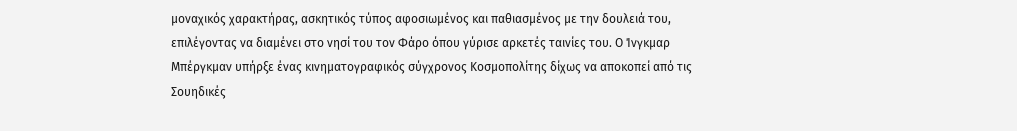μοναχικός χαρακτήρας, ασκητικός τύπος αφοσιωμένος και παθιασμένος με την δουλειά του, επιλέγοντας να διαμένει στο νησί του τον Φάρο όπου γύρισε αρκετές ταινίες του. Ο Ίνγκμαρ Μπέργκμαν υπήρξε ένας κινηματογραφικός σύγχρονος Κοσμοπολίτης δίχως να αποκοπεί από τις Σουηδικές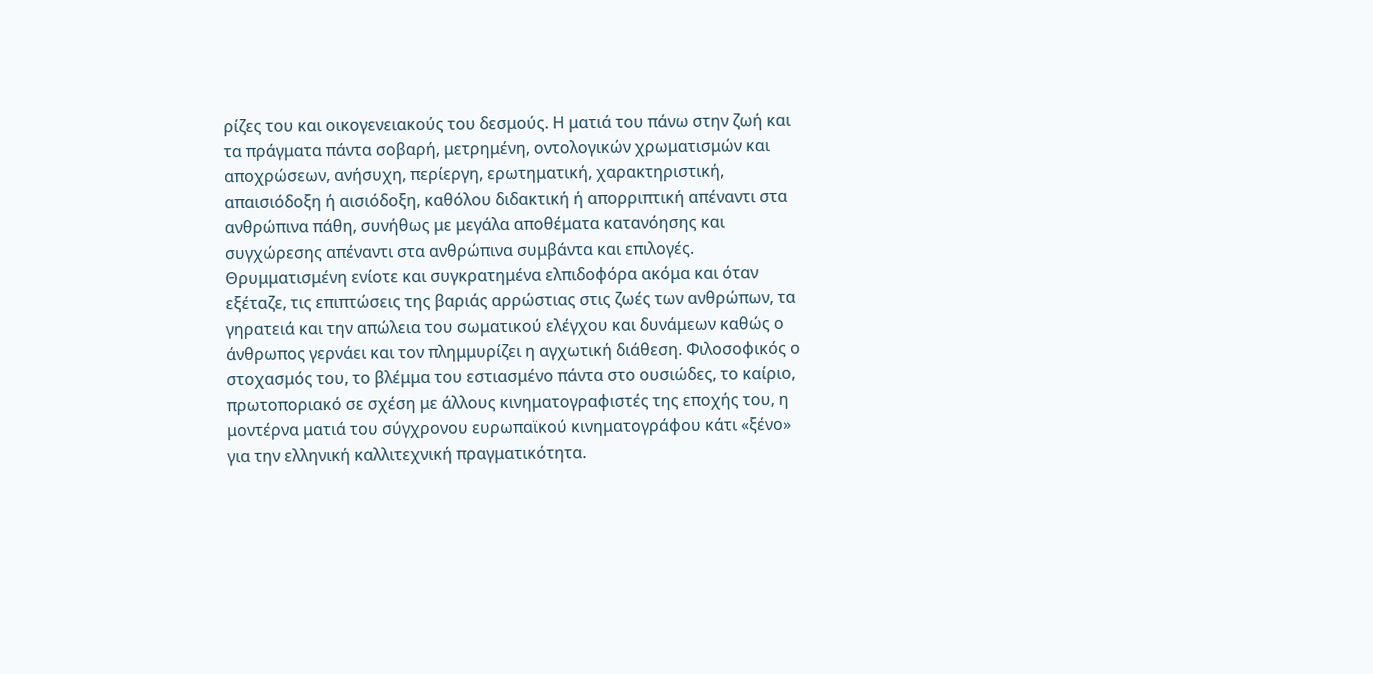ρίζες του και οικογενειακούς του δεσμούς. Η ματιά του πάνω στην ζωή και τα πράγματα πάντα σοβαρή, μετρημένη, οντολογικών χρωματισμών και αποχρώσεων, ανήσυχη, περίεργη, ερωτηματική, χαρακτηριστική, απαισιόδοξη ή αισιόδοξη, καθόλου διδακτική ή απορριπτική απέναντι στα ανθρώπινα πάθη, συνήθως με μεγάλα αποθέματα κατανόησης και συγχώρεσης απέναντι στα ανθρώπινα συμβάντα και επιλογές. Θρυμματισμένη ενίοτε και συγκρατημένα ελπιδοφόρα ακόμα και όταν εξέταζε, τις επιπτώσεις της βαριάς αρρώστιας στις ζωές των ανθρώπων, τα γηρατειά και την απώλεια του σωματικού ελέγχου και δυνάμεων καθώς ο άνθρωπος γερνάει και τον πλημμυρίζει η αγχωτική διάθεση. Φιλοσοφικός ο στοχασμός του, το βλέμμα του εστιασμένο πάντα στο ουσιώδες, το καίριο, πρωτοποριακό σε σχέση με άλλους κινηματογραφιστές της εποχής του, η μοντέρνα ματιά του σύγχρονου ευρωπαϊκού κινηματογράφου κάτι «ξένο» για την ελληνική καλλιτεχνική πραγματικότητα.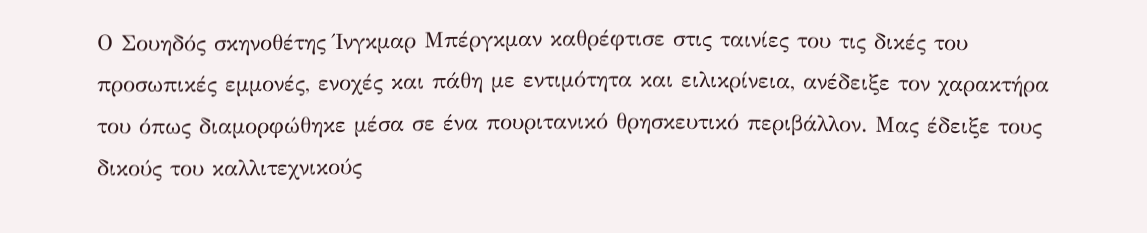Ο Σουηδός σκηνοθέτης Ίνγκμαρ Μπέργκμαν καθρέφτισε στις ταινίες του τις δικές του προσωπικές εμμονές, ενοχές και πάθη με εντιμότητα και ειλικρίνεια, ανέδειξε τον χαρακτήρα του όπως διαμορφώθηκε μέσα σε ένα πουριτανικό θρησκευτικό περιβάλλον. Μας έδειξε τους δικούς του καλλιτεχνικούς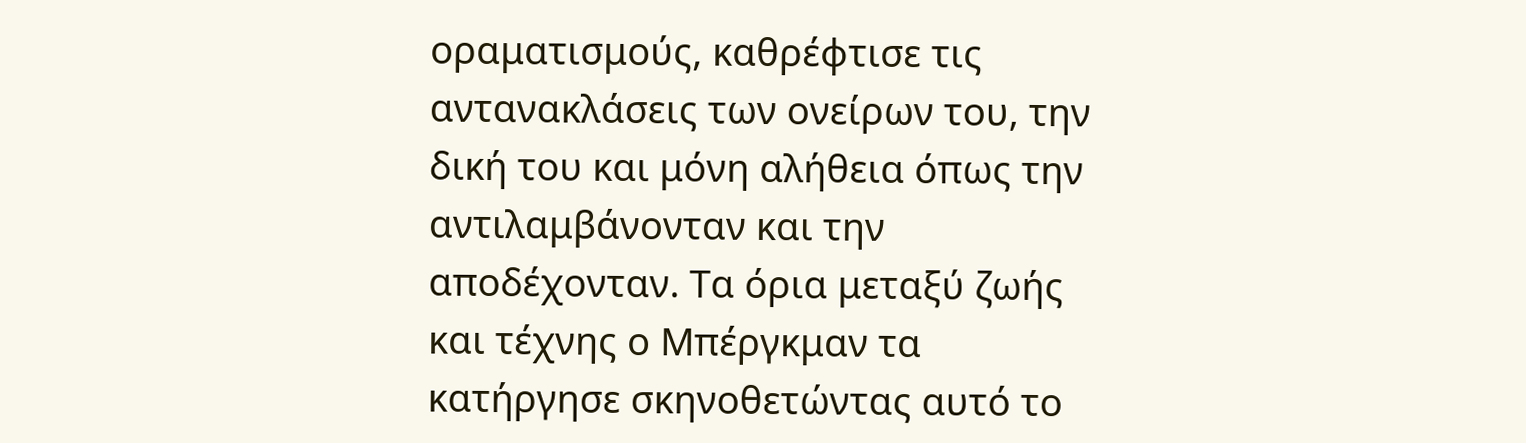οραματισμούς, καθρέφτισε τις αντανακλάσεις των ονείρων του, την δική του και μόνη αλήθεια όπως την αντιλαμβάνονταν και την αποδέχονταν. Τα όρια μεταξύ ζωής και τέχνης ο Μπέργκμαν τα κατήργησε σκηνοθετώντας αυτό το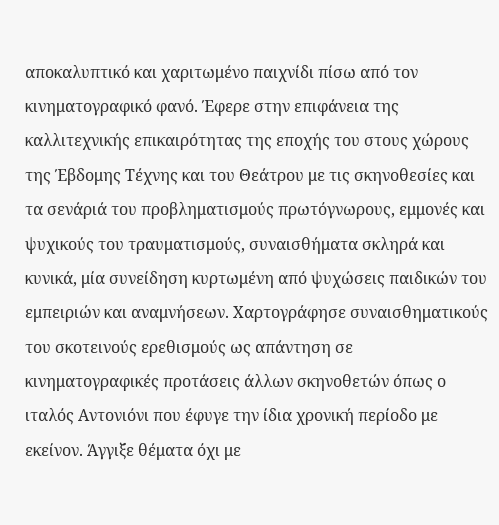αποκαλυπτικό και χαριτωμένο παιχνίδι πίσω από τον κινηματογραφικό φανό. Έφερε στην επιφάνεια της καλλιτεχνικής επικαιρότητας της εποχής του στους χώρους της Έβδομης Τέχνης και του Θεάτρου με τις σκηνοθεσίες και τα σενάριά του προβληματισμούς πρωτόγνωρους, εμμονές και ψυχικούς του τραυματισμούς, συναισθήματα σκληρά και κυνικά, μία συνείδηση κυρτωμένη από ψυχώσεις παιδικών του εμπειριών και αναμνήσεων. Χαρτογράφησε συναισθηματικούς του σκοτεινούς ερεθισμούς ως απάντηση σε κινηματογραφικές προτάσεις άλλων σκηνοθετών όπως ο ιταλός Αντονιόνι που έφυγε την ίδια χρονική περίοδο με εκείνον. Άγγιξε θέματα όχι με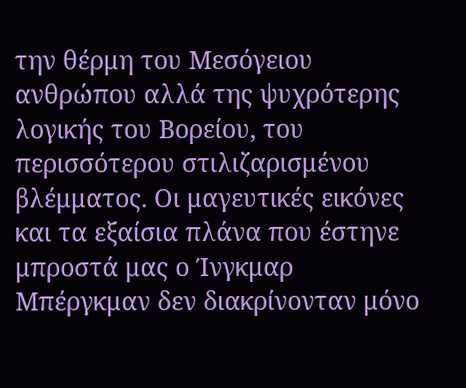την θέρμη του Μεσόγειου ανθρώπου αλλά της ψυχρότερης λογικής του Βορείου, του περισσότερου στιλιζαρισμένου βλέμματος. Οι μαγευτικές εικόνες και τα εξαίσια πλάνα που έστηνε μπροστά μας ο Ίνγκμαρ Μπέργκμαν δεν διακρίνονταν μόνο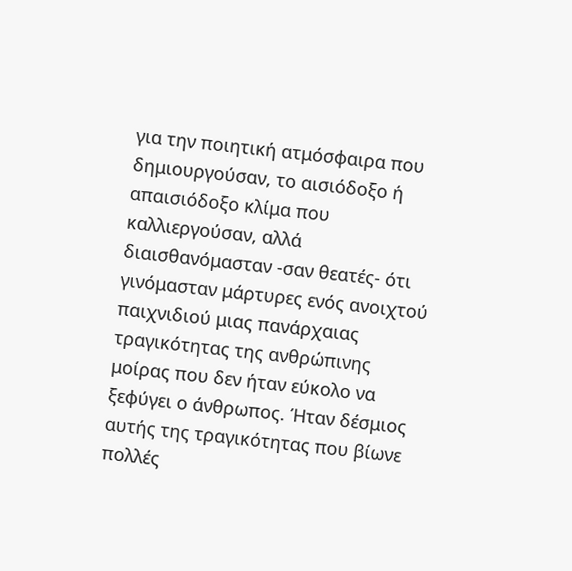για την ποιητική ατμόσφαιρα που δημιουργούσαν, το αισιόδοξο ή απαισιόδοξο κλίμα που καλλιεργούσαν, αλλά διαισθανόμασταν -σαν θεατές- ότι γινόμασταν μάρτυρες ενός ανοιχτού παιχνιδιού μιας πανάρχαιας τραγικότητας της ανθρώπινης μοίρας που δεν ήταν εύκολο να ξεφύγει ο άνθρωπος. Ήταν δέσμιος αυτής της τραγικότητας που βίωνε πολλές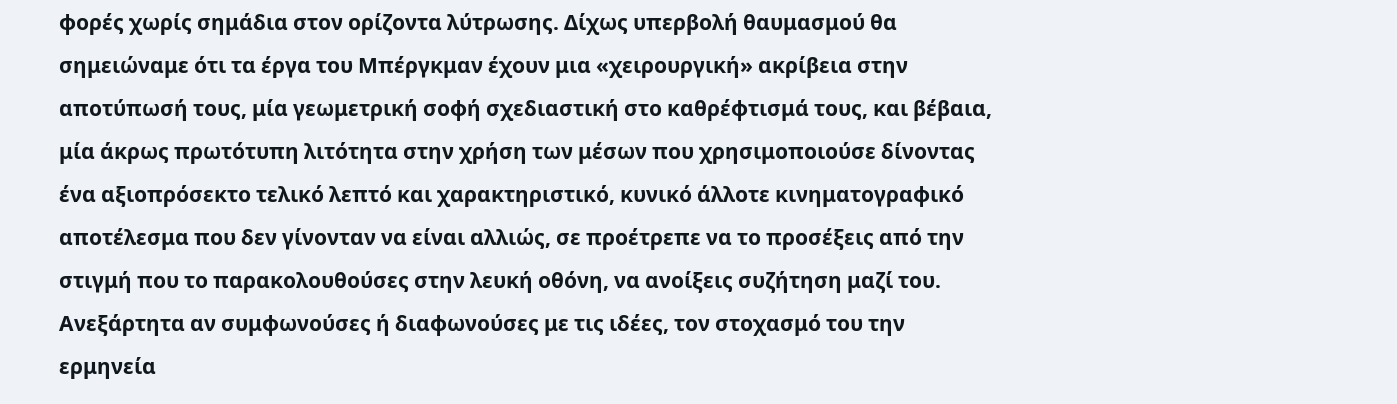φορές χωρίς σημάδια στον ορίζοντα λύτρωσης. Δίχως υπερβολή θαυμασμού θα σημειώναμε ότι τα έργα του Μπέργκμαν έχουν μια «χειρουργική» ακρίβεια στην αποτύπωσή τους, μία γεωμετρική σοφή σχεδιαστική στο καθρέφτισμά τους, και βέβαια, μία άκρως πρωτότυπη λιτότητα στην χρήση των μέσων που χρησιμοποιούσε δίνοντας ένα αξιοπρόσεκτο τελικό λεπτό και χαρακτηριστικό, κυνικό άλλοτε κινηματογραφικό αποτέλεσμα που δεν γίνονταν να είναι αλλιώς, σε προέτρεπε να το προσέξεις από την στιγμή που το παρακολουθούσες στην λευκή οθόνη, να ανοίξεις συζήτηση μαζί του. Ανεξάρτητα αν συμφωνούσες ή διαφωνούσες με τις ιδέες, τον στοχασμό του την ερμηνεία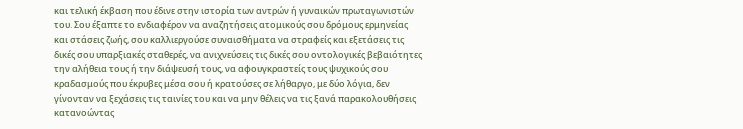και τελική έκβαση που έδινε στην ιστορία των αντρών ή γυναικών πρωταγωνιστών του. Σου έξαπτε το ενδιαφέρον να αναζητήσεις ατομικούς σου δρόμους ερμηνείας και στάσεις ζωής, σου καλλιεργούσε συναισθήματα να στραφείς και εξετάσεις τις δικές σου υπαρξιακές σταθερές, να ανιχνεύσεις τις δικές σου οντολογικές βεβαιότητες την αλήθεια τους ή την διάψευσή τους, να αφουγκραστείς τους ψυχικούς σου κραδασμούς που έκρυβες μέσα σου ή κρατούσες σε λήθαργο, με δύο λόγια, δεν γίνονταν να ξεχάσεις τις ταινίες του και να μην θέλεις να τις ξανά παρακολουθήσεις κατανοώντας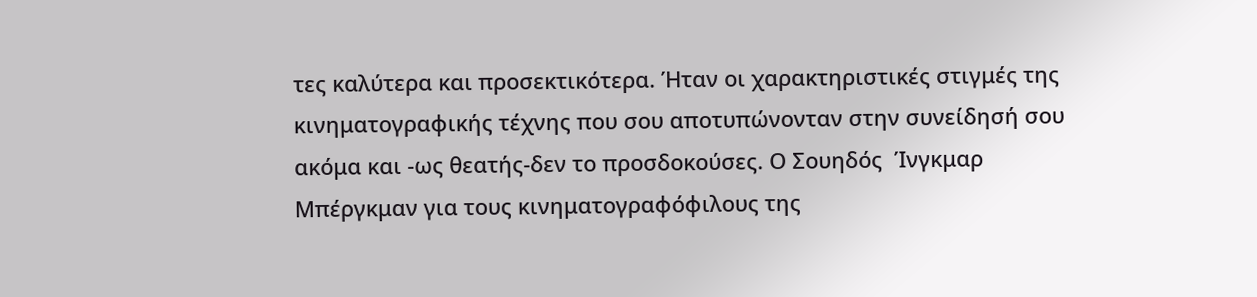τες καλύτερα και προσεκτικότερα. Ήταν οι χαρακτηριστικές στιγμές της κινηματογραφικής τέχνης που σου αποτυπώνονταν στην συνείδησή σου ακόμα και -ως θεατής-δεν το προσδοκούσες. Ο Σουηδός  Ίνγκμαρ Μπέργκμαν για τους κινηματογραφόφιλους της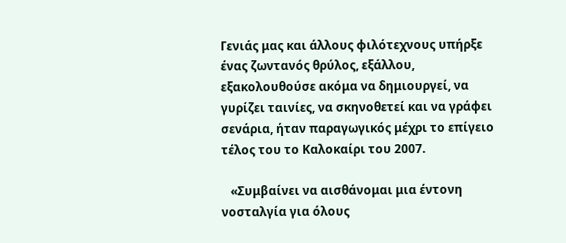Γενιάς μας και άλλους φιλότεχνους υπήρξε ένας ζωντανός θρύλος, εξάλλου, εξακολουθούσε ακόμα να δημιουργεί, να γυρίζει ταινίες, να σκηνοθετεί και να γράφει σενάρια, ήταν παραγωγικός μέχρι το επίγειο τέλος του το Καλοκαίρι του 2007.

   «Συμβαίνει να αισθάνομαι μια έντονη νοσταλγία για όλους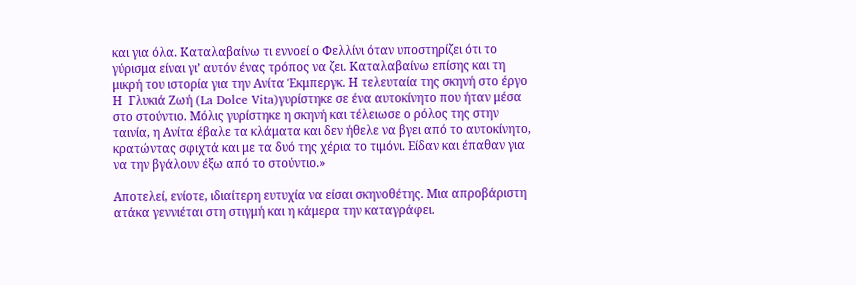και για όλα. Καταλαβαίνω τι εννοεί ο Φελλίνι όταν υποστηρίζει ότι το γύρισμα είναι γι’ αυτόν ένας τρόπος να ζει. Καταλαβαίνω επίσης και τη μικρή του ιστορία για την Ανίτα Έκμπεργκ. Η τελευταία της σκηνή στο έργο Η  Γλυκιά Ζωή (La Dolce Vita)γυρίστηκε σε ένα αυτοκίνητο που ήταν μέσα στο στούντιο. Μόλις γυρίστηκε η σκηνή και τέλειωσε ο ρόλος της στην ταινία, η Ανίτα έβαλε τα κλάματα και δεν ήθελε να βγει από το αυτοκίνητο, κρατώντας σφιχτά και με τα δυό της χέρια το τιμόνι. Είδαν και έπαθαν για να την βγάλουν έξω από το στούντιο.»

Αποτελεί, ενίοτε, ιδιαίτερη ευτυχία να είσαι σκηνοθέτης. Μια απροβάριστη ατάκα γεννιέται στη στιγμή και η κάμερα την καταγράφει.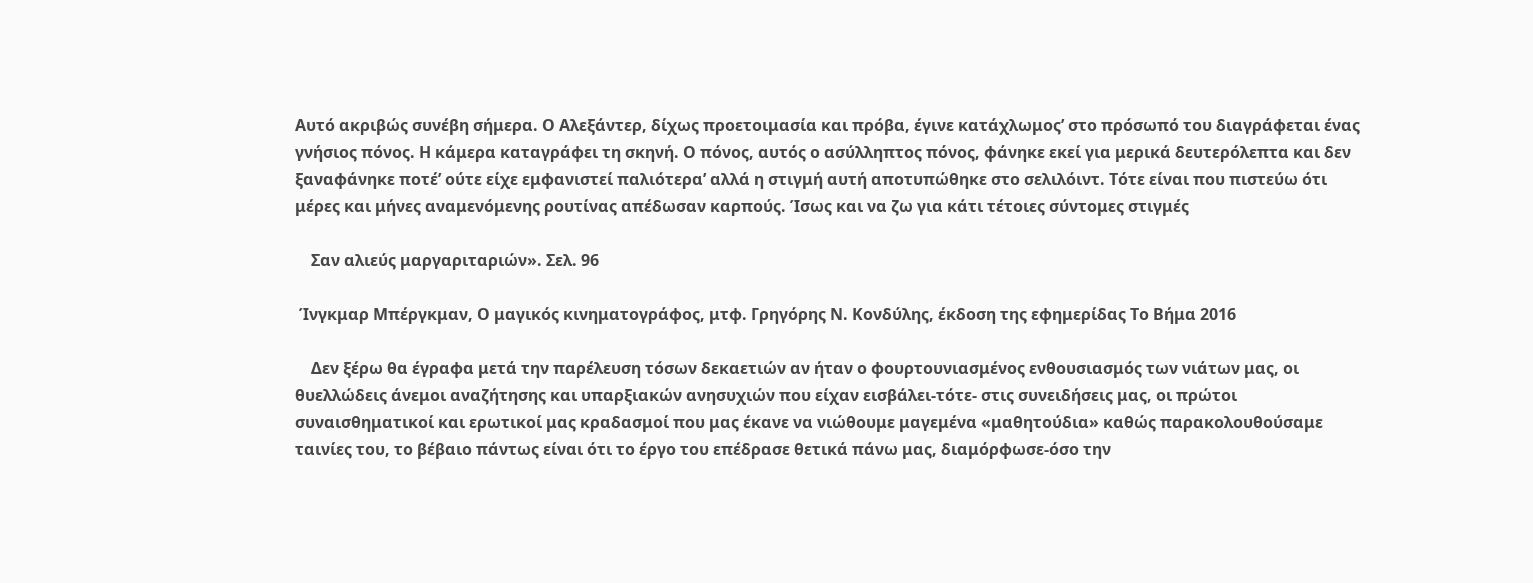Αυτό ακριβώς συνέβη σήμερα. Ο Αλεξάντερ, δίχως προετοιμασία και πρόβα, έγινε κατάχλωμος’ στο πρόσωπό του διαγράφεται ένας γνήσιος πόνος. Η κάμερα καταγράφει τη σκηνή. Ο πόνος, αυτός ο ασύλληπτος πόνος, φάνηκε εκεί για μερικά δευτερόλεπτα και δεν ξαναφάνηκε ποτέ’ ούτε είχε εμφανιστεί παλιότερα’ αλλά η στιγμή αυτή αποτυπώθηκε στο σελιλόιντ. Τότε είναι που πιστεύω ότι μέρες και μήνες αναμενόμενης ρουτίνας απέδωσαν καρπούς. Ίσως και να ζω για κάτι τέτοιες σύντομες στιγμές

    Σαν αλιεύς μαργαριταριών». Σελ. 96

 Ίνγκμαρ Μπέργκμαν, Ο μαγικός κινηματογράφος, μτφ. Γρηγόρης Ν. Κονδύλης, έκδοση της εφημερίδας Το Βήμα 2016

    Δεν ξέρω θα έγραφα μετά την παρέλευση τόσων δεκαετιών αν ήταν ο φουρτουνιασμένος ενθουσιασμός των νιάτων μας, οι θυελλώδεις άνεμοι αναζήτησης και υπαρξιακών ανησυχιών που είχαν εισβάλει-τότε- στις συνειδήσεις μας, οι πρώτοι συναισθηματικοί και ερωτικοί μας κραδασμοί που μας έκανε να νιώθουμε μαγεμένα «μαθητούδια» καθώς παρακολουθούσαμε ταινίες του, το βέβαιο πάντως είναι ότι το έργο του επέδρασε θετικά πάνω μας, διαμόρφωσε-όσο την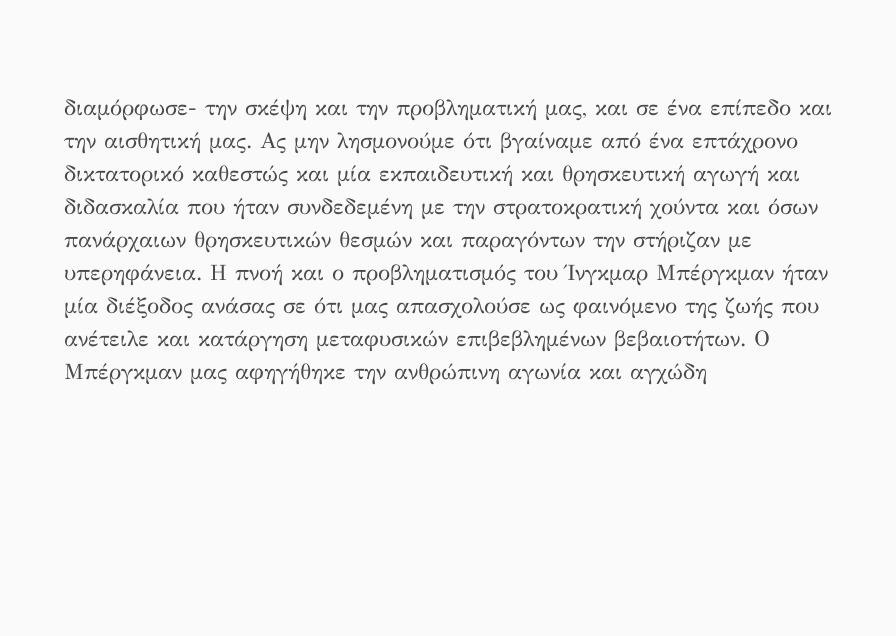διαμόρφωσε- την σκέψη και την προβληματική μας, και σε ένα επίπεδο και την αισθητική μας. Ας μην λησμονούμε ότι βγαίναμε από ένα επτάχρονο δικτατορικό καθεστώς και μία εκπαιδευτική και θρησκευτική αγωγή και διδασκαλία που ήταν συνδεδεμένη με την στρατοκρατική χούντα και όσων πανάρχαιων θρησκευτικών θεσμών και παραγόντων την στήριζαν με υπερηφάνεια. Η πνοή και ο προβληματισμός του Ίνγκμαρ Μπέργκμαν ήταν μία διέξοδος ανάσας σε ότι μας απασχολούσε ως φαινόμενο της ζωής που ανέτειλε και κατάργηση μεταφυσικών επιβεβλημένων βεβαιοτήτων. Ο Μπέργκμαν μας αφηγήθηκε την ανθρώπινη αγωνία και αγχώδη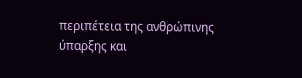περιπέτεια της ανθρώπινης ύπαρξης και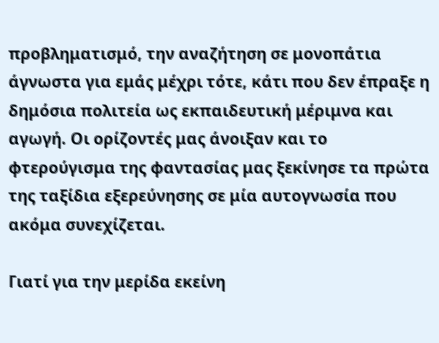προβληματισμό, την αναζήτηση σε μονοπάτια άγνωστα για εμάς μέχρι τότε, κάτι που δεν έπραξε η δημόσια πολιτεία ως εκπαιδευτική μέριμνα και αγωγή. Οι ορίζοντές μας άνοιξαν και το φτερούγισμα της φαντασίας μας ξεκίνησε τα πρώτα της ταξίδια εξερεύνησης σε μία αυτογνωσία που ακόμα συνεχίζεται.

Γιατί για την μερίδα εκείνη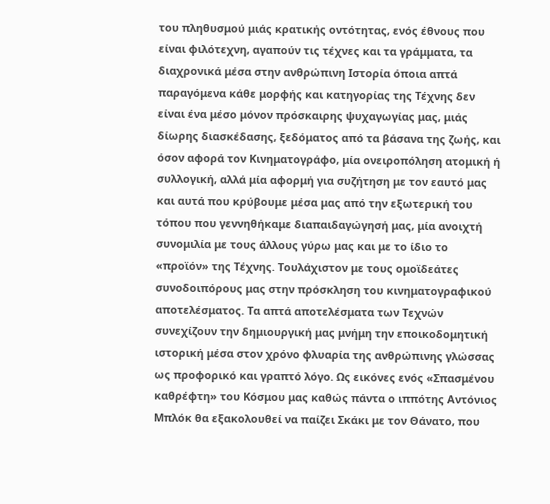του πληθυσμού μιάς κρατικής οντότητας, ενός έθνους που είναι φιλότεχνη, αγαπούν τις τέχνες και τα γράμματα, τα διαχρονικά μέσα στην ανθρώπινη Ιστορία όποια απτά παραγόμενα κάθε μορφής και κατηγορίας της Τέχνης δεν είναι ένα μέσο μόνον πρόσκαιρης ψυχαγωγίας μας, μιάς δίωρης διασκέδασης, ξεδόματος από τα βάσανα της ζωής, και όσον αφορά τον Κινηματογράφο, μία ονειροπόληση ατομική ή συλλογική, αλλά μία αφορμή για συζήτηση με τον εαυτό μας και αυτά που κρύβουμε μέσα μας από την εξωτερική του τόπου που γεννηθήκαμε διαπαιδαγώγησή μας, μία ανοιχτή συνομιλία με τους άλλους γύρω μας και με το ίδιο το «προϊόν» της Τέχνης. Τουλάχιστον με τους ομοϊδεάτες συνοδοιπόρους μας στην πρόσκληση του κινηματογραφικού αποτελέσματος. Τα απτά αποτελέσματα των Τεχνών συνεχίζουν την δημιουργική μας μνήμη την εποικοδομητική ιστορική μέσα στον χρόνο φλυαρία της ανθρώπινης γλώσσας ως προφορικό και γραπτό λόγο. Ως εικόνες ενός «Σπασμένου καθρέφτη» του Κόσμου μας καθώς πάντα ο ιππότης Αντόνιος Μπλόκ θα εξακολουθεί να παίζει Σκάκι με τον Θάνατο, που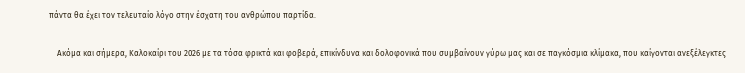πάντα θα έχει τον τελευταίο λόγο στην έσχατη του ανθρώπου παρτίδα.

    Ακόμα και σήμερα, Καλοκαίρι του 2026 με τα τόσα φρικτά και φοβερά, επικίνδυνα και δολοφονικά που συμβαίνουν γύρω μας και σε παγκόσμια κλίμακα, που καίγονται ανεξέλεγκτες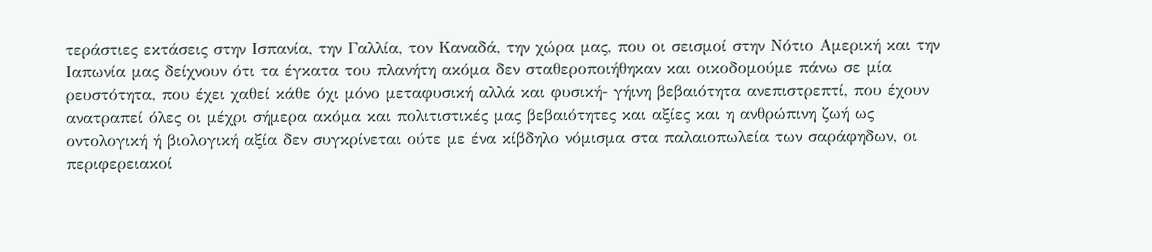τεράστιες εκτάσεις στην Ισπανία, την Γαλλία, τον Καναδά, την χώρα μας, που οι σεισμοί στην Νότιο Αμερική και την Ιαπωνία μας δείχνουν ότι τα έγκατα του πλανήτη ακόμα δεν σταθεροποιήθηκαν και οικοδομούμε πάνω σε μία ρευστότητα, που έχει χαθεί κάθε όχι μόνο μεταφυσική αλλά και φυσική- γήινη βεβαιότητα ανεπιστρεπτί, που έχουν ανατραπεί όλες οι μέχρι σήμερα ακόμα και πολιτιστικές μας βεβαιότητες και αξίες και η ανθρώπινη ζωή ως οντολογική ή βιολογική αξία δεν συγκρίνεται ούτε με ένα κίβδηλο νόμισμα στα παλαιοπωλεία των σαράφηδων, οι περιφερειακοί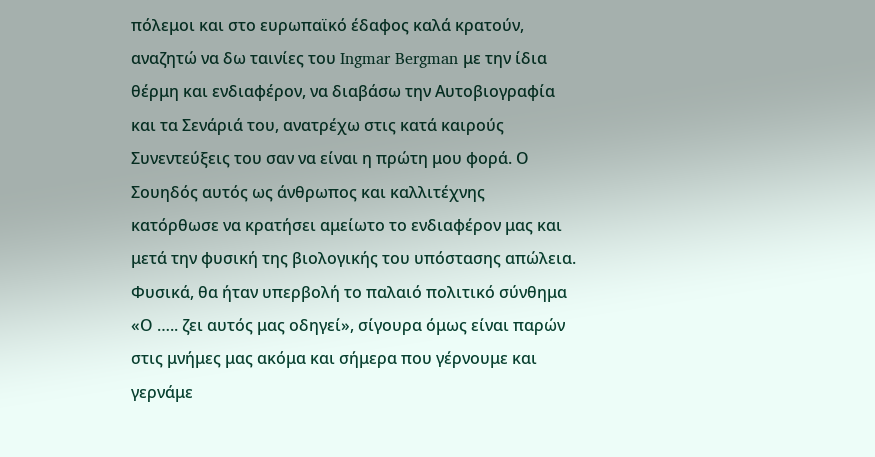πόλεμοι και στο ευρωπαϊκό έδαφος καλά κρατούν, αναζητώ να δω ταινίες του Ingmar Bergman με την ίδια θέρμη και ενδιαφέρον, να διαβάσω την Αυτοβιογραφία και τα Σενάριά του, ανατρέχω στις κατά καιρούς Συνεντεύξεις του σαν να είναι η πρώτη μου φορά. Ο Σουηδός αυτός ως άνθρωπος και καλλιτέχνης κατόρθωσε να κρατήσει αμείωτο το ενδιαφέρον μας και μετά την φυσική της βιολογικής του υπόστασης απώλεια. Φυσικά, θα ήταν υπερβολή το παλαιό πολιτικό σύνθημα «Ο ….. ζει αυτός μας οδηγεί», σίγουρα όμως είναι παρών στις μνήμες μας ακόμα και σήμερα που γέρνουμε και γερνάμε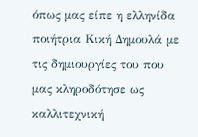όπως μας είπε η ελληνίδα ποιήτρια Κική Δημουλά με τις δημιουργίες του που μας κληροδότησε ως καλλιτεχνική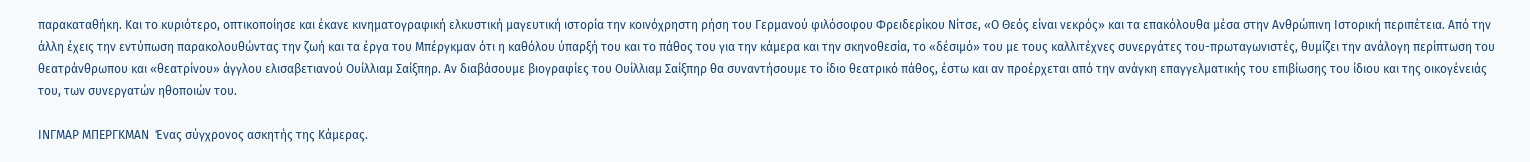παρακαταθήκη. Και το κυριότερο, οπτικοποίησε και έκανε κινηματογραφική ελκυστική μαγευτική ιστορία την κοινόχρηστη ρήση του Γερμανού φιλόσοφου Φρειδερίκου Νίτσε, «Ο Θεός είναι νεκρός» και τα επακόλουθα μέσα στην Ανθρώπινη Ιστορική περιπέτεια. Από την άλλη έχεις την εντύπωση παρακολουθώντας την ζωή και τα έργα του Μπέργκμαν ότι η καθόλου ύπαρξή του και το πάθος του για την κάμερα και την σκηνοθεσία, το «δέσιμό» του με τους καλλιτέχνες συνεργάτες του-πρωταγωνιστές, θυμίζει την ανάλογη περίπτωση του θεατράνθρωπου και «θεατρίνου» άγγλου ελισαβετιανού Ουίλλιαμ Σαίξπηρ. Αν διαβάσουμε βιογραφίες του Ουίλλιαμ Σαίξπηρ θα συναντήσουμε το ίδιο θεατρικό πάθος, έστω και αν προέρχεται από την ανάγκη επαγγελματικής του επιβίωσης του ίδιου και της οικογένειάς του, των συνεργατών ηθοποιών του.

ΙΝΓΜΑΡ ΜΠΕΡΓΚΜΑΝ  Ένας σύγχρονος ασκητής της Κάμερας.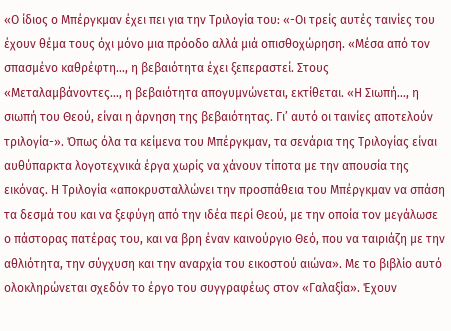«Ο ίδιος ο Μπέργκμαν έχει πει για την Τριλογία του: «-Οι τρείς αυτές ταινίες του έχουν θέμα τους όχι μόνο μια πρόοδο αλλά μιά οπισθοχώρηση. «Μέσα από τον σπασμένο καθρέφτη…, η βεβαιότητα έχει ξεπεραστεί. Στους «Μεταλαμβάνοντες…, η βεβαιότητα απογυμνώνεται, εκτίθεται. «Η Σιωπή…, η σιωπή του Θεού, είναι η άρνηση της βεβαιότητας. Γι’ αυτό οι ταινίες αποτελούν τριλογία-». Όπως όλα τα κείμενα του Μπέργκμαν, τα σενάρια της Τριλογίας είναι αυθύπαρκτα λογοτεχνικά έργα χωρίς να χάνουν τίποτα με την απουσία της εικόνας. Η Τριλογία «αποκρυσταλλώνει την προσπάθεια του Μπέργκμαν να σπάση τα δεσμά του και να ξεφύγη από την ιδέα περί Θεού, με την οποία τον μεγάλωσε ο πάστορας πατέρας του, και να βρη έναν καινούργιο Θεό, που να ταιριάζη με την αθλιότητα, την σύγχυση και την αναρχία του εικοστού αιώνα». Με το βιβλίο αυτό ολοκληρώνεται σχεδόν το έργο του συγγραφέως στον «Γαλαξία». Έχουν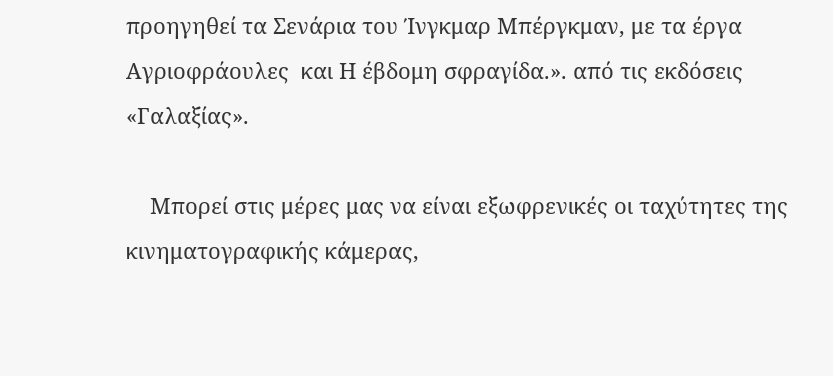προηγηθεί τα Σενάρια του Ίνγκμαρ Μπέργκμαν, με τα έργα Αγριοφράουλες  και Η έβδομη σφραγίδα.». από τις εκδόσεις «Γαλαξίας».

    Μπορεί στις μέρες μας να είναι εξωφρενικές οι ταχύτητες της κινηματογραφικής κάμερας,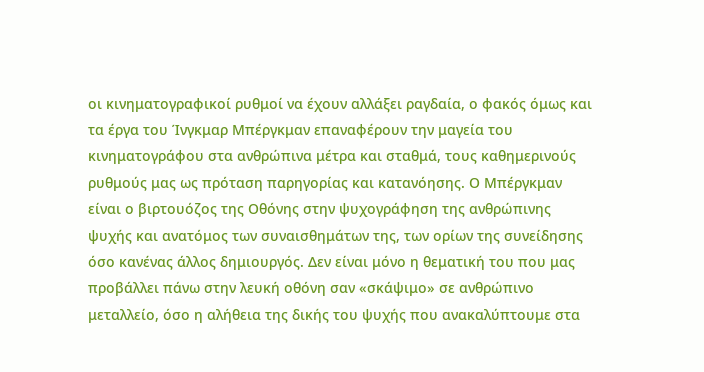οι κινηματογραφικοί ρυθμοί να έχουν αλλάξει ραγδαία, ο φακός όμως και τα έργα του Ίνγκμαρ Μπέργκμαν επαναφέρουν την μαγεία του κινηματογράφου στα ανθρώπινα μέτρα και σταθμά, τους καθημερινούς ρυθμούς μας ως πρόταση παρηγορίας και κατανόησης. Ο Μπέργκμαν είναι ο βιρτουόζος της Οθόνης στην ψυχογράφηση της ανθρώπινης ψυχής και ανατόμος των συναισθημάτων της, των ορίων της συνείδησης όσο κανένας άλλος δημιουργός. Δεν είναι μόνο η θεματική του που μας προβάλλει πάνω στην λευκή οθόνη σαν «σκάψιμο» σε ανθρώπινο μεταλλείο, όσο η αλήθεια της δικής του ψυχής που ανακαλύπτουμε στα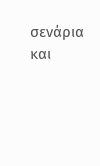σενάρια και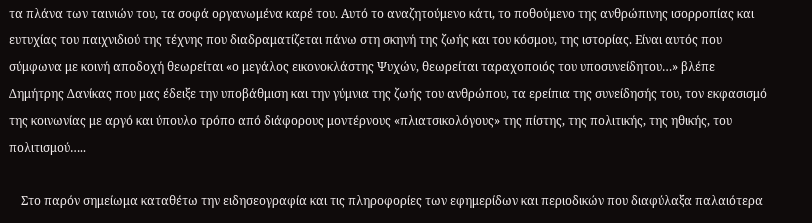τα πλάνα των ταινιών του, τα σοφά οργανωμένα καρέ του. Αυτό το αναζητούμενο κάτι, το ποθούμενο της ανθρώπινης ισορροπίας και ευτυχίας του παιχνιδιού της τέχνης που διαδραματίζεται πάνω στη σκηνή της ζωής και του κόσμου, της ιστορίας. Είναι αυτός που σύμφωνα με κοινή αποδοχή θεωρείται «ο μεγάλος εικονοκλάστης Ψυχών, θεωρείται ταραχοποιός του υποσυνείδητου…» βλέπε Δημήτρης Δανίκας που μας έδειξε την υποβάθμιση και την γύμνια της ζωής του ανθρώπου, τα ερείπια της συνείδησής του, τον εκφασισμό της κοινωνίας με αργό και ύπουλο τρόπο από διάφορους μοντέρνους «πλιατσικολόγους» της πίστης, της πολιτικής, της ηθικής, του πολιτισμού…..

    Στο παρόν σημείωμα καταθέτω την ειδησεογραφία και τις πληροφορίες των εφημερίδων και περιοδικών που διαφύλαξα παλαιότερα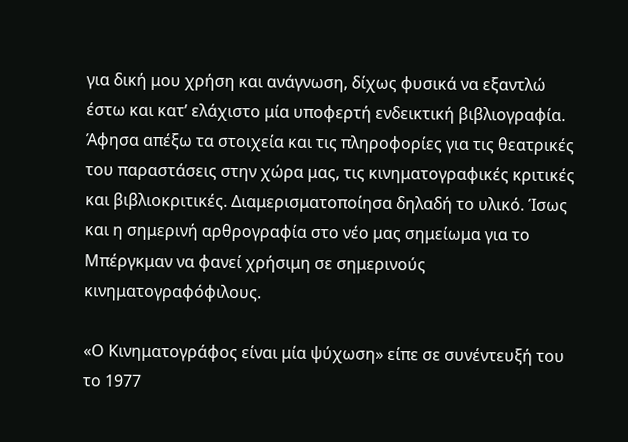για δική μου χρήση και ανάγνωση, δίχως φυσικά να εξαντλώ έστω και κατ’ ελάχιστο μία υποφερτή ενδεικτική βιβλιογραφία. Άφησα απέξω τα στοιχεία και τις πληροφορίες για τις θεατρικές του παραστάσεις στην χώρα μας, τις κινηματογραφικές κριτικές και βιβλιοκριτικές. Διαμερισματοποίησα δηλαδή το υλικό. Ίσως και η σημερινή αρθρογραφία στο νέο μας σημείωμα για το Μπέργκμαν να φανεί χρήσιμη σε σημερινούς κινηματογραφόφιλους.

«Ο Κινηματογράφος είναι μία ψύχωση» είπε σε συνέντευξή του το 1977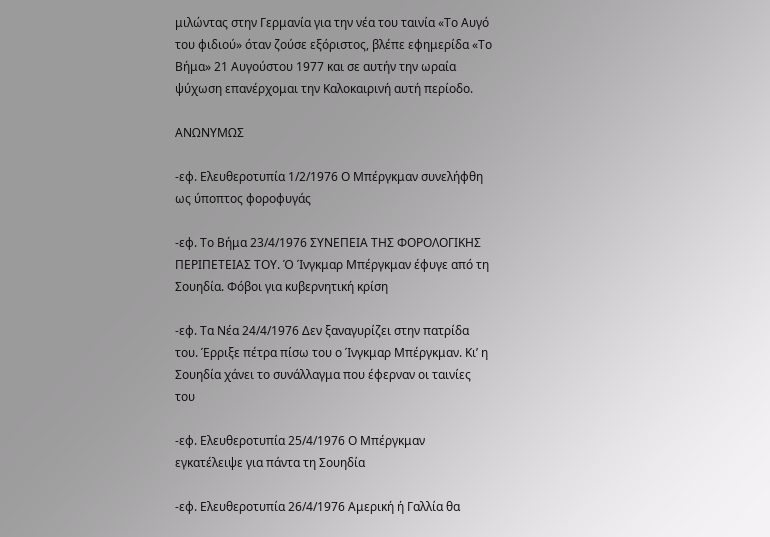μιλώντας στην Γερμανία για την νέα του ταινία «Το Αυγό του φιδιού» όταν ζούσε εξόριστος, βλέπε εφημερίδα «Το Βήμα» 21 Αυγούστου 1977 και σε αυτήν την ωραία ψύχωση επανέρχομαι την Καλοκαιρινή αυτή περίοδο.

ΑΝΩΝΥΜΩΣ

-εφ. Ελευθεροτυπία 1/2/1976 Ο Μπέργκμαν συνελήφθη ως ύποπτος φοροφυγάς

-εφ. Το Βήμα 23/4/1976 ΣΥΝΕΠΕΙΑ ΤΗΣ ΦΟΡΟΛΟΓΙΚΗΣ ΠΕΡΙΠΕΤΕΙΑΣ ΤΟΥ. Ό Ίνγκμαρ Μπέργκμαν έφυγε από τη Σουηδία. Φόβοι για κυβερνητική κρίση

-εφ. Τα Νέα 24/4/1976 Δεν ξαναγυρίζει στην πατρίδα του. Έρριξε πέτρα πίσω του ο Ίνγκμαρ Μπέργκμαν. Κι’ η Σουηδία χάνει το συνάλλαγμα που έφερναν οι ταινίες του

-εφ. Ελευθεροτυπία 25/4/1976 Ο Μπέργκμαν εγκατέλειψε για πάντα τη Σουηδία

-εφ. Ελευθεροτυπία 26/4/1976 Αμερική ή Γαλλία θα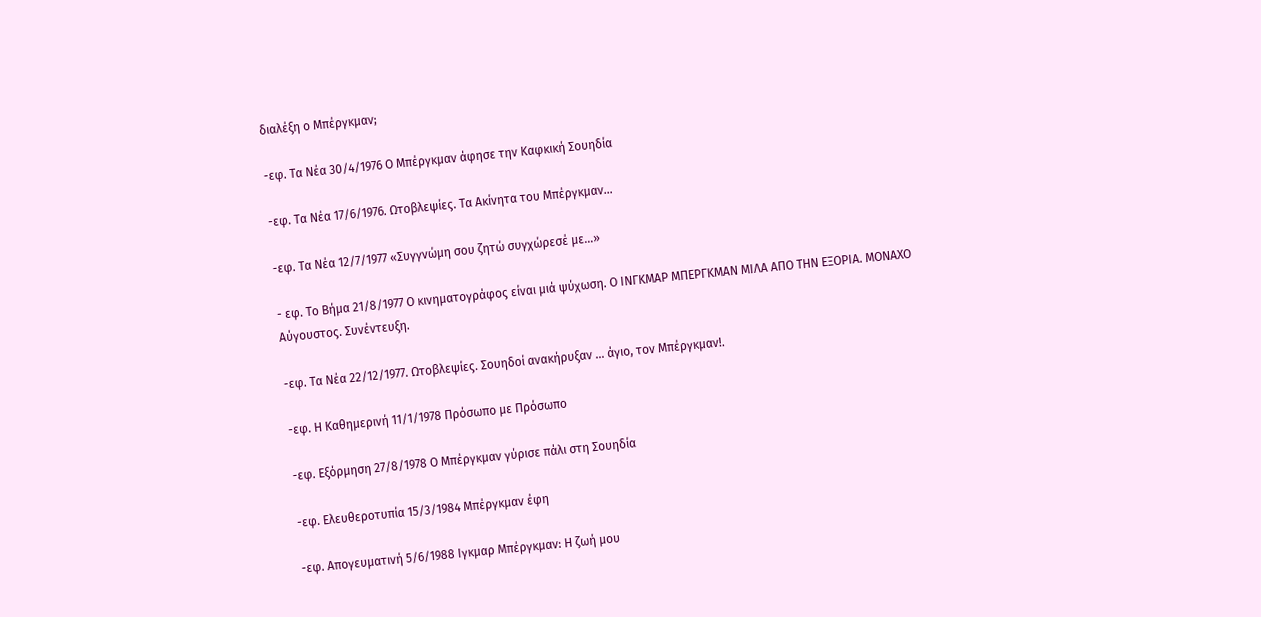διαλέξη ο Μπέργκμαν;

-εφ. Τα Νέα 30/4/1976 Ο Μπέργκμαν άφησε την Καφκική Σουηδία

-εφ. Τα Νέα 17/6/1976. Ωτοβλεψίες. Τα Ακίνητα του Μπέργκμαν…

-εφ. Τα Νέα 12/7/1977 «Συγγνώμη σου ζητώ συγχώρεσέ με…»

- εφ. Το Βήμα 21/8/1977 Ο κινηματογράφος είναι μιά ψύχωση. Ο ΙΝΓΚΜΑΡ ΜΠΕΡΓΚΜΑΝ ΜΙΛΑ ΑΠΟ ΤΗΝ ΕΞΟΡΙΑ. ΜΟΝΑΧΟ Αύγουστος. Συνέντευξη.

-εφ. Τα Νέα 22/12/1977. Ωτοβλεψίες. Σουηδοί ανακήρυξαν … άγιο, τον Μπέργκμαν!.

-εφ. Η Καθημερινή 11/1/1978 Πρόσωπο με Πρόσωπο

-εφ. Εξόρμηση 27/8/1978 Ο Μπέργκμαν γύρισε πάλι στη Σουηδία

-εφ. Ελευθεροτυπία 15/3/1984 Μπέργκμαν έφη

-εφ. Απογευματινή 5/6/1988 Ιγκμαρ Μπέργκμαν: Η ζωή μου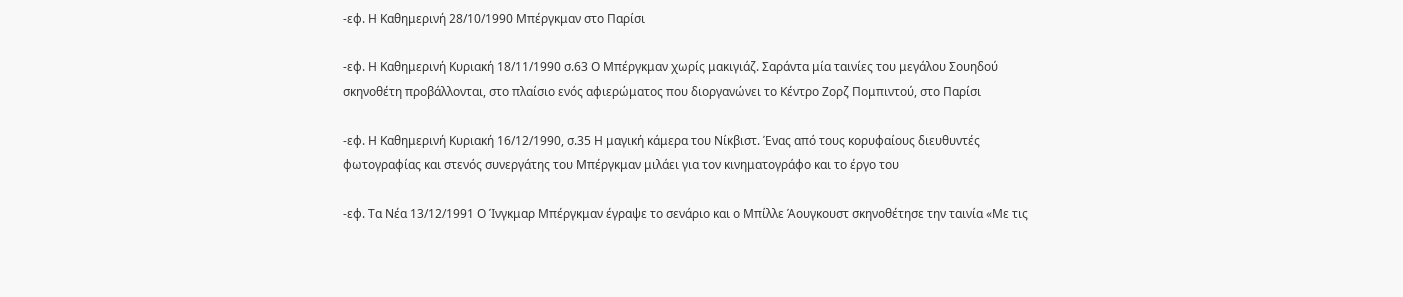-εφ. Η Καθημερινή 28/10/1990 Μπέργκμαν στο Παρίσι

-εφ. Η Καθημερινή Κυριακή 18/11/1990 σ.63 Ο Μπέργκμαν χωρίς μακιγιάζ. Σαράντα μία ταινίες του μεγάλου Σουηδού σκηνοθέτη προβάλλονται, στο πλαίσιο ενός αφιερώματος που διοργανώνει το Κέντρο Ζορζ Πομπιντού, στο Παρίσι

-εφ. Η Καθημερινή Κυριακή 16/12/1990, σ.35 Η μαγική κάμερα του Νίκβιστ. Ένας από τους κορυφαίους διευθυντές φωτογραφίας και στενός συνεργάτης του Μπέργκμαν μιλάει για τον κινηματογράφο και το έργο του

-εφ. Τα Νέα 13/12/1991 Ο Ίνγκμαρ Μπέργκμαν έγραψε το σενάριο και ο Μπίλλε Άουγκουστ σκηνοθέτησε την ταινία «Με τις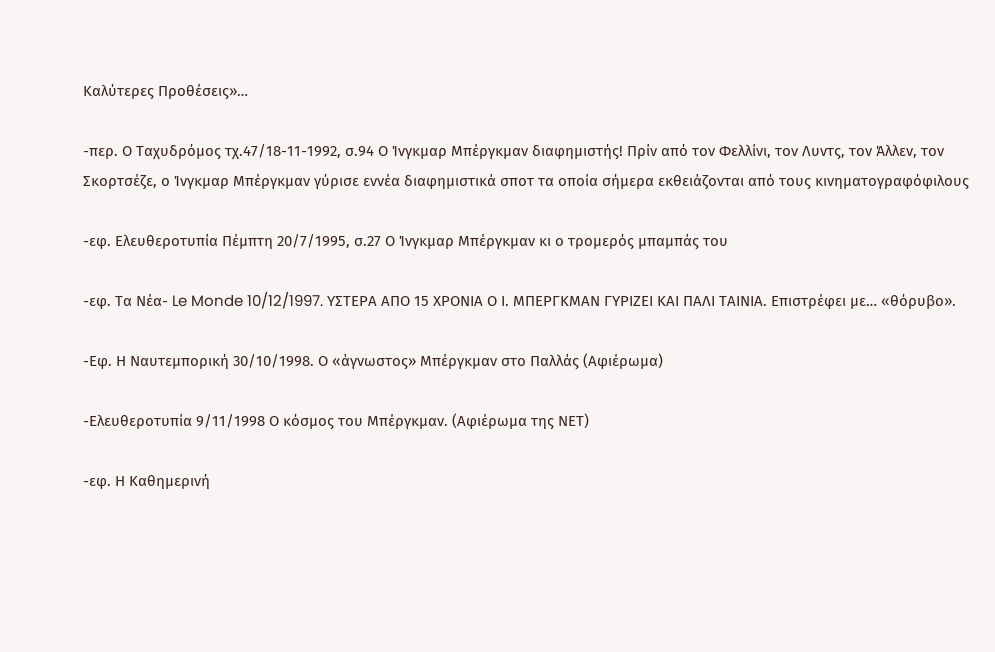Καλύτερες Προθέσεις»…

-περ. Ο Ταχυδρόμος τχ.47/18-11-1992, σ.94 Ο Ίνγκμαρ Μπέργκμαν διαφημιστής! Πρίν από τον Φελλίνι, τον Λυντς, τον Άλλεν, τον Σκορτσέζε, ο Ίνγκμαρ Μπέργκμαν γύρισε εννέα διαφημιστικά σποτ τα οποία σήμερα εκθειάζονται από τους κινηματογραφόφιλους

-εφ. Ελευθεροτυπία Πέμπτη 20/7/1995, σ.27 Ο Ίνγκμαρ Μπέργκμαν κι ο τρομερός μπαμπάς του

-εφ. Τα Νέα- Le Monde 10/12/1997. ΥΣΤΕΡΑ ΑΠΟ 15 ΧΡΟΝΙΑ Ο Ι. ΜΠΕΡΓΚΜΑΝ ΓΥΡΙΖΕΙ ΚΑΙ ΠΑΛΙ ΤΑΙΝΙΑ. Επιστρέφει με… «θόρυβο».

-Εφ. Η Ναυτεμπορική 30/10/1998. Ο «άγνωστος» Μπέργκμαν στο Παλλάς (Αφιέρωμα)

-Ελευθεροτυπία 9/11/1998 Ο κόσμος του Μπέργκμαν. (Αφιέρωμα της ΝΕΤ)

-εφ. Η Καθημερινή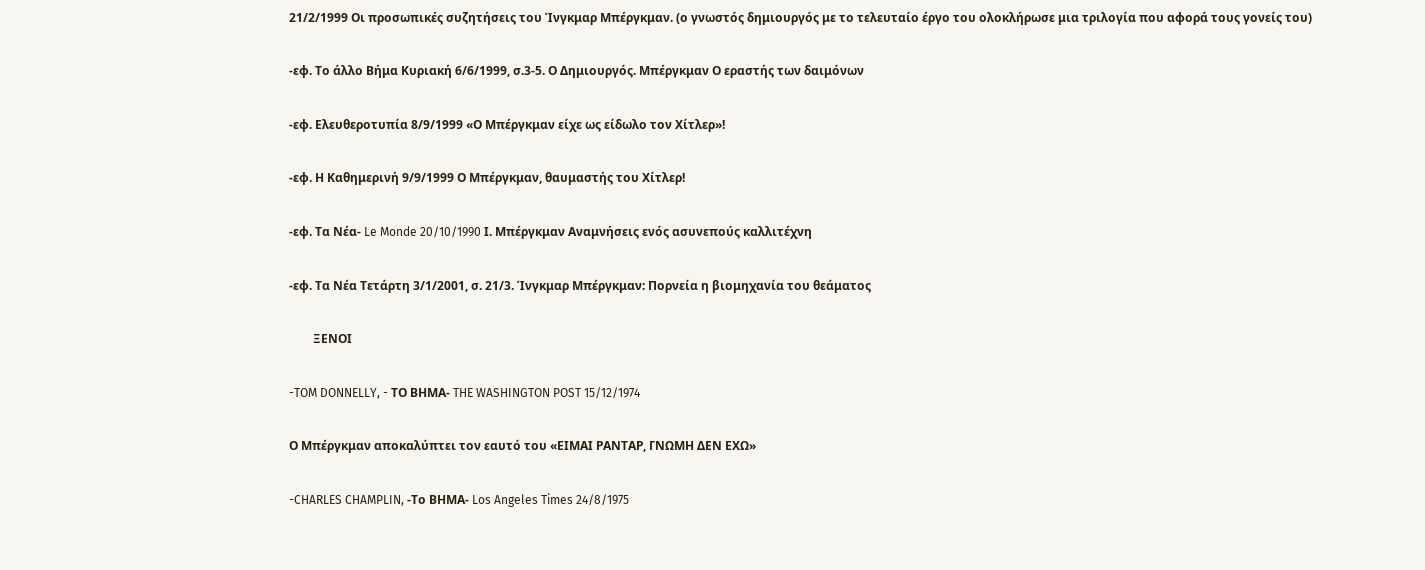21/2/1999 Οι προσωπικές συζητήσεις του Ίνγκμαρ Μπέργκμαν. (ο γνωστός δημιουργός με το τελευταίο έργο του ολοκλήρωσε μια τριλογία που αφορά τους γονείς του)

-εφ. Το άλλο Βήμα Κυριακή 6/6/1999, σ.3-5. Ο Δημιουργός. Μπέργκμαν Ο εραστής των δαιμόνων

-εφ. Ελευθεροτυπία 8/9/1999 «Ο Μπέργκμαν είχε ως είδωλο τον Χίτλερ»!

-εφ. Η Καθημερινή 9/9/1999 Ο Μπέργκμαν, θαυμαστής του Χίτλερ!

-εφ. Τα Νέα- Le Monde 20/10/1990 Ι. Μπέργκμαν Αναμνήσεις ενός ασυνεπούς καλλιτέχνη

-εφ. Τα Νέα Τετάρτη 3/1/2001, σ. 21/3. Ίνγκμαρ Μπέργκμαν: Πορνεία η βιομηχανία του θεάματος

        ΞΕΝΟΙ

-TOM DONNELLY, - ΤΟ ΒΗΜΑ- THE WASHINGTON POST 15/12/1974

Ο Μπέργκμαν αποκαλύπτει τον εαυτό του «ΕΙΜΑΙ ΡΑΝΤΑΡ, ΓΝΩΜΗ ΔΕΝ ΕΧΩ»

-CHARLES CHAMPLIN, -Το ΒΗΜΑ- Los Angeles Times 24/8/1975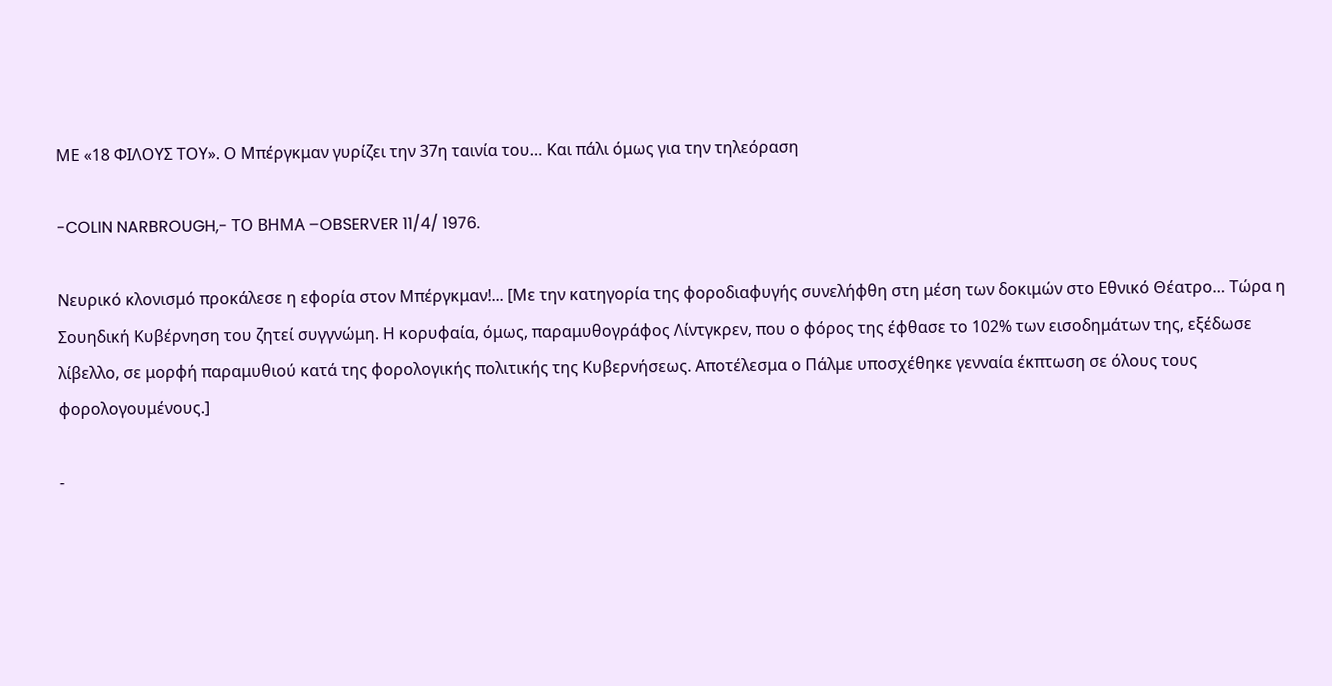ΜΕ «18 ΦΙΛΟΥΣ ΤΟΥ». Ο Μπέργκμαν γυρίζει την 37η ταινία του… Και πάλι όμως για την τηλεόραση

-COLIN NARBROUGH,- ΤΟ ΒΗΜΑ –OBSERVER 11/4/ 1976.

Νευρικό κλονισμό προκάλεσε η εφορία στον Μπέργκμαν!... [Με την κατηγορία της φοροδιαφυγής συνελήφθη στη μέση των δοκιμών στο Εθνικό Θέατρο… Τώρα η Σουηδική Κυβέρνηση του ζητεί συγγνώμη. Η κορυφαία, όμως, παραμυθογράφος Λίντγκρεν, που ο φόρος της έφθασε το 102% των εισοδημάτων της, εξέδωσε λίβελλο, σε μορφή παραμυθιού κατά της φορολογικής πολιτικής της Κυβερνήσεως. Αποτέλεσμα ο Πάλμε υποσχέθηκε γενναία έκπτωση σε όλους τους φορολογουμένους.]

-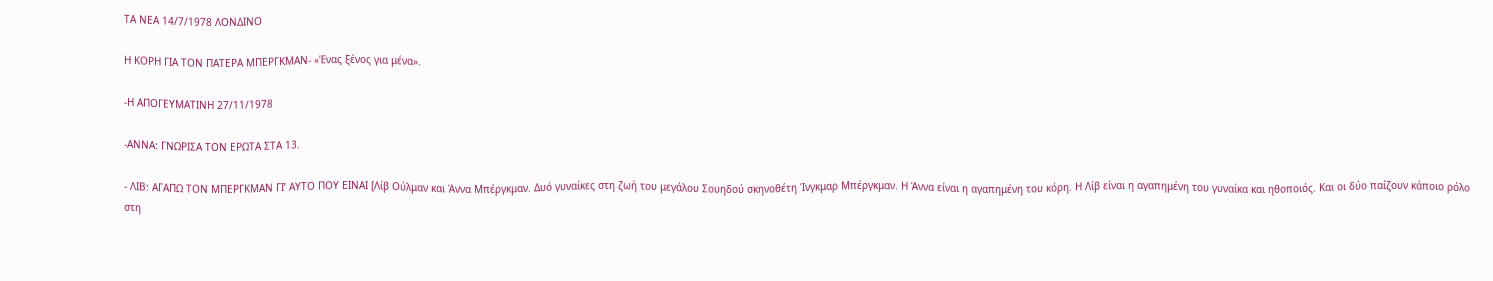ΤΑ ΝΕΑ 14/7/1978 ΛΟΝΔΙΝΟ

Η ΚΟΡΗ ΓΙΑ ΤΟΝ ΠΑΤΕΡΑ ΜΠΕΡΓΚΜΑΝ- «Ένας ξένος για μένα».

-Η ΑΠΟΓΕΥΜΑΤΙΝΗ 27/11/1978

-ΑΝΝΑ: ΓΝΩΡΙΣΑ ΤΟΝ ΕΡΩΤΑ ΣΤΑ 13.

- ΛΙΒ: ΑΓΑΠΩ ΤΟΝ ΜΠΕΡΓΚΜΑΝ ΓΙ’ ΑΥΤΟ ΠΟΥ ΕΙΝΑΙ [Λίβ Ούλμαν και Άννα Μπέργκμαν. Δυό γυναίκες στη ζωή του μεγάλου Σουηδού σκηνοθέτη Ίνγκμαρ Μπέργκμαν. Η Άννα είναι η αγαπημένη του κόρη. Η Λίβ είναι η αγαπημένη του γυναίκα και ηθοποιός. Και οι δύο παίζουν κάποιο ρόλο στη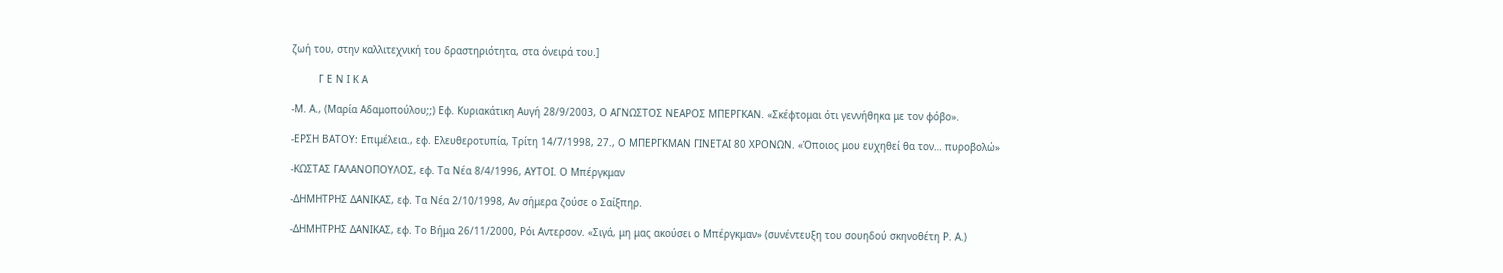ζωή του, στην καλλιτεχνική του δραστηριότητα, στα όνειρά του.]

         Γ Ε Ν Ι Κ Α

-Μ. Α., (Μαρία Αδαμοπούλου;;) Εφ. Κυριακάτικη Αυγή 28/9/2003, Ο ΑΓΝΩΣΤΟΣ ΝΕΑΡΟΣ ΜΠΕΡΓΚΑΝ. «Σκέφτομαι ότι γεννήθηκα με τον φόβο».

-ΕΡΣΗ ΒΑΤΟΥ: Επιμέλεια., εφ. Ελευθεροτυπία, Τρίτη 14/7/1998, 27., Ο ΜΠΕΡΓΚΜΑΝ ΓΙΝΕΤΑΙ 80 ΧΡΟΝΩΝ. «Όποιος μου ευχηθεί θα τον… πυροβολώ»

-ΚΩΣΤΑΣ ΓΑΛΑΝΟΠΟΥΛΟΣ, εφ. Τα Νέα 8/4/1996, ΑΥΤΟΙ. Ο Μπέργκμαν

-ΔΗΜΗΤΡΗΣ ΔΑΝΙΚΑΣ, εφ. Τα Νέα 2/10/1998, Αν σήμερα ζούσε ο Σαίξπηρ.

-ΔΗΜΗΤΡΗΣ ΔΑΝΙΚΑΣ, εφ. Το Βήμα 26/11/2000, Ρόι Αντερσον. «Σιγά, μη μας ακούσει ο Μπέργκμαν» (συνέντευξη του σουηδού σκηνοθέτη Ρ. Α.)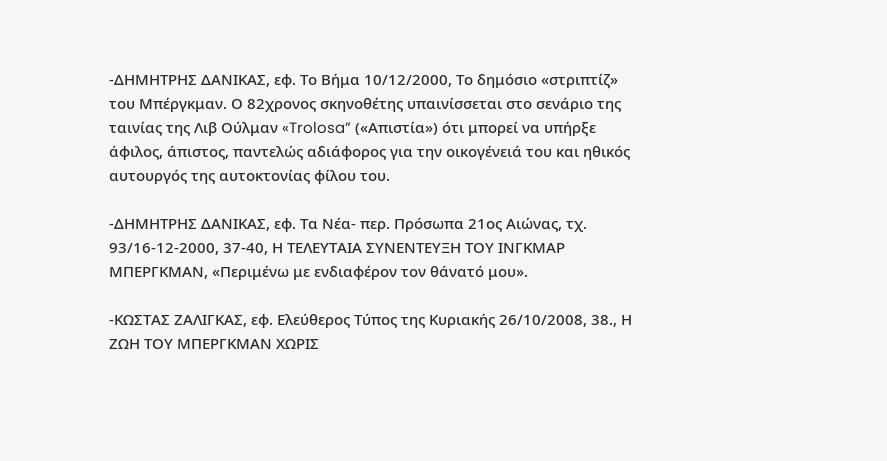-ΔΗΜΗΤΡΗΣ ΔΑΝΙΚΑΣ, εφ. Το Βήμα 10/12/2000, Το δημόσιο «στριπτίζ» του Μπέργκμαν. Ο 82χρονος σκηνοθέτης υπαινίσσεται στο σενάριο της ταινίας της Λιβ Ούλμαν «Trolosa” («Απιστία») ότι μπορεί να υπήρξε άφιλος, άπιστος, παντελώς αδιάφορος για την οικογένειά του και ηθικός αυτουργός της αυτοκτονίας φίλου του.

-ΔΗΜΗΤΡΗΣ ΔΑΝΙΚΑΣ, εφ. Τα Νέα- περ. Πρόσωπα 21ος Αιώνας, τχ. 93/16-12-2000, 37-40, Η ΤΕΛΕΥΤΑΙΑ ΣΥΝΕΝΤΕΥΞΗ ΤΟΥ ΙΝΓΚΜΑΡ ΜΠΕΡΓΚΜΑΝ, «Περιμένω με ενδιαφέρον τον θάνατό μου».

-ΚΩΣΤΑΣ ΖΑΛΙΓΚΑΣ, εφ. Ελεύθερος Τύπος της Κυριακής 26/10/2008, 38., Η ΖΩΗ ΤΟΥ ΜΠΕΡΓΚΜΑΝ ΧΩΡΙΣ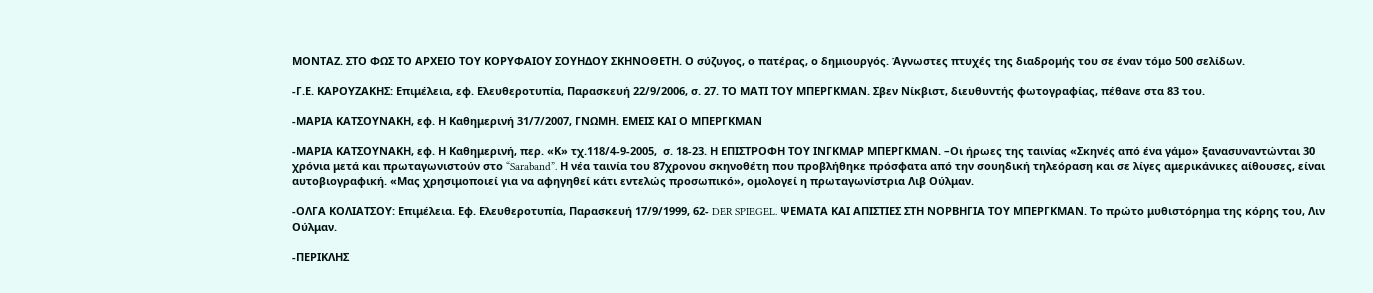ΜΟΝΤΑΖ. ΣΤΟ ΦΩΣ ΤΟ ΑΡΧΕΙΟ ΤΟΥ ΚΟΡΥΦΑΙΟΥ ΣΟΥΗΔΟΥ ΣΚΗΝΟΘΕΤΗ. Ο σύζυγος, ο πατέρας, ο δημιουργός. Άγνωστες πτυχές της διαδρομής του σε έναν τόμο 500 σελίδων.

-Γ.Ε. ΚΑΡΟΥΖΑΚΗΣ: Επιμέλεια, εφ. Ελευθεροτυπία, Παρασκευή 22/9/2006, σ. 27. ΤΟ ΜΑΤΙ ΤΟΥ ΜΠΕΡΓΚΜΑΝ. Σβεν Νίκβιστ, διευθυντής φωτογραφίας, πέθανε στα 83 του.

-ΜΑΡΙΑ ΚΑΤΣΟΥΝΑΚΗ, εφ. Η Καθημερινή 31/7/2007, ΓΝΩΜΗ. ΕΜΕΙΣ ΚΑΙ Ο ΜΠΕΡΓΚΜΑΝ

-ΜΑΡΙΑ ΚΑΤΣΟΥΝΑΚΗ, εφ. Η Καθημερινή, περ. «Κ» τχ.118/4-9-2005,  σ. 18-23. Η ΕΠΙΣΤΡΟΦΗ ΤΟΥ ΙΝΓΚΜΑΡ ΜΠΕΡΓΚΜΑΝ. –Οι ήρωες της ταινίας «Σκηνές από ένα γάμο» ξανασυναντώνται 30 χρόνια μετά και πρωταγωνιστούν στο “Saraband”. Η νέα ταινία του 87χρονου σκηνοθέτη που προβλήθηκε πρόσφατα από την σουηδική τηλεόραση και σε λίγες αμερικάνικες αίθουσες, είναι αυτοβιογραφική. «Μας χρησιμοποιεί για να αφηγηθεί κάτι εντελώς προσωπικό», ομολογεί η πρωταγωνίστρια Λιβ Ούλμαν.

-ΟΛΓΑ ΚΟΛΙΑΤΣΟΥ: Επιμέλεια. Εφ. Ελευθεροτυπία, Παρασκευή 17/9/1999, 62- DER SPIEGEL. ΨΕΜΑΤΑ ΚΑΙ ΑΠΙΣΤΙΕΣ ΣΤΗ ΝΟΡΒΗΓΙΑ ΤΟΥ ΜΠΕΡΓΚΜΑΝ. Το πρώτο μυθιστόρημα της κόρης του, Λιν Ούλμαν.

-ΠΕΡΙΚΛΗΣ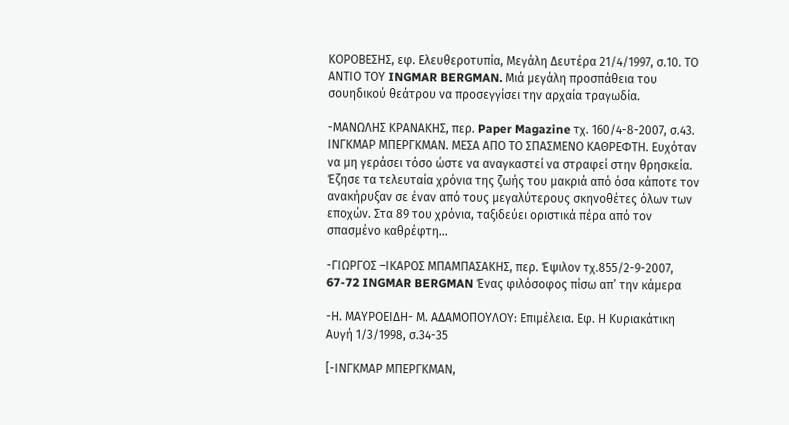ΚΟΡΟΒΕΣΗΣ, εφ. Ελευθεροτυπία, Μεγάλη Δευτέρα 21/4/1997, σ.10. ΤΟ ΑΝΤΙΟ ΤΟΥ INGMAR BERGMAN. Μιά μεγάλη προσπάθεια του σουηδικού θεάτρου να προσεγγίσει την αρχαία τραγωδία.

-ΜΑΝΩΛΗΣ ΚΡΑΝΑΚΗΣ, περ. Paper Magazine τχ. 160/4-8-2007, σ.43. ΙΝΓΚΜΑΡ ΜΠΕΡΓΚΜΑΝ. ΜΕΣΑ ΑΠΟ ΤΟ ΣΠΑΣΜΕΝΟ ΚΑΘΡΕΦΤΗ. Ευχόταν να μη γεράσει τόσο ώστε να αναγκαστεί να στραφεί στην θρησκεία. Έζησε τα τελευταία χρόνια της ζωής του μακριά από όσα κάποτε τον ανακήρυξαν σε έναν από τους μεγαλύτερους σκηνοθέτες όλων των εποχών. Στα 89 του χρόνια, ταξιδεύει οριστικά πέρα από τον σπασμένο καθρέφτη…

-ΓΙΩΡΓΟΣ –ΙΚΑΡΟΣ ΜΠΑΜΠΑΣΑΚΗΣ, περ. Έψιλον τχ.855/2-9-2007, 67-72 INGMAR BERGMAN Ένας φιλόσοφος πίσω απ’ την κάμερα

-Η. ΜΑΥΡΟΕΙΔΗ- Μ. ΑΔΑΜΟΠΟΥΛΟΥ: Επιμέλεια. Εφ. Η Κυριακάτικη Αυγή 1/3/1998, σ.34-35

[-ΙΝΓΚΜΑΡ ΜΠΕΡΓΚΜΑΝ,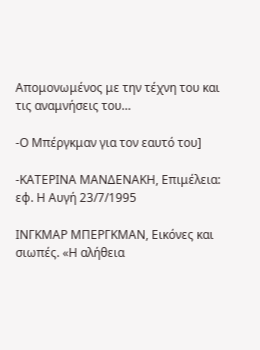Απομονωμένος με την τέχνη του και τις αναμνήσεις του…

-Ο Μπέργκμαν για τον εαυτό του]

-ΚΑΤΕΡΙΝΑ ΜΑΝΔΕΝΑΚΗ, Επιμέλεια: εφ. Η Αυγή 23/7/1995

ΙΝΓΚΜΑΡ ΜΠΕΡΓΚΜΑΝ, Εικόνες και σιωπές. «Η αλήθεια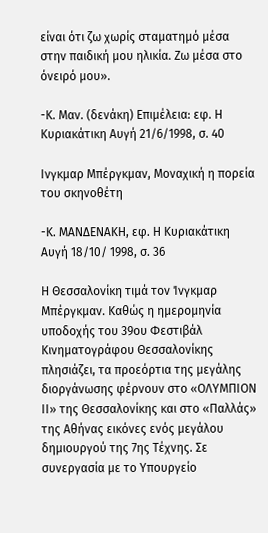είναι ότι ζω χωρίς σταματημό μέσα στην παιδική μου ηλικία. Ζω μέσα στο όνειρό μου».

-Κ. Μαν. (δενάκη) Επιμέλεια: εφ. Η Κυριακάτικη Αυγή 21/6/1998, σ. 40

Ινγκμαρ Μπέργκμαν, Μοναχική η πορεία του σκηνοθέτη

-Κ. ΜΑΝΔΕΝΑΚΗ, εφ. Η Κυριακάτικη Αυγή 18/10/ 1998, σ. 36

Η Θεσσαλονίκη τιμά τον Ίνγκμαρ Μπέργκμαν. Καθώς η ημερομηνία υποδοχής του 39ου Φεστιβάλ Κινηματογράφου Θεσσαλονίκης πλησιάζει, τα προεόρτια της μεγάλης διοργάνωσης φέρνουν στο «ΟΛΥΜΠΙΟΝ ΙΙ» της Θεσσαλονίκης και στο «Παλλάς» της Αθήνας εικόνες ενός μεγάλου δημιουργού της 7ης Τέχνης. Σε συνεργασία με το Υπουργείο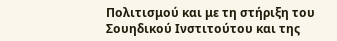Πολιτισμού και με τη στήριξη του Σουηδικού Ινστιτούτου και της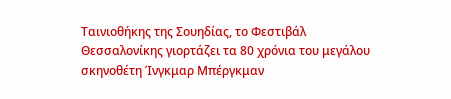Ταινιοθήκης της Σουηδίας, το Φεστιβάλ Θεσσαλονίκης γιορτάζει τα 80 χρόνια του μεγάλου σκηνοθέτη Ίνγκμαρ Μπέργκμαν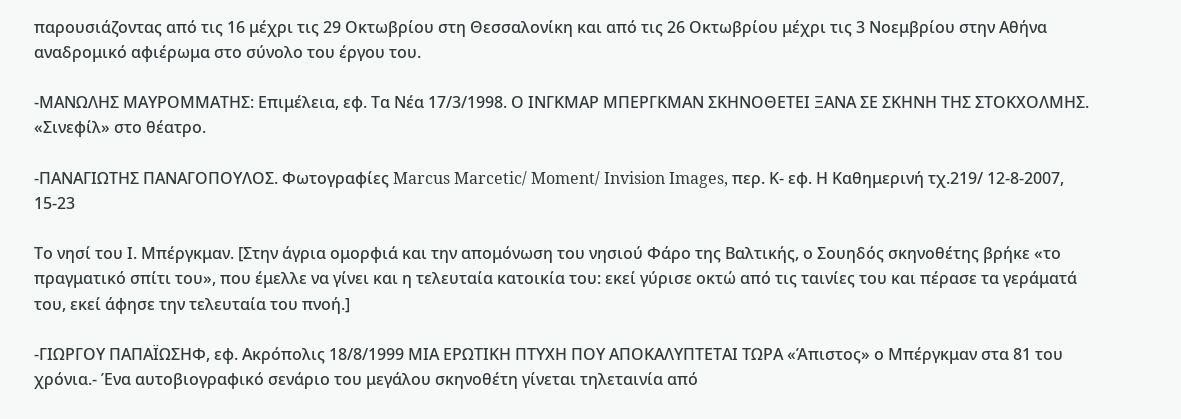παρουσιάζοντας από τις 16 μέχρι τις 29 Οκτωβρίου στη Θεσσαλονίκη και από τις 26 Οκτωβρίου μέχρι τις 3 Νοεμβρίου στην Αθήνα αναδρομικό αφιέρωμα στο σύνολο του έργου του.

-ΜΑΝΩΛΗΣ ΜΑΥΡΟΜΜΑΤΗΣ: Επιμέλεια, εφ. Τα Νέα 17/3/1998. Ο ΙΝΓΚΜΑΡ ΜΠΕΡΓΚΜΑΝ ΣΚΗΝΟΘΕΤΕΙ ΞΑΝΑ ΣΕ ΣΚΗΝΗ ΤΗΣ ΣΤΟΚΧΟΛΜΗΣ. «Σινεφίλ» στο θέατρο.

-ΠΑΝΑΓΙΩΤΗΣ ΠΑΝΑΓΟΠΟΥΛΟΣ. Φωτογραφίες Marcus Marcetic/ Moment/ Invision Images, περ. Κ- εφ. Η Καθημερινή τχ.219/ 12-8-2007, 15-23

Το νησί του Ι. Μπέργκμαν. [Στην άγρια ομορφιά και την απομόνωση του νησιού Φάρο της Βαλτικής, ο Σουηδός σκηνοθέτης βρήκε «το πραγματικό σπίτι του», που έμελλε να γίνει και η τελευταία κατοικία του: εκεί γύρισε οκτώ από τις ταινίες του και πέρασε τα γεράματά του, εκεί άφησε την τελευταία του πνοή.]

-ΓΙΩΡΓΟΥ ΠΑΠΑΪΩΣΗΦ, εφ. Ακρόπολις 18/8/1999 ΜΙΑ ΕΡΩΤΙΚΗ ΠΤΥΧΗ ΠΟΥ ΑΠΟΚΑΛΥΠΤΕΤΑΙ ΤΩΡΑ «Άπιστος» ο Μπέργκμαν στα 81 του χρόνια.- Ένα αυτοβιογραφικό σενάριο του μεγάλου σκηνοθέτη γίνεται τηλεταινία από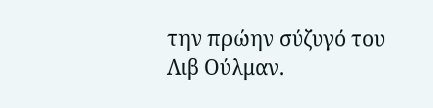την πρώην σύζυγό του Λιβ Ούλμαν.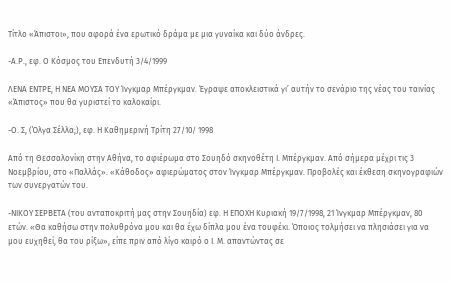Τίτλο «Άπιστοι», που αφορά ένα ερωτικό δράμα με μια γυναίκα και δύο άνδρες.

-Α.Ρ., εφ. Ο Κόσμος του Επενδυτή 3/4/1999

ΛΕΝΑ ΕΝΤΡΕ, Η ΝΕΑ ΜΟΥΣΑ ΤΟΥ Ίνγκμαρ Μπέργκμαν. Έγραψε αποκλειστικά γι’ αυτήν το σενάριο της νέας του ταινίας «Άπιστος» που θα γυριστεί το καλοκαίρι.

-Ο. Σ, (Όλγα Σέλλα;), εφ. Η Καθημερινή Τρίτη 27/10/ 1998

Από τη Θεσσαλονίκη στην Αθήνα, το αφιέρωμα στο Σουηδό σκηνοθέτη Ι. Μπέργκμαν. Από σήμερα μέχρι τις 3 Νοεμβρίου, στο «Παλλάς». «Κάθοδος» αφιερώματος στον Ίνγκμαρ Μπέργκμαν. Προβολές και έκθεση σκηνογραφιών των συνεργατών του.

-ΝΙΚΟΥ ΣΕΡΒΕΤΑ (του ανταποκριτή μας στην Σουηδία) εφ. Η ΕΠΟΧΗ Κυριακή 19/7/1998, 21 Ίνγκμαρ Μπέργκμαν, 80 ετών. «Θα καθήσω στην πολυθρόνα μου και θα έχω δίπλα μου ένα τουφέκι. Όποιος τολμήσει να πλησιάσει για να μου ευχηθεί, θα του ρίξω», είπε πριν από λίγο καιρό ο Ι. Μ. απαντώντας σε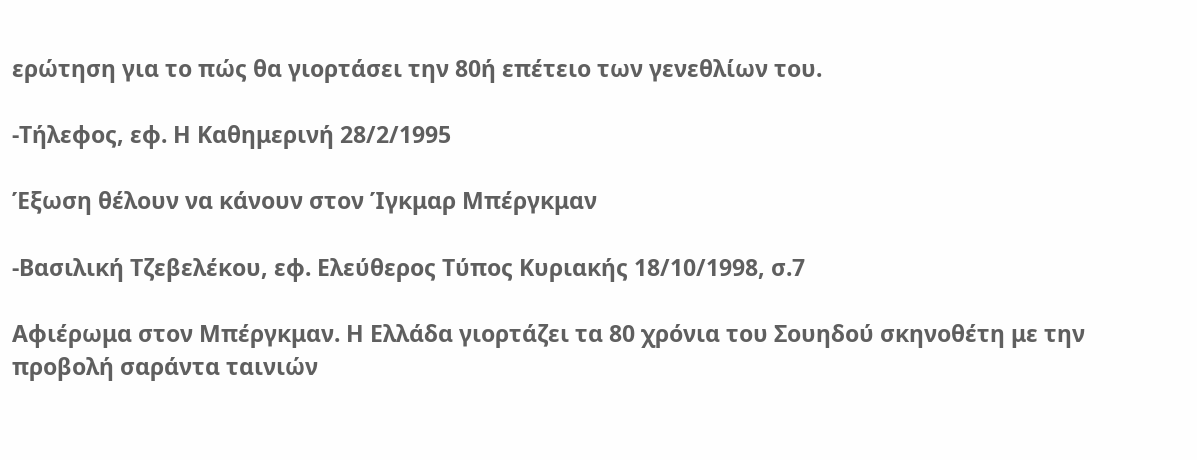ερώτηση για το πώς θα γιορτάσει την 80ή επέτειο των γενεθλίων του.

-Τήλεφος, εφ. Η Καθημερινή 28/2/1995

Έξωση θέλουν να κάνουν στον Ίγκμαρ Μπέργκμαν

-Βασιλική Τζεβελέκου, εφ. Ελεύθερος Τύπος Κυριακής 18/10/1998, σ.7

Αφιέρωμα στον Μπέργκμαν. Η Ελλάδα γιορτάζει τα 80 χρόνια του Σουηδού σκηνοθέτη με την προβολή σαράντα ταινιών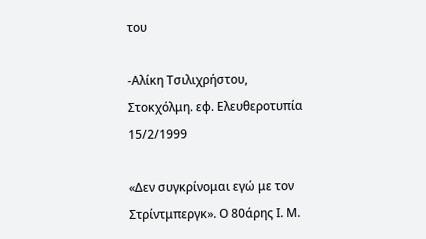του

-Αλίκη Τσιλιχρήστου, Στοκχόλμη. εφ. Ελευθεροτυπία 15/2/1999

«Δεν συγκρίνομαι εγώ με τον Στρίντμπεργκ». Ο 80άρης Ι. Μ.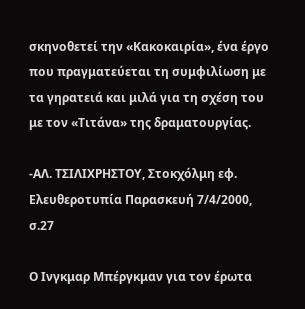σκηνοθετεί την «Κακοκαιρία», ένα έργο που πραγματεύεται τη συμφιλίωση με τα γηρατειά και μιλά για τη σχέση του με τον «Τιτάνα» της δραματουργίας.

-ΑΛ. ΤΣΙΛΙΧΡΗΣΤΟΥ, Στοκχόλμη εφ. Ελευθεροτυπία Παρασκευή 7/4/2000, σ.27

Ο Ινγκμαρ Μπέργκμαν για τον έρωτα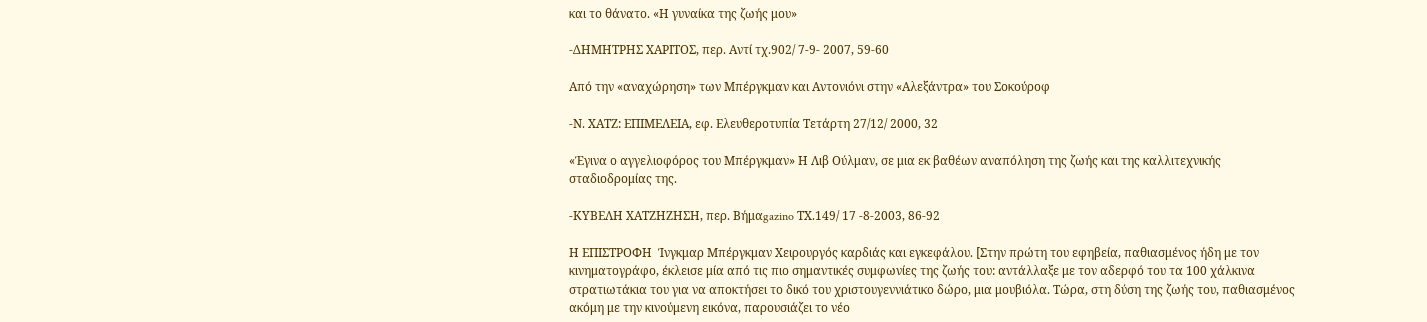και το θάνατο. «Η γυναίκα της ζωής μου»

-ΔΗΜΗΤΡΗΣ ΧΑΡΙΤΟΣ, περ. Αντί τχ.902/ 7-9- 2007, 59-60

Από την «αναχώρηση» των Μπέργκμαν και Αντονιόνι στην «Αλεξάντρα» του Σοκούροφ

-Ν. ΧΑΤΖ: ΕΠΙΜΕΛΕΙΑ, εφ. Ελευθεροτυπία Τετάρτη 27/12/ 2000, 32

«Έγινα ο αγγελιοφόρος του Μπέργκμαν» Η Λιβ Ούλμαν, σε μια εκ βαθέων αναπόληση της ζωής και της καλλιτεχνικής σταδιοδρομίας της.

-ΚΥΒΕΛΗ ΧΑΤΖΗΖΗΣΗ, περ. Βήμαgazino ΤΧ.149/ 17 -8-2003, 86-92

Η ΕΠΙΣΤΡΟΦΗ  Ίνγκμαρ Μπέργκμαν Χειρουργός καρδιάς και εγκεφάλου. [Στην πρώτη του εφηβεία, παθιασμένος ήδη με τον κινηματογράφο, έκλεισε μία από τις πιο σημαντικές συμφωνίες της ζωής του: αντάλλαξε με τον αδερφό του τα 100 χάλκινα στρατιωτάκια του για να αποκτήσει το δικό του χριστουγεννιάτικο δώρο, μια μουβιόλα. Τώρα, στη δύση της ζωής του, παθιασμένος ακόμη με την κινούμενη εικόνα, παρουσιάζει το νέο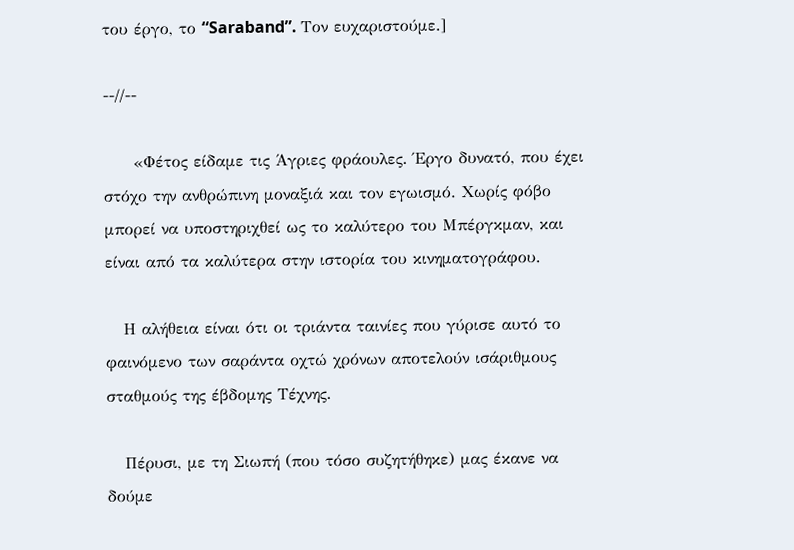του έργο, το “Saraband”. Τον ευχαριστούμε.]

--//--

     «Φέτος είδαμε τις Άγριες φράουλες. Έργο δυνατό, που έχει στόχο την ανθρώπινη μοναξιά και τον εγωισμό. Χωρίς φόβο μπορεί να υποστηριχθεί ως το καλύτερο του Μπέργκμαν, και είναι από τα καλύτερα στην ιστορία του κινηματογράφου.

   Η αλήθεια είναι ότι οι τριάντα ταινίες που γύρισε αυτό το φαινόμενο των σαράντα οχτώ χρόνων αποτελούν ισάριθμους σταθμούς της έβδομης Τέχνης.

   Πέρυσι, με τη Σιωπή (που τόσο συζητήθηκε) μας έκανε να δούμε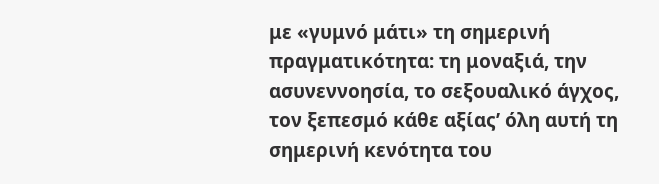με «γυμνό μάτι» τη σημερινή πραγματικότητα: τη μοναξιά, την ασυνεννοησία, το σεξουαλικό άγχος, τον ξεπεσμό κάθε αξίας’ όλη αυτή τη σημερινή κενότητα του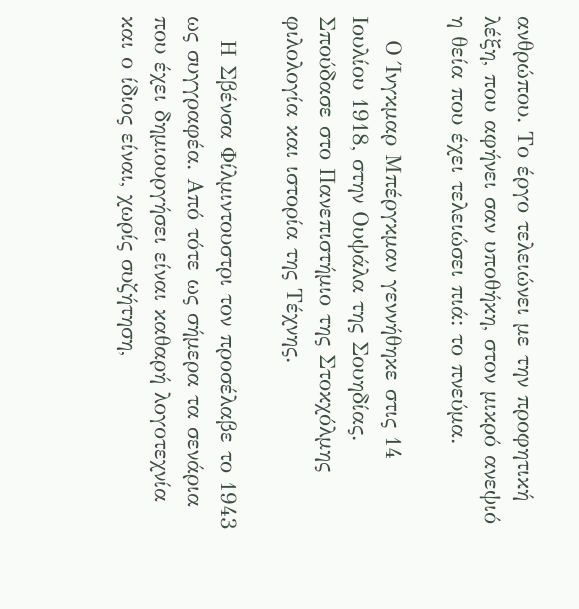ανθρώπου. Το έργο τελειώνει με την προφητική λέξη, που αφήνει σαν υποθήκη, στον μικρό ανεψιό η θεία που έχει τελειώσει πιά: το πνεύμα.

   Ο Ίνγκμαρ Μπέργκμαν γεννήθηκε στις 14 Ιουλίου 1918, στην Ουψάλα της Σουηδίας. Σπούδασε στο Πανεπιστήμιο της Στοκχόλμης φιλολογία και ιστορία της Τέχνης.

   Η Σβένσα Φίλμιντουστρι τον προσέλαβε το 1943 ως συγγραφέα. Από τότε ως σήμερα τα σενάρια που έχει δημιουργήσει είναι καθαρή λογοτεχνία και ο ίδιος είναι, χωρίς συζήτηση,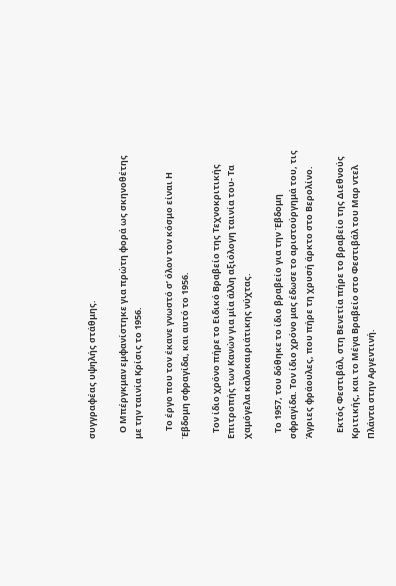συγγραφέας υψηλής στάθμης.

   Ο Μπέργκμαν εμφανίστηκε για πρώτη φορά ως σκηνοθέτης με την ταινία Κρίσις το 1956.

    Το έργο που τον έκανε γνωστό σ’ όλον τον κόσμο είναι Η Έβδομη σφραγίδα, και αυτό το 1956.

   Τον ίδιο χρόνο πήρε το Ειδικό Βραβείο της Τεχνοκριτικής Επιτροπής των Κανών για μία άλλη αξιόλογη ταινία του- Τα χαμόγελα καλοκαιριάτικης νύχτας.

   Το 1957, του δόθηκε το ίδιο βραβείο για την Έβδομη σφραγίδα. Τον ίδιο χρόνο μας έδωσε το αριστούργημά του, τις Άγριες φράουλες, που πήρε τη χρυσή άρκτο στο Βερολίνο.

   Εκτός Φεστιβάλ, στη Βενετία πήρε το βραβείο της Διεθνούς Κριτικής, και το Μέγα Βραβείο στο Φεστιβάλ του Μαρ ντελ Πλάντα στην Αργεντινή.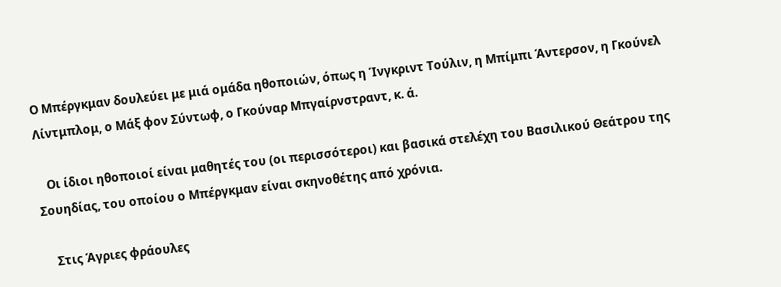Ο Μπέργκμαν δουλεύει με μιά ομάδα ηθοποιών, όπως η Ίνγκριντ Τούλιν, η Μπίμπι Άντερσον, η Γκούνελ Λίντμπλομ, ο Μάξ φον Σύντωφ, ο Γκούναρ Μπγαίρνστραντ, κ. ά.

   Οι ίδιοι ηθοποιοί είναι μαθητές του (οι περισσότεροι) και βασικά στελέχη του Βασιλικού Θεάτρου της Σουηδίας, του οποίου ο Μπέργκμαν είναι σκηνοθέτης από χρόνια.

    Στις Άγριες φράουλες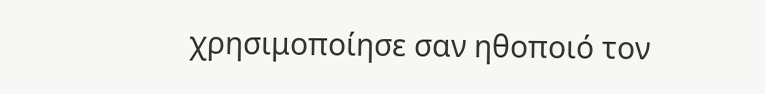χρησιμοποίησε σαν ηθοποιό τον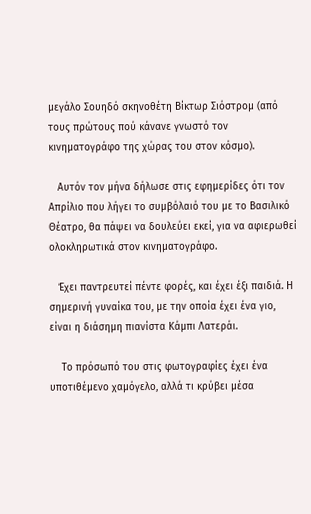μεγάλο Σουηδό σκηνοθέτη Βίκτωρ Σιόστρομ (από τους πρώτους πού κάνανε γνωστό τον κινηματογράφο της χώρας του στον κόσμο).

   Αυτόν τον μήνα δήλωσε στις εφημερίδες ότι τον Απρίλιο που λήγει το συμβόλαιό του με το Βασιλικό Θέατρο, θα πάψει να δουλεύει εκεί, για να αφιερωθεί ολοκληρωτικά στον κινηματογράφο.

   Έχει παντρευτεί πέντε φορές, και έχει έξι παιδιά. Η σημερινή γυναίκα του, με την οποία έχει ένα γιο, είναι η διάσημη πιανίστα Κάμπι Λατεράι.

    Το πρόσωπό του στις φωτογραφίες έχει ένα υποτιθέμενο χαμόγελο, αλλά τι κρύβει μέσα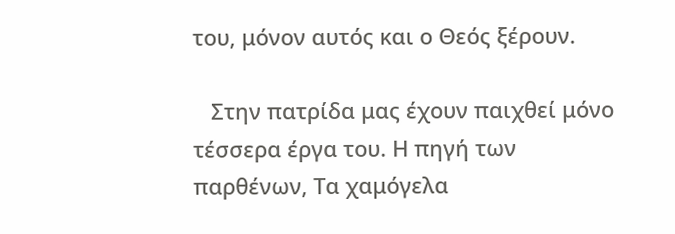του, μόνον αυτός και ο Θεός ξέρουν.

   Στην πατρίδα μας έχουν παιχθεί μόνο τέσσερα έργα του. Η πηγή των παρθένων, Τα χαμόγελα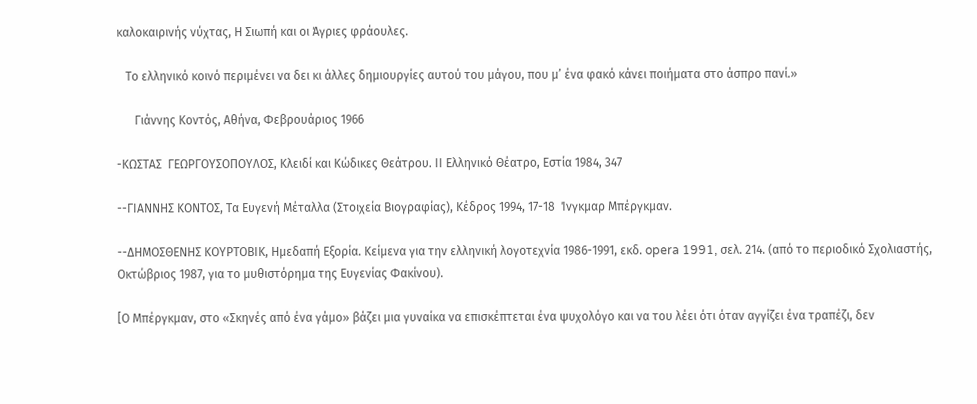καλοκαιρινής νύχτας, Η Σιωπή και οι Άγριες φράουλες.

   Το ελληνικό κοινό περιμένει να δει κι άλλες δημιουργίες αυτού του μάγου, που μ’ ένα φακό κάνει ποιήματα στο άσπρο πανί.»

      Γιάννης Κοντός, Αθήνα, Φεβρουάριος 1966

-ΚΩΣΤΑΣ  ΓΕΩΡΓΟΥΣΟΠΟΥΛΟΣ, Κλειδί και Κώδικες Θεάτρου. ΙΙ Ελληνικό Θέατρο, Εστία 1984, 347

--ΓΙΑΝΝΗΣ ΚΟΝΤΟΣ, Τα Ευγενή Μέταλλα (Στοιχεία Βιογραφίας), Κέδρος 1994, 17-18  Ίνγκμαρ Μπέργκμαν.

--ΔΗΜΟΣΘΕΝΗΣ ΚΟΥΡΤΟΒΙΚ, Ημεδαπή Εξορία. Κείμενα για την ελληνική λογοτεχνία 1986-1991, εκδ. opera 1991, σελ. 214. (από το περιοδικό Σχολιαστής, Οκτώβριος 1987, για το μυθιστόρημα της Ευγενίας Φακίνου).

[Ο Μπέργκμαν, στο «Σκηνές από ένα γάμο» βάζει μια γυναίκα να επισκέπτεται ένα ψυχολόγο και να του λέει ότι όταν αγγίζει ένα τραπέζι, δεν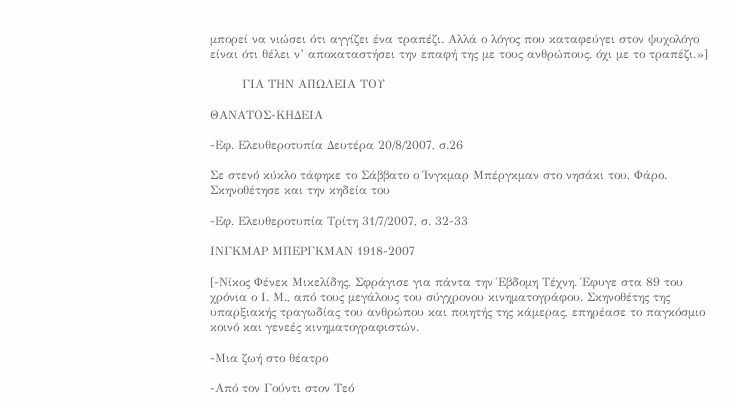μπορεί να νιώσει ότι αγγίζει ένα τραπέζι. Αλλά ο λόγος που καταφεύγει στον ψυχολόγο είναι ότι θέλει ν’ αποκαταστήσει την επαφή της με τους ανθρώπους, όχι με το τραπέζι.»]

        ΓΙΑ ΤΗΝ ΑΠΩΛΕΙΑ ΤΟΥ

ΘΑΝΑΤΟΣ-ΚΗΔΕΙΑ

-Εφ. Ελευθεροτυπία Δευτέρα 20/8/2007, σ.26

Σε στενό κύκλο τάφηκε το Σάββατο ο Ίνγκμαρ Μπέργκμαν στο νησάκι του, Φάρο. Σκηνοθέτησε και την κηδεία του

-Εφ. Ελευθεροτυπία Τρίτη 31/7/2007, σ. 32-33

ΙΝΓΚΜΑΡ ΜΠΕΡΓΚΜΑΝ 1918-2007

[-Νίκος Φένεκ Μικελίδης, Σφράγισε για πάντα την Έβδομη Τέχνη. Έφυγε στα 89 του χρόνια ο Ι. Μ., από τους μεγάλους του σύγχρονου κινηματογράφου. Σκηνοθέτης της υπαρξιακής τραγωδίας του ανθρώπου και ποιητής της κάμερας, επηρέασε το παγκόσμιο κοινό και γενεές κινηματογραφιστών.

-Μια ζωή στο θέατρο

-Από τον Γούντι στον Τεό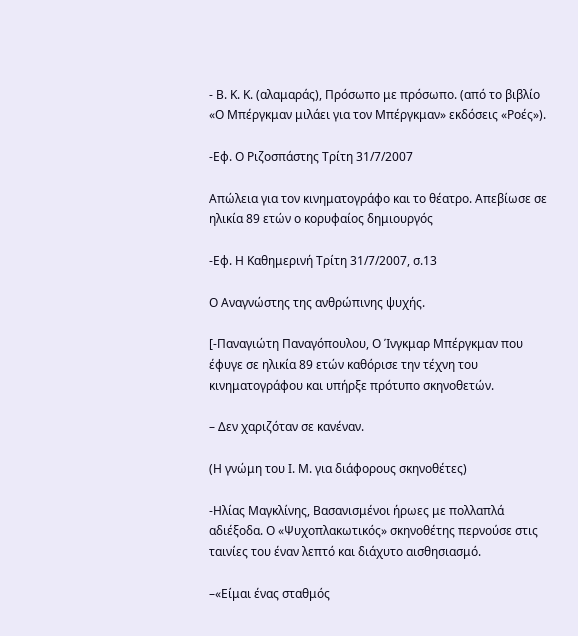- Β. Κ. Κ. (αλαμαράς), Πρόσωπο με πρόσωπο. (από το βιβλίο «Ο Μπέργκμαν μιλάει για τον Μπέργκμαν» εκδόσεις «Ροές»).

-Εφ. Ο Ριζοσπάστης Τρίτη 31/7/2007

Απώλεια για τον κινηματογράφο και το θέατρο. Απεβίωσε σε ηλικία 89 ετών ο κορυφαίος δημιουργός

-Εφ. Η Καθημερινή Τρίτη 31/7/2007, σ.13

Ο Αναγνώστης της ανθρώπινης ψυχής.

[-Παναγιώτη Παναγόπουλου, Ο Ίνγκμαρ Μπέργκμαν που έφυγε σε ηλικία 89 ετών καθόρισε την τέχνη του κινηματογράφου και υπήρξε πρότυπο σκηνοθετών.

– Δεν χαριζόταν σε κανέναν.

(Η γνώμη του Ι. Μ. για διάφορους σκηνοθέτες)

-Ηλίας Μαγκλίνης, Βασανισμένοι ήρωες με πολλαπλά αδιέξοδα. Ο «Ψυχοπλακωτικός» σκηνοθέτης περνούσε στις ταινίες του έναν λεπτό και διάχυτο αισθησιασμό.

–«Είμαι ένας σταθμός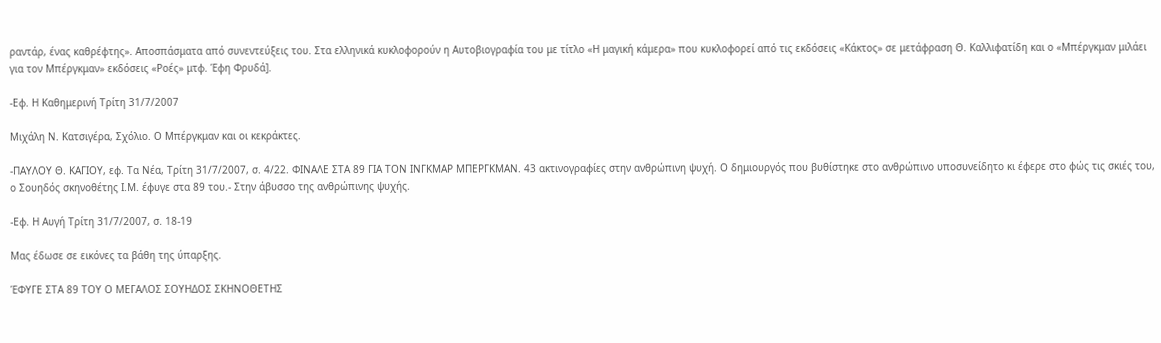ραντάρ, ένας καθρέφτης». Αποσπάσματα από συνεντεύξεις του. Στα ελληνικά κυκλοφορούν η Αυτοβιογραφία του με τίτλο «Η μαγική κάμερα» που κυκλοφορεί από τις εκδόσεις «Κάκτος» σε μετάφραση Θ. Καλλιφατίδη και ο «Μπέργκμαν μιλάει για τον Μπέργκμαν» εκδόσεις «Ροές» μτφ. Έφη Φρυδά].

-Εφ. Η Καθημερινή Τρίτη 31/7/2007

Μιχάλη Ν. Κατσιγέρα, Σχόλιο. Ο Μπέργκμαν και οι κεκράκτες.

-ΠΑΥΛΟΥ Θ. ΚΑΓΙΟΥ, εφ. Τα Νέα, Τρίτη 31/7/2007, σ. 4/22. ΦΙΝΑΛΕ ΣΤΑ 89 ΓΙΑ ΤΟΝ ΙΝΓΚΜΑΡ ΜΠΕΡΓΚΜΑΝ. 43 ακτινογραφίες στην ανθρώπινη ψυχή. Ο δημιουργός που βυθίστηκε στο ανθρώπινο υποσυνείδητο κι έφερε στο φώς τις σκιές του, ο Σουηδός σκηνοθέτης Ι.Μ. έφυγε στα 89 του.- Στην άβυσσο της ανθρώπινης ψυχής.

-Εφ. Η Αυγή Τρίτη 31/7/2007, σ. 18-19

Μας έδωσε σε εικόνες τα βάθη της ύπαρξης.

ΈΦΥΓΕ ΣΤΑ 89 ΤΟΥ Ο ΜΕΓΑΛΟΣ ΣΟΥΗΔΟΣ ΣΚΗΝΟΘΕΤΗΣ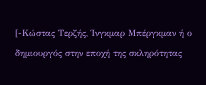[-Κώστας Τερζής, Ίνγκμαρ Μπέργκμαν ή ο δημιουργός στην εποχή της σκληρότητας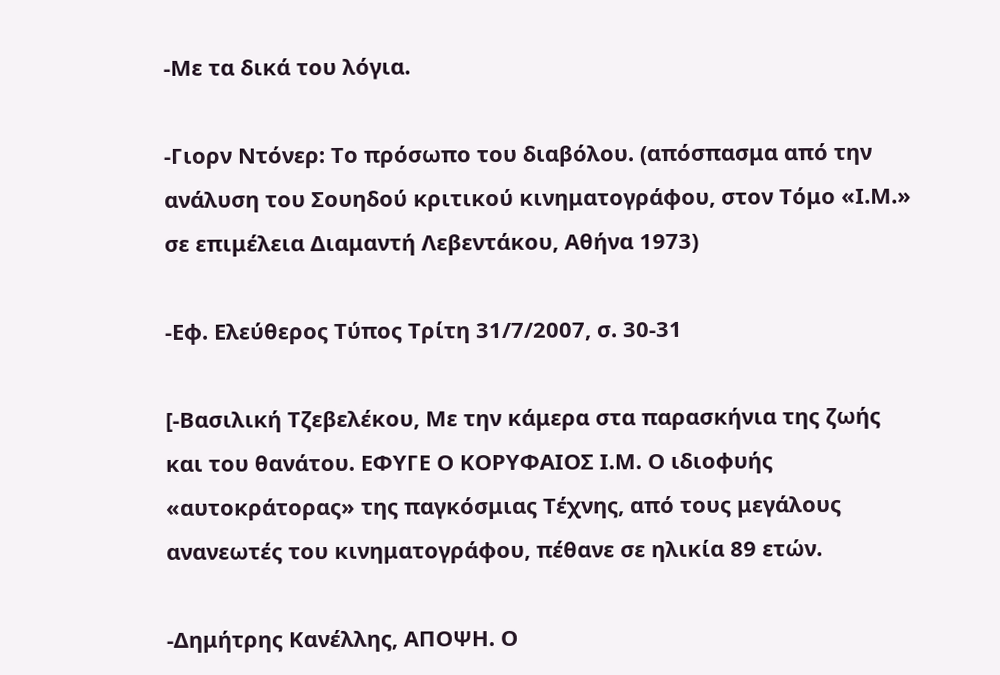-Με τα δικά του λόγια.

-Γιορν Ντόνερ: Το πρόσωπο του διαβόλου. (απόσπασμα από την ανάλυση του Σουηδού κριτικού κινηματογράφου, στον Τόμο «Ι.Μ.» σε επιμέλεια Διαμαντή Λεβεντάκου, Αθήνα 1973)

-Εφ. Ελεύθερος Τύπος Τρίτη 31/7/2007, σ. 30-31

[-Βασιλική Τζεβελέκου, Με την κάμερα στα παρασκήνια της ζωής και του θανάτου. ΕΦΥΓΕ Ο ΚΟΡΥΦΑΙΟΣ Ι.Μ. Ο ιδιοφυής «αυτοκράτορας» της παγκόσμιας Τέχνης, από τους μεγάλους ανανεωτές του κινηματογράφου, πέθανε σε ηλικία 89 ετών.

-Δημήτρης Κανέλλης, ΑΠΟΨΗ. Ο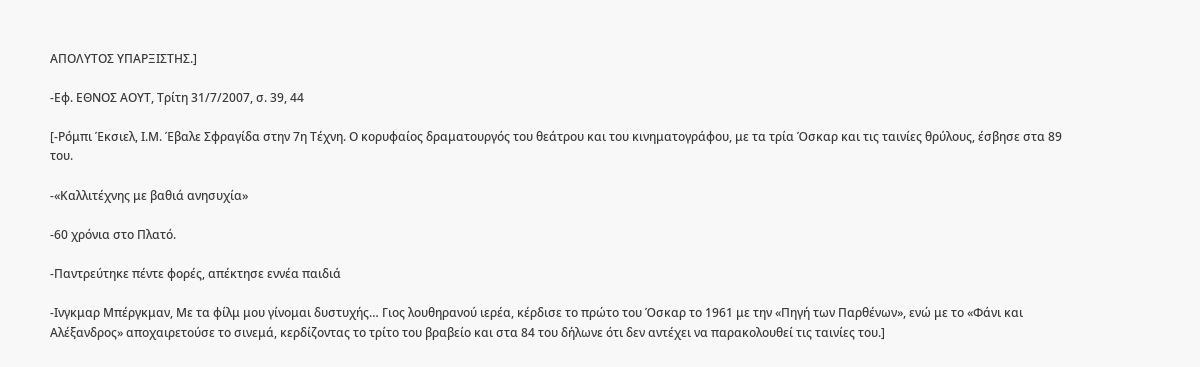ΑΠΟΛΥΤΟΣ ΥΠΑΡΞΙΣΤΗΣ.]

-Εφ. ΕΘΝΟΣ ΑΟΥΤ, Τρίτη 31/7/2007, σ. 39, 44

[-Ρόμπι Έκσιελ, Ι.Μ. Έβαλε Σφραγίδα στην 7η Τέχνη. Ο κορυφαίος δραματουργός του θεάτρου και του κινηματογράφου, με τα τρία Όσκαρ και τις ταινίες θρύλους, έσβησε στα 89 του.

-«Καλλιτέχνης με βαθιά ανησυχία»

-60 χρόνια στο Πλατό.

-Παντρεύτηκε πέντε φορές, απέκτησε εννέα παιδιά

-Ινγκμαρ Μπέργκμαν, Με τα φίλμ μου γίνομαι δυστυχής… Γιος λουθηρανού ιερέα, κέρδισε το πρώτο του Όσκαρ το 1961 με την «Πηγή των Παρθένων», ενώ με το «Φάνι και Αλέξανδρος» αποχαιρετούσε το σινεμά, κερδίζοντας το τρίτο του βραβείο και στα 84 του δήλωνε ότι δεν αντέχει να παρακολουθεί τις ταινίες του.]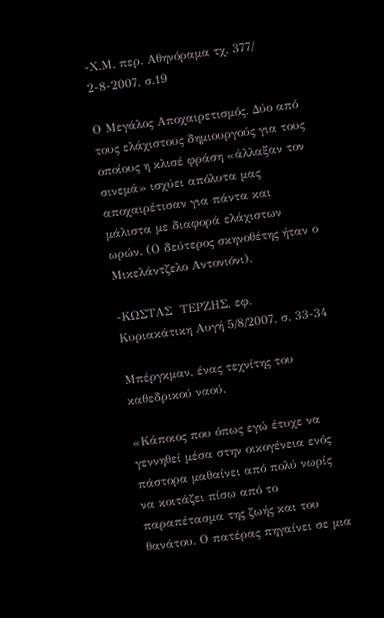-Χ.Μ. περ. Αθηνόραμα τχ. 377/ 2-8-2007, σ.19

Ο Μεγάλος Αποχαιρετισμός. Δύο από τους ελάχιστους δημιουργούς για τους οποίους η κλισέ φράση «άλλαξαν τον σινεμά» ισχύει απόλυτα μας αποχαιρέτισαν για πάντα και μάλιστα με διαφορά ελάχιστων ωρών. (Ο δεύτερος σκηνοθέτης ήταν ο Μικελάντζελο Αντονιόνι).

-ΚΩΣΤΑΣ  ΤΕΡΖΗΣ, εφ. Κυριακάτικη Αυγή 5/8/2007, σ. 33-34

Μπέργκμαν, ένας τεχνίτης του καθεδρικού ναού.

«Κάποιος που όπως εγώ έτυχε να γεννηθεί μέσα στην οικογένεια ενός πάστορα μαθαίνει από πολύ νωρίς να κοιτάζει πίσω από το παραπέτασμα της ζωής και του θανάτου. Ο πατέρας πηγαίνει σε μια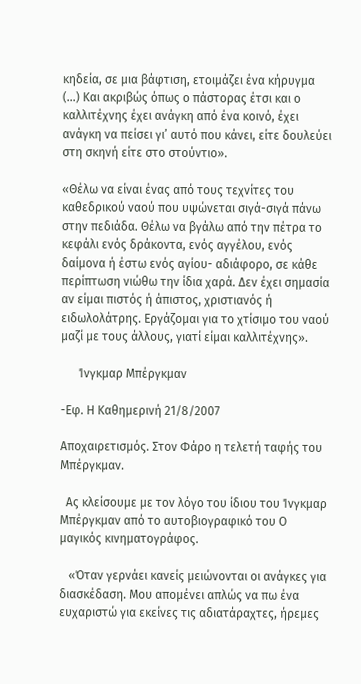κηδεία, σε μια βάφτιση, ετοιμάζει ένα κήρυγμα (…) Και ακριβώς όπως ο πάστορας έτσι και ο καλλιτέχνης έχει ανάγκη από ένα κοινό, έχει ανάγκη να πείσει γι’ αυτό που κάνει, είτε δουλεύει στη σκηνή είτε στο στούντιο».

«Θέλω να είναι ένας από τους τεχνίτες του καθεδρικού ναού που υψώνεται σιγά-σιγά πάνω στην πεδιάδα. Θέλω να βγάλω από την πέτρα το κεφάλι ενός δράκοντα, ενός αγγέλου, ενός δαίμονα ή έστω ενός αγίου- αδιάφορο, σε κάθε περίπτωση νιώθω την ίδια χαρά. Δεν έχει σημασία αν είμαι πιστός ή άπιστος, χριστιανός ή ειδωλολάτρης. Εργάζομαι για το χτίσιμο του ναού μαζί με τους άλλους, γιατί είμαι καλλιτέχνης».

      Ίνγκμαρ Μπέργκμαν

-Εφ. Η Καθημερινή 21/8/2007

Αποχαιρετισμός. Στον Φάρο η τελετή ταφής του Μπέργκμαν.

  Ας κλείσουμε με τον λόγο του ίδιου του Ίνγκμαρ Μπέργκμαν από το αυτοβιογραφικό του Ο μαγικός κινηματογράφος.

   «Όταν γερνάει κανείς μειώνονται οι ανάγκες για διασκέδαση. Μου απομένει απλώς να πω ένα ευχαριστώ για εκείνες τις αδιατάραχτες, ήρεμες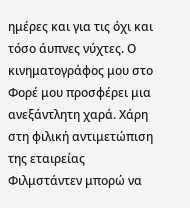ημέρες και για τις όχι και τόσο άυπνες νύχτες. Ο κινηματογράφος μου στο Φορέ μου προσφέρει μια ανεξάντλητη χαρά. Χάρη στη φιλική αντιμετώπιση της εταιρείας Φιλμστάντεν μπορώ να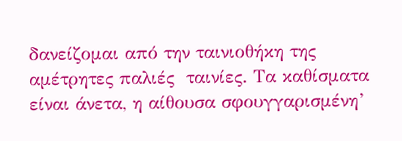δανείζομαι από την ταινιοθήκη της αμέτρητες παλιές  ταινίες. Τα καθίσματα είναι άνετα, η αίθουσα σφουγγαρισμένη’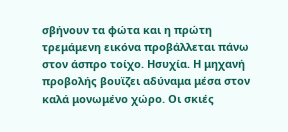σβήνουν τα φώτα και η πρώτη τρεμάμενη εικόνα προβάλλεται πάνω στον άσπρο τοίχο. Ησυχία. Η μηχανή προβολής βουϊζει αδύναμα μέσα στον καλά μονωμένο χώρο. Οι σκιές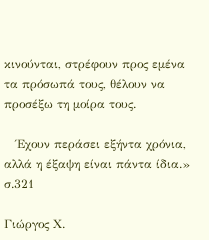κινούνται, στρέφουν προς εμένα τα πρόσωπά τους, θέλουν να προσέξω τη μοίρα τους.

   Έχουν περάσει εξήντα χρόνια, αλλά η έξαψη είναι πάντα ίδια.» σ.321

Γιώργος Χ.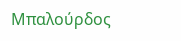Μπαλούρδος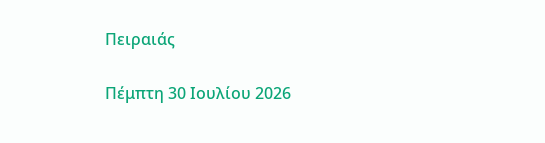Πειραιάς

Πέμπτη 30 Ιουλίου 2026